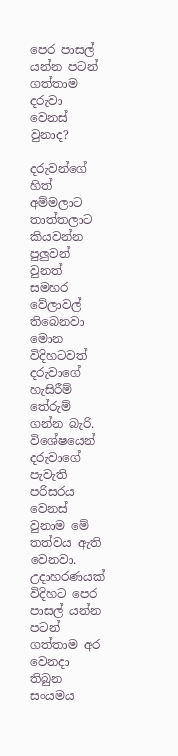පෙර පාසල් යන්න පටන් ගත්තාම දරුවා වෙනස් වුනාද?

දරුවන්ගේ හිත් අම්මලාට තාත්තලාට කියවන්න පුලුවන් වුනත් සමහර වේලාවල් තිබෙනවා මොන විදිහටවත් දරුවාගේ හැසිරීම් තේරුම් ගන්න බැරි. විශේෂයෙන් දරුවාගේ පැවැති පරිසරය වෙනස් වුනාම මේ තත්වය ඇති වෙනවා. උදාහරණයක් විදිහට පෙර පාසල් යන්න පටන් ගත්තාම අර වෙනදා තිබුන සංයමය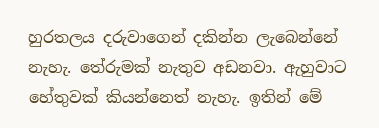හුරතලය දරුවාගෙන් දකින්න ලැබෙන්නේ නැහැ. තේරුමක් නැතුව අඩනවා. ඇහුවාට හේතුවක් කියන්නෙත් නැහැ. ඉතින් මේ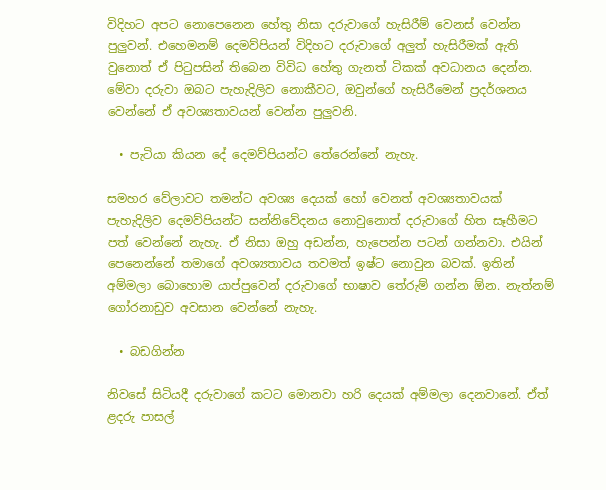විදිහට අපට නොපෙනෙන හේතු නිසා දරුවාගේ හැසිරීම් වෙනස් වෙන්න පුලුවන්. එහෙමනම් දෙමව්පියන් විදිහට දරුවාගේ අලුත් හැසිරීමක් ඇති වුනොත් ඒ පිටුපසින් තිබෙන විවිධ හේතු ගැනත් ටිකක් අවධානය දෙන්න. මේවා දරුවා ඔබට පැහැදිලිව නොකීවට, ඔවුන්ගේ හැසිරීමෙන් ප්‍රදර්ශනය වෙන්නේ ඒ අවශ්‍යතාවයන් වෙන්න පුලුවනි.

  • පැටියා කියන දේ දෙමව්පියන්ට තේරෙන්නේ නැහැ.

සමහර වේලාවට තමන්ට අවශ්‍ය දෙයක් හෝ වෙනත් අවශ්‍යතාවයක් පැහැදිලිව දෙමව්පියන්ට සන්නිවේදනය නොවුනොත් දරුවාගේ හිත සෑහීමට පත් වෙන්නේ නැහැ. ඒ නිසා ඔහු අඩන්න, හැපෙන්න පටන් ගන්නවා. එයින් පෙනෙන්නේ තමාගේ අවශ්‍යතාවය තවමත් ඉෂ්ට නොවුන බවක්. ඉතින් අම්මලා බොහොම යාප්පුවෙන් දරුවාගේ භාෂාව තේරුම් ගන්න ඕන. නැත්නම් ගෝරනාඩුව අවසාන වෙන්නේ නැහැ.

  • බඩගින්න

නිවසේ සිටියදී දරුවාගේ කටට මොනවා හරි දෙයක් අම්මලා දෙනවානේ. ඒත් ළදරු පාසල්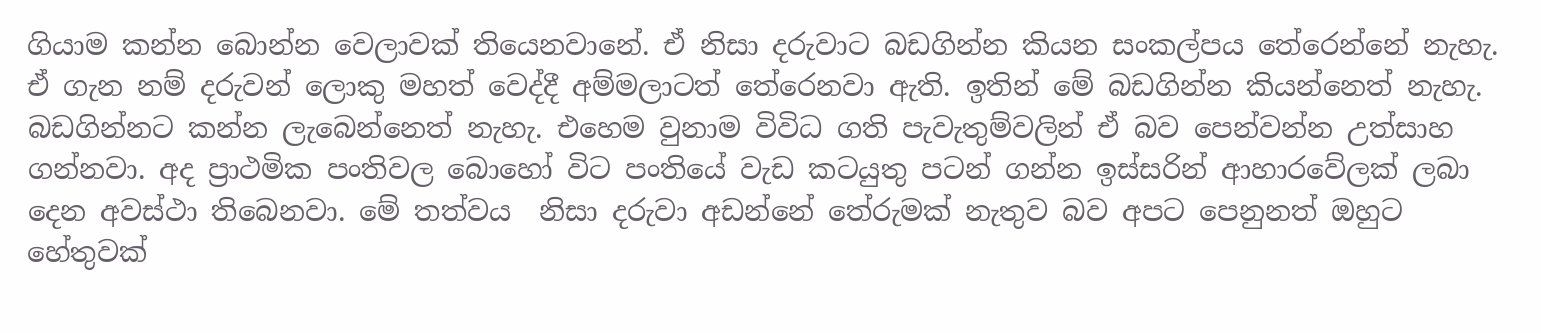ගියාම කන්න බොන්න වෙලාවක් තියෙනවානේ. ඒ නිසා දරුවාට බඩගින්න කියන සංකල්පය තේරෙන්නේ නැහැ. ඒ ගැන නම් දරුවන් ලොකු මහත් වෙද්දී අම්මලාටත් තේරෙනවා ඇති. ඉතින් මේ බඩගින්න කියන්නෙත් නැහැ. බඩගින්නට කන්න ලැබෙන්නෙත් නැහැ. එහෙම වුනාම විවිධ ගති පැවැතුම්වලින් ඒ බව පෙන්වන්න උත්සාහ ගන්නවා. අද ප්‍රාථමික පංතිවල බොහෝ විට පංතියේ වැඩ කටයුතු පටන් ගන්න ඉස්සරින් ආහාරවේලක් ලබා දෙන අවස්ථා තිබෙනවා. මේ තත්වය  නිසා දරුවා අඩන්නේ තේරුමක් නැතුව බව අපට පෙනුනත් ඔහුට හේතුවක්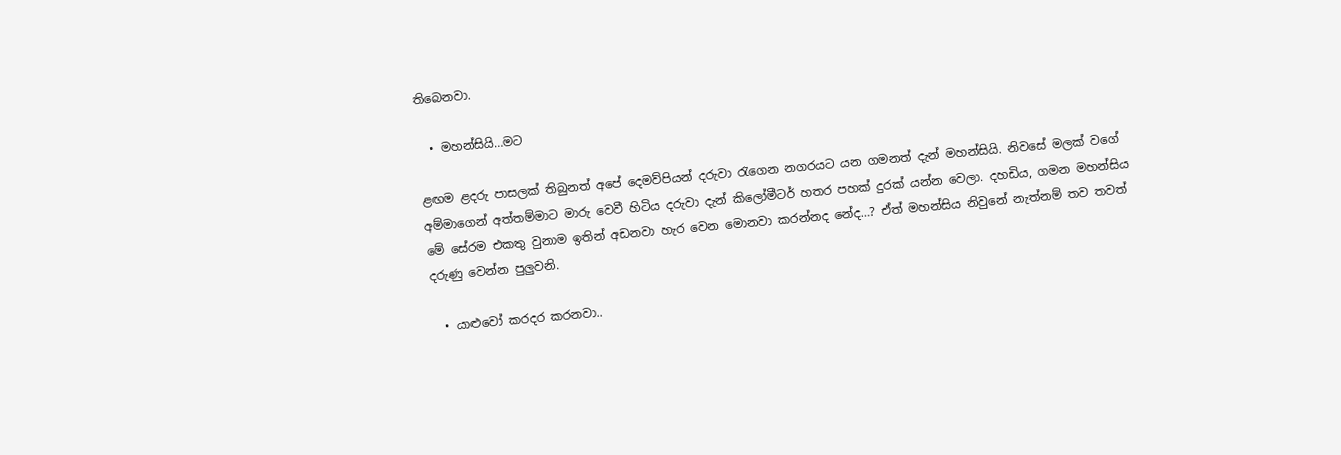තිබෙනවා.

  • මහන්සියි…මට

ළඟම ළදරු පාසලක් තිබුනත් අපේ දෙමව්පියන් දරුවා රැගෙන නගරයට යන ගමනත් දැන් මහන්සියි. නිවසේ මලක් වගේ අම්මාගෙන් අත්තම්මාට මාරු වෙවී හිටිය දරුවා දැන් කිලෝමීටර් හතර පහක් දුරක් යන්න වෙලා. දහඩිය, ගමන මහන්සිය මේ සේරම එකතු වුනාම ඉතින් අඩනවා හැර වෙන මොනවා කරන්නද නේද…? ඒත් මහන්සිය නිවුනේ නැත්නම් තව තවත් දරුණු වෙන්න පුලුවනි.

  • යාළුවෝ කරදර කරනවා..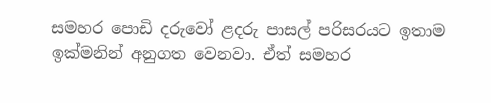සමහර පොඩි දරුවෝ ළදරු පාසල් පරිසරයට ඉතාම ඉක්මනින් අනුගත වෙනවා. ඒත් සමහර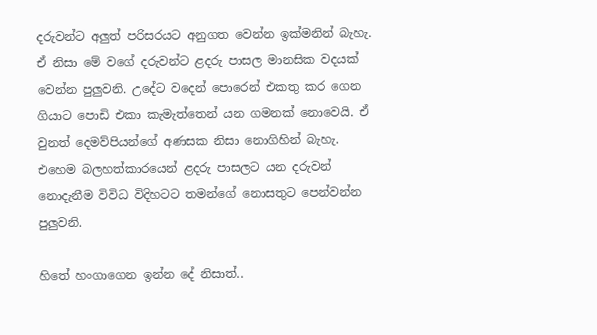දරුවන්ට අලුත් පරිසරයට අනුගත වෙන්න ඉක්මනින් බැහැ. ඒ නිසා මේ වගේ දරුවන්ට ළදරු පාසල මානසික වදයක් වෙන්න පුලුවනි. උදේට වදෙන් පොරෙන් එකතු කර ගෙන ගියාට පොඩි එකා කැමැත්තෙන් යන ගමනක් නොවෙයි. ඒ වුනත් දෙමව්පියන්ගේ අණසක නිසා නොගිහින් බැහැ. එහෙම බලහත්කාරයෙන් ළදරු පාසලට යන දරුවන් නොදැනීම විවිධ විදිහටට තමන්ගේ නොසතුට පෙන්වන්න පුලුවනි.

හිතේ හංගාගෙන ඉන්න දේ නිසාත්..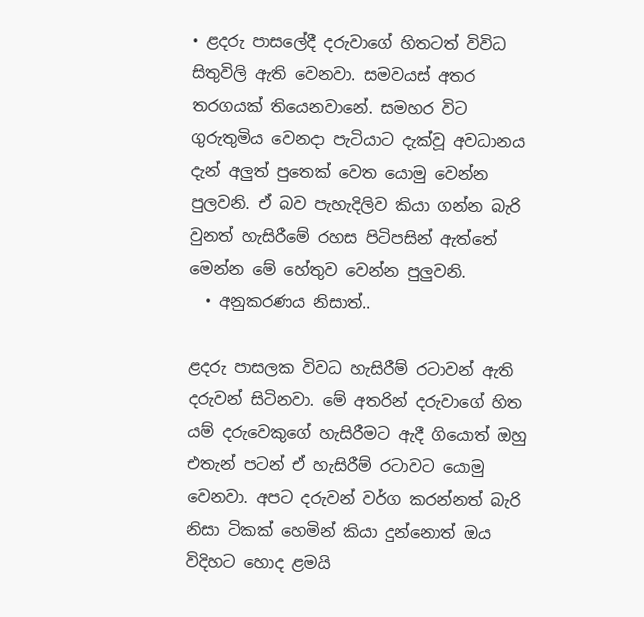• ළදරු පාසලේදී දරුවාගේ හිතටත් විවිධ සිතුවිලි ඇති වෙනවා. සමවයස් අතර තරගයක් තියෙනවානේ. සමහර විට ගුරුතුමිය වෙනදා පැටියාට දැක්වූ අවධානය දැන් අලුත් පුතෙක් වෙත යොමු වෙන්න පුලවනි. ඒ බව පැහැදිලිව කියා ගන්න බැරි වුනත් හැසිරීමේ රහස පිටිපසින් ඇත්තේ මෙන්න මේ හේතුව වෙන්න පුලුවනි.
  • අනුකරණය නිසාත්..

ළදරු පාසලක විවධ හැසිරීම් රටාවන් ඇති දරුවන් සිටිනවා. මේ අතරින් දරුවාගේ හිත යම් දරුවෙකුගේ හැසිරීමට ඇදී ගියොත් ඔහු එතැන් පටන් ඒ හැසිරීම් රටාවට යොමු වෙනවා. අපට දරුවන් වර්ග කරන්නත් බැරි නිසා ටිකක් හෙමින් කියා දුන්නොත් ඔය විදිහට හොද ළමයි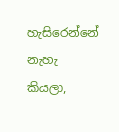හැසිරෙන්නේ නැහැ කියලා,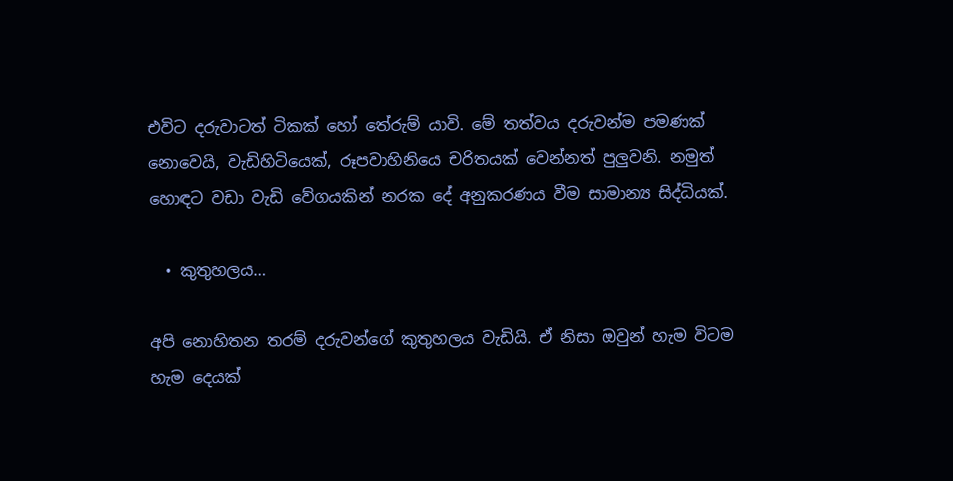එවිට දරුවාටත් ටිකක් හෝ තේරුම් යාවි. මේ තත්වය දරුවන්ම පමණක් නොවෙයි, වැඩිහිටියෙක්, රූපවාහිනියෙ චරිතයක් වෙන්නත් පුලුවනි. නමුත් හොඳට වඩා වැඩි වේගයකින් නරක දේ අනුකරණය වීම සාමාන්‍ය සිද්ධියක්.

  • කුතුහලය…

අපි නොහිතන තරම් දරුවන්ගේ කුතුහලය වැඩියි. ඒ නිසා ඔවුන් හැම විටම හැම දෙයක්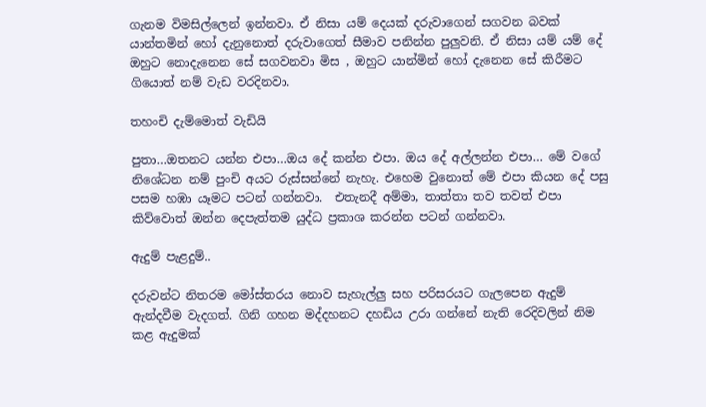ගැනම විමසිල්ලෙන් ඉන්නවා. ඒ නිසා යම් දෙයක් දරුවාගෙන් සගවන බවක් යාන්තමින් හෝ දැනුනොත් දරුවාගෙත් සීමාව පනින්න පුලුවනි. ඒ නිසා යම් යම් දේ ඔහුට නොදැනෙන සේ සගවනවා මිස , ඔහුට යාන්මින් හෝ දැනෙන සේ කිරීමට ගියොත් නම් වැඩ වරදිනවා.

තහංචි දැම්මොත් වැඩියි

පුතා…ඔතනට යන්න එපා…ඔය දේ කන්න එපා. ඔය දේ අල්ලන්න එපා… මේ වගේ නිශේධන නම් පුංචි අයට රුස්සන්නේ නැහැ. එහෙම වුනොත් මේ එපා කියන දේ පසු පසම හඹා යෑමට පටන් ගන්නවා.  එතැනදී අම්මා, තාත්තා තව තවත් එපා කිව්වොත් ඔන්න දෙපැත්තම යුද්ධ ප්‍රකාශ කරන්න පටන් ගන්නවා.

ඇදුම් පැළදුම්..

දරුවන්ට නිතරම මෝස්තරය නොව සැහැල්ලු සහ පරිසරයට ගැලපෙන ඇදුම් ඇන්දවීම වැදගත්. ගිනි ගහන මද්දහනට දහඩිය උරා ගන්නේ නැති රෙදිවලින් නිම කළ ඇදුමක්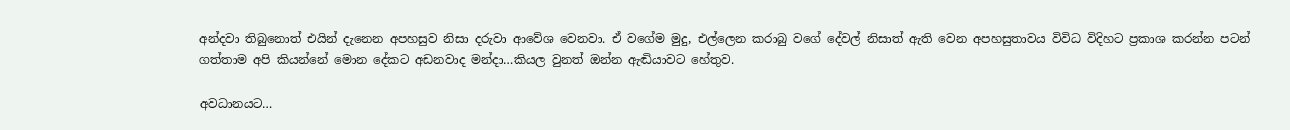අන්දවා තිබුනොත් එයින් දැනෙන අපහසුව නිසා දරුවා ආවේශ වෙනවා. ඒ වගේම මුදු, එල්ලෙන කරාබු වගේ දේවල් නිසාත් ඇති වෙන අපහසුතාවය විවිධ විදිහට ප්‍රකාශ කරන්න පටන් ගත්තාම අපි කියන්නේ මොන දේකට අඩනවාද මන්දා…කියල වුනත් ඔන්න ඇඬියාවට හේතුව.

අවධානයට…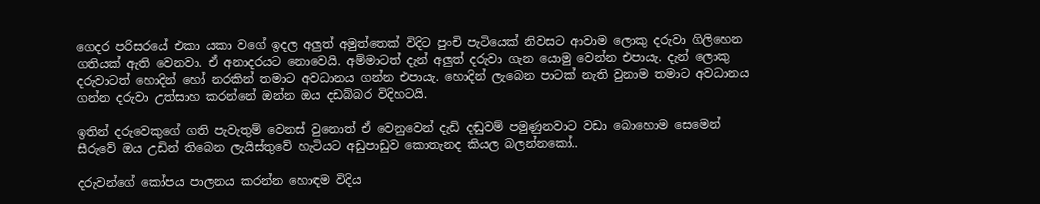ගෙදර පරිසරයේ එකා යකා වගේ ඉදල අලුත් අමුත්තෙක් විදිට පුංචි පැටියෙක් නිවසට ආවාම ලොකු දරුවා ගිලිහෙන ගතියක් ඇති වෙනවා. ඒ අනාදරයට නොවෙයි. අම්මාටත් දැන් අලුත් දරුවා ගැන යොමු වෙන්න එපායැ. දැන් ලොකු දරුවාටත් හොදින් හෝ නරකින් තමාට අවධානය ගන්න එපායැ. හොදින් ලැබෙන පාටක් නැති වුනාම තමාට අවධානය ගන්න දරුවා උත්සාහ කරන්නේ ඔන්න ඔය දඩබ්බර විදිහටයි.

ඉතින් දරුවෙකුගේ ගති පැවැතුම් වෙනස් වුනොත් ඒ වෙනුවෙන් දැඩි දඬුවම් පමුණුනවාට වඩා බොහොම සෙමෙන් සීරුවේ ඔය උඩින් තිබෙන ලැයිස්තුවේ හැටියට අඩුපාඩුව කොතැනද කියල බලන්නකෝ..

දරුවන්ගේ කෝපය පාලනය කරන්න හොඳම විදිය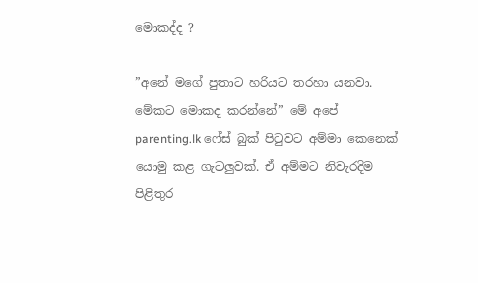මොකද්ද ?

”අනේ මගේ පුතාට හරියට තරහා යනවා. මේකට මොකද කරන්නේ” මේ අපේ parenting.lk ෆේස් බුක් පිටුවට අම්මා කෙනෙක් යොමු කළ ගැටලුවක්. ඒ අම්මට නිවැරදිම පිළිතුර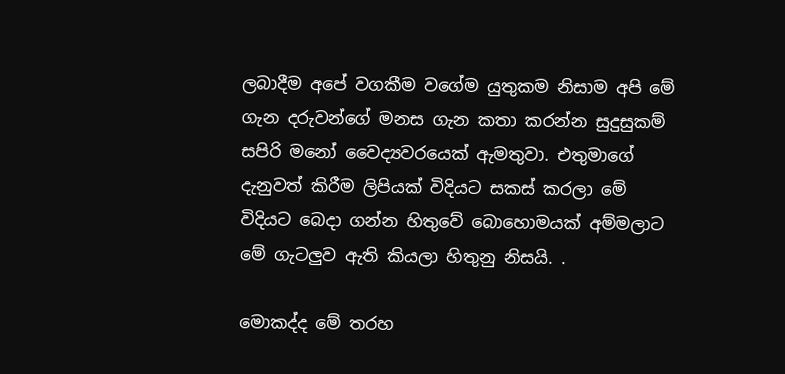ලබාදීම අපේ වගකීම වගේම යුතුකම නිසාම අපි මේ ගැන දරුවන්ගේ මනස ගැන කතා කරන්න සුදුසුකම් සපිරි මනෝ වෛද්‍යවරයෙක් ඇමතුවා. එතුමාගේ දැනුවත් කිරීම ලිපියක් විදියට සකස් කරලා මේ විදියට බෙදා ගන්න හිතුවේ බොහොමයක් අම්මලාට මේ ගැටලුව ඇති කියලා හිතුනු නිසයි. .

මොකද්ද මේ තරහ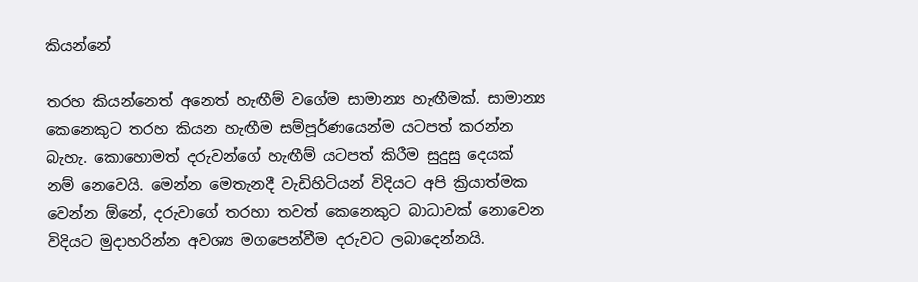කියන්නේ

තරහ කියන්නෙත් අනෙත් හැඟීම් වගේම සාමාන්‍ය හැඟීමක්. සාමාන්‍ය  කෙනෙකුට තරහ කියන හැඟීම සම්පූර්ණයෙන්ම යටපත් කරන්න බැහැ. කොහොමත් දරුවන්ගේ හැඟීම් යටපත් කිරීම සුදුසු දෙයක් නම් නෙවෙයි. මෙන්න මෙතැනදී වැඩිහිටියන් විදියට අපි ක්‍රියාත්මක වෙන්න ඕනේ, දරුවාගේ තරහා තවත් කෙනෙකුට බාධාවක් නොවෙන විදියට මුදාහරින්න අවශ්‍ය මගපෙන්වීම දරුවට ලබාදෙන්නයි.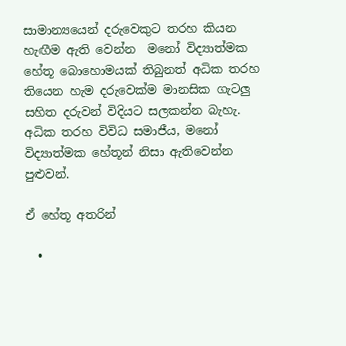සාමාන්‍යයෙන් දරුවෙකුට තරහ කියන හැඟීම ඇති වෙන්න  මනෝ විද්‍යාත්මක හේතූ බොහොමයක් තිබුනත් අධික තරහ තියෙන හැම දරුවෙක්ම මානසික ගැටලු  සහිත දරුවන් විදියට සලකන්න බැහැ. අධික තරහ විවිධ සමාජීය, මනෝ විද්‍යාත්මක හේතූන් නිසා ඇතිවෙන්න පුළුවන්.

ඒ හේතූ අතරින්

  •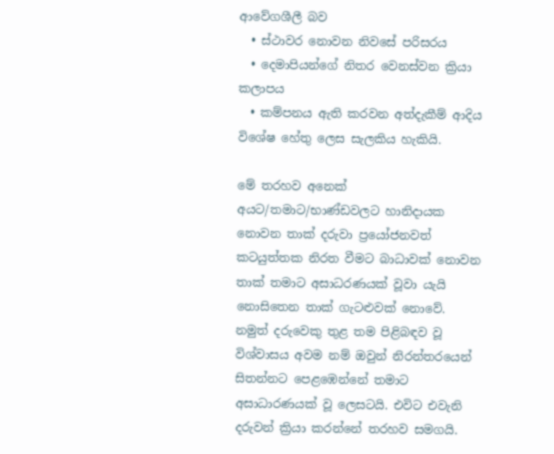ආවේගශීලී බව
  • ස්ථාවර නොවන නිවසේ පරිසරය
  • දෙමාපියන්ගේ නිතර වෙනස්වන ක්‍රියා කලාපය
  • කම්පනය ඇති කරවන අත්දැකීම් ආදිය විශේෂ හේතු ලෙස සැලකිය හැකියි.

මේ තරහව අනෙක් අයට/තමාට/භාණ්ඩවලට හානිදායක නොවන තාක් දරුවා ප්‍රයෝජනවත් කටයුත්තක නිරත වීමට බාධාවක් නොවන තාක් තමාට අසාධරණයක් වූවා යැයි නොසිතෙන තාක් ගැටළුවක් නොවේ. නමුත් දරුවෙකු තුළ තම පිළිබඳව වූ විශ්වාසය අවම නම් ඔවුන් නිරන්තරයෙන් සිතන්නට පෙළඹෙන්නේ තමාට අසාධාරණයක් වූ ලෙසටයි. එවිට එවැනි දරුවන් ක්‍රියා කරන්නේ තරහව සමගයි.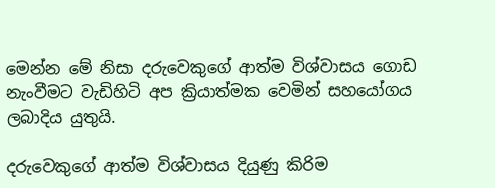මෙන්න මේ නිසා දරුවෙකුගේ ආත්ම විශ්වාසය ගොඩ නැංවීමට වැඩිහිටි අප ක්‍රියාත්මක වෙමින් සහයෝගය ලබාදිය යුතුයි.

දරුවෙකුගේ ආත්ම විශ්වාසය දියුණු කිරිම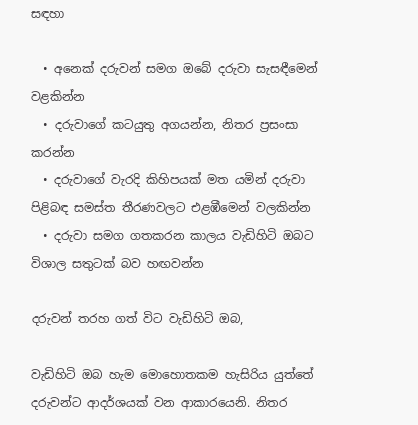සඳහා

  • අනෙක් දරුවන් සමග ඔබේ දරුවා සැසඳීමෙන් වළකින්න
  • දරුවාගේ කටයුතු අගයන්න, නිතර ප්‍රසංසා කරන්න
  • දරුවාගේ වැරදි කිහිපයක් මත යමින් දරුවා පිළිබඳ සමස්ත තීරණවලට එළඹීමෙන් වලකින්න
  • දරුවා සමග ගතකරන කාලය වැඩිහිටි ඔබට විශාල සතුටක් බව හඟවන්න

දරුවන් තරහ ගත් විට වැඩිහිටි ඔබ,

වැඩිහිටි ඔබ හැම මොහොතකම හැසිරිය යුත්තේ දරුවන්ට ආදර්ශයක් වන ආකාරයෙනි. නිතර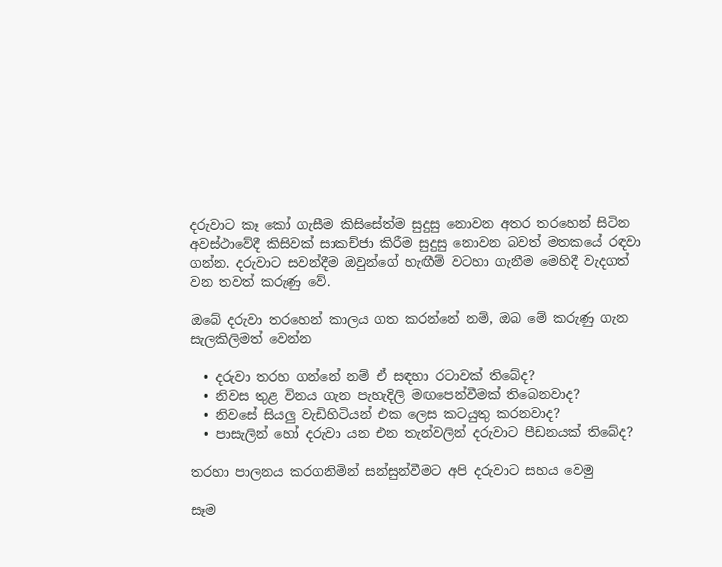දරුවාට කෑ කෝ ගැසීම කිසිසේත්ම සුදුසු නොවන අතර තරහෙන් සිටින අවස්ථාවේදී කිසිවක් සාකච්ජා කිරීම සුදුසු නොවන බවත් මතකයේ රඳවා ගන්න. දරුවාට සවන්දීම ඔවුන්ගේ හැඟීම් වටහා ගැනීම මෙහිදී වැදගත් වන තවත් කරුණු වේ.

ඔබේ දරුවා තරහෙන් කාලය ගත කරන්නේ නම්, ඔබ මේ කරුණු ගැන සැලකිලිමත් වෙන්න

  • දරුවා තරහ ගන්නේ නම් ඒ සඳහා රටාවක් තිබේද?
  • නිවස තුළ විනය ගැන පැහැදිලි මඟපෙන්වීමක් තිබෙනවාද?
  • නිවසේ සියලු වැඩිහිටියන් එක ලෙස කටයුතු කරනවාද?
  • පාසැලින් හෝ දරුවා යන එන තැන්වලින් දරුවාට පීඩනයක් තිබේද?

තරහා පාලනය කරගනිමින් සන්සුන්වීමට අපි දරුවාට සහය වෙමු

සෑම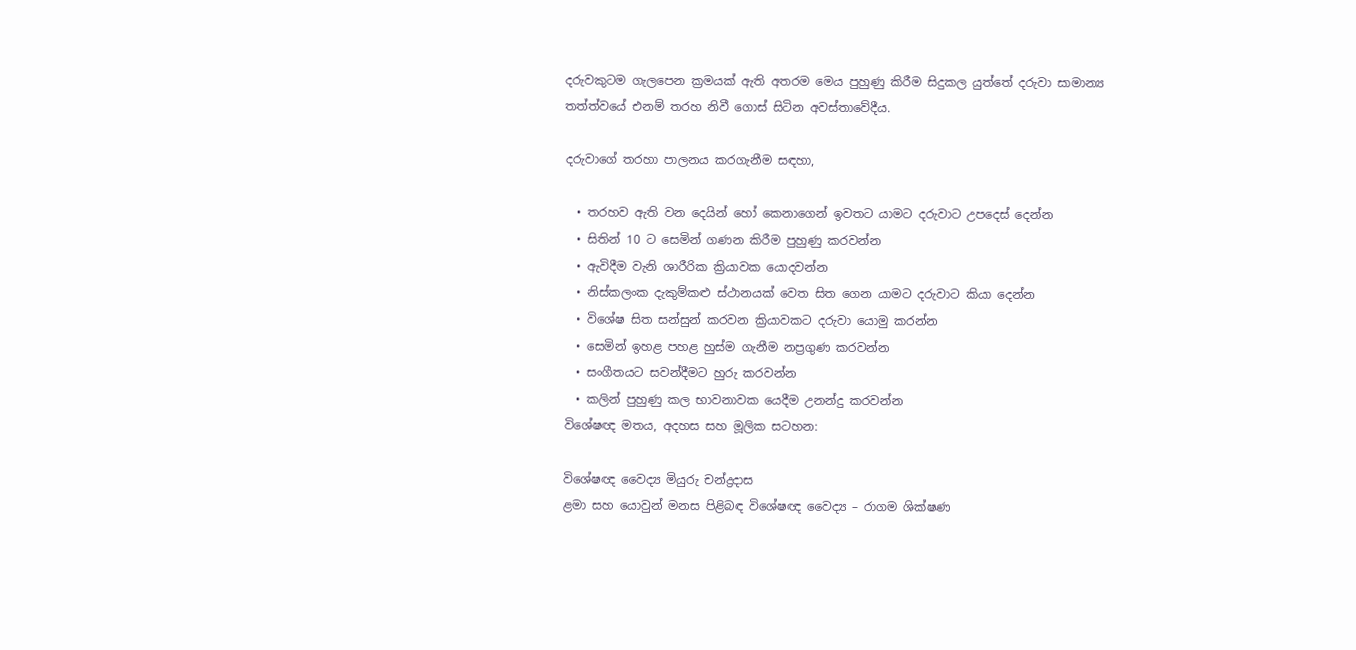දරුවකුටම ගැලපෙන ක්‍රමයක් ඇති අතරම මෙය පුහුණු කිරීම සිදුකල යුත්තේ දරුවා සාමාන්‍ය තත්ත්වයේ එනම් තරහ නිවී ගොස් සිටින අවස්තාවේදීය.

දරුවාගේ තරහා පාලනය කරගැනීම සඳහා,

  • තරහව ඇති වන දෙයින් හෝ කෙනාගෙන් ඉවතට යාමට දරුවාට උපදෙස් දෙන්න
  • සිතින් 10 ට සෙමින් ගණන කිරීම පුහුණු කරවන්න
  • ඇවිදීම වැනි ශාරීරික ක්‍රියාවක යොදවන්න
  • නිස්කලංක දැකුම්කළු ස්ථානයක් වෙත සිත ගෙන යාමට දරුවාට කියා දෙන්න
  • විශේෂ සිත සන්සුන් කරවන ක්‍රියාවකට දරුවා යොමු කරන්න
  • සෙමින් ඉහළ පහළ හුස්ම ගැනීම නප්‍රගුණ කරවන්න
  • සංගීතයට සවන්දීමට හුරු කරවන්න
  • කලින් පුහුණු කල භාවනාවක යෙදීම උනන්දු කරවන්න
විශේෂඥ මතය, අදහස සහ මූලික සටහන:

විශේෂඥ වෛද්‍ය මියුරු චන්ද්‍රදාස
ළමා සහ යොවුන් මනස පිළිබඳ විශේෂඥ වෛද්‍ය – රාගම ශික්ෂණ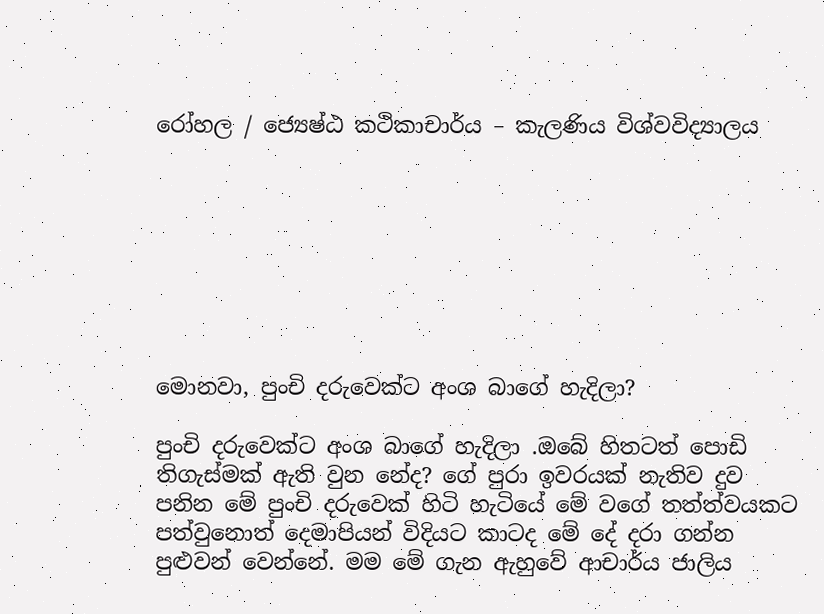රෝහල / ජ්‍යෙෂ්ඨ කථිකාචාර්ය – කැලණිය විශ්වවිද්‍යාලය








මොනවා, පුංචි දරුවෙක්ට අංශ බාගේ හැදිලා?

පුංචි දරුවෙක්ට අංශ බාගේ හැදිලා .ඔබේ හිතටත් පොඩි තිගැස්මක් ඇති වුන නේද? ගේ පුරා ඉවරයක් නැතිව දුව පනින මේ පුංචි දරුවෙක් හිටි හැටියේ මේ වගේ තත්ත්වයකට පත්වුනොත් දෙමාපියන් විදියට කාටද මේ දේ දරා ගන්න පුළුවන් වෙන්නේ. මම මේ ගැන ඇහුවේ ආචාර්ය ජාලිය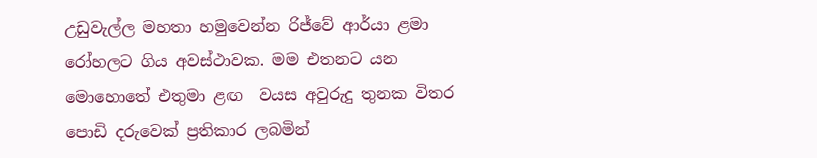උඩුවැල්ල මහතා හමුවෙන්න රිජ්වේ ආර්යා ළමා රෝහලට ගිය අවස්ථාවක. මම එතනට යන මොහොතේ එතුමා ළඟ  වයස අවුරුදු තුනක විතර පොඩි දරුවෙක් ප්‍රතිකාර ලබමින්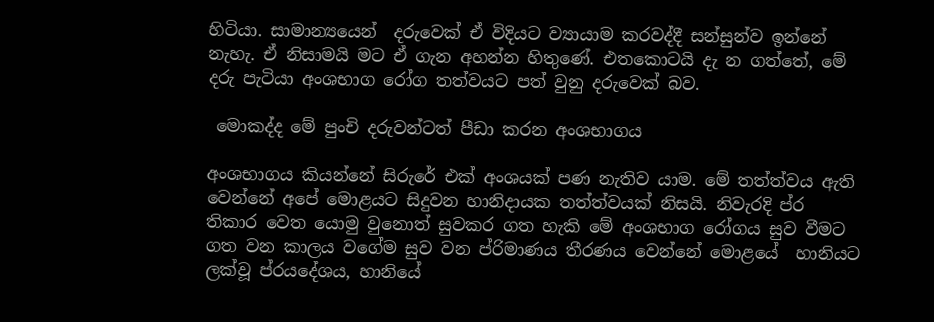හිටියා. සාමාන්‍යයෙන්  දරුවෙක් ඒ විදියට ව්‍යායාම කරවද්දී සන්සුන්ව ඉන්නේ නැහැ. ඒ නිසාමයි මට ඒ ගැන අහන්න හිතුණේ. එතකොටයි දැ න ගත්තේ, මේ දරු පැටියා අංශභාග රෝග තත්වයට පත් වුනු දරුවෙක් බව.

 මොකද්ද මේ පුංචි දරුවන්ටත් පීඩා කරන අංශභාගය

අංශභාගය කියන්නේ සිරුරේ එක් අංශයක් පණ නැතිව යාම. මේ තත්ත්වය ඇති වෙන්නේ අපේ මොළයට සිදුවන හානිදායක තත්ත්වයක් නිසයි. නිවැරදි ප්ර තිකාර වෙත යොමු වුනොත් සුවකර ගත හැකි මේ අංශභාග රෝගය සුව වීමට ගත වන කාලය වගේම සුව වන ප්රිමාණය තීරණය වෙන්නේ මොළයේ  හානියට ලක්වූ ප්රයදේශය, හානියේ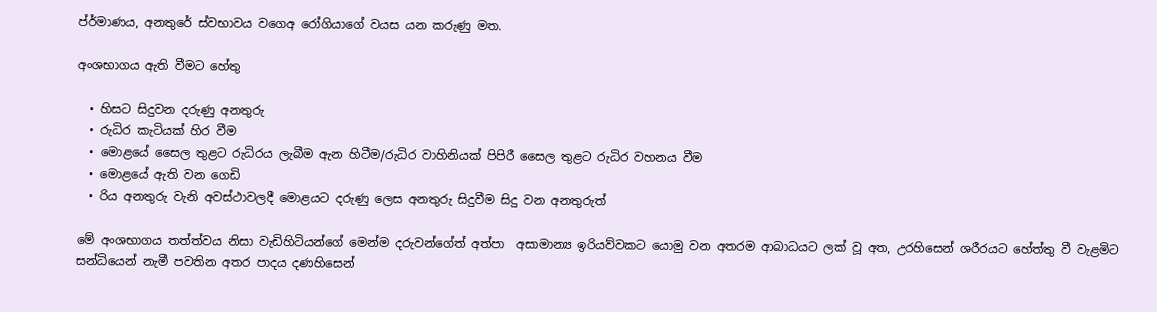ප්ර්මාණය, අනතුරේ ස්වභාවය වගෙඅ රෝගියාගේ වයස යන කරුණු මත.

අංශභාගය ඇති වීමට හේතු

  • හිසට සිදුවන දරුණු අනතුරු
  • රුධිර කැටියක් හිර වීම
  • මොළයේ සෛල තුළට රුධිරය ලැබීම ඇන හිටීම/රුධිර වාහිනියක් පිපිරී සෛල තුළට රුධිර වහනය වීම
  • මොළයේ ඇති වන ගෙඩි
  • රිය අනතුරු වැනි අවස්ථාවලදී මොළයට දරුණු ලෙස අනතුරු සිදුවීම සිදු වන අනතුරුත්

මේ අංශභාගය තත්ත්වය නිසා වැඩිහිටියන්ගේ මෙන්ම දරුවන්ගේත් අත්පා  අසාමාන්‍ය ඉරියව්වකට යොමු වන අතරම ආබාධයට ලක් වූ අත, උරහිසෙන් ශරීරයට හේත්තු වී වැළමිට සන්ධියෙන් නැමී පවතින අතර පාදය දණහිසෙන්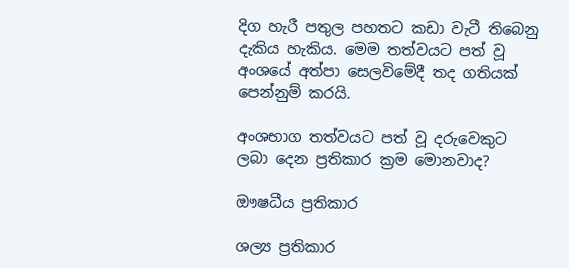දිග හැරී පතුල පහතට කඩා වැටී තිබෙනු දැකිය හැකිය. මෙම තත්වයට පත් වූ අංශයේ අත්පා සෙලවිමේදී තද ගතියක් පෙන්නුම් කරයි.

අංශභාග තත්වයට පත් වූ දරුවෙකුට ලබා දෙන ප්‍රතිකාර ක්‍රම මොනවාද?

ඖෂධීය ප්‍රතිකාර

ශල්‍ය ප්‍රතිකාර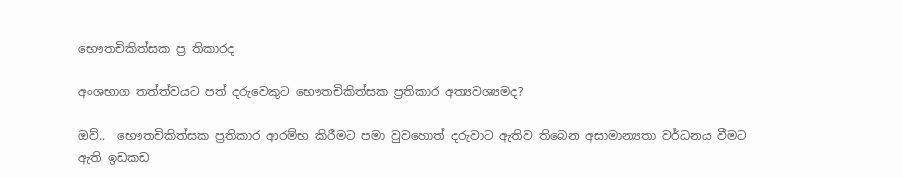භෞතචිකිත්සක ප්‍ර තිකාරද

අංශභාග තත්ත්වයට පත් දරුවෙකුට භෞතචිකිත්සක ප්‍රතිකාර අත්‍යවශ්‍යමද?

ඔව්..  භෞතචිකිත්සක ප්‍රතිකාර ආරම්භ කිරීමට පමා වුවහොත් දරුවාට ඇතිව තිබෙන අසාමාන්‍යතා වර්ධනය වීමට ඇති ඉඩකඩ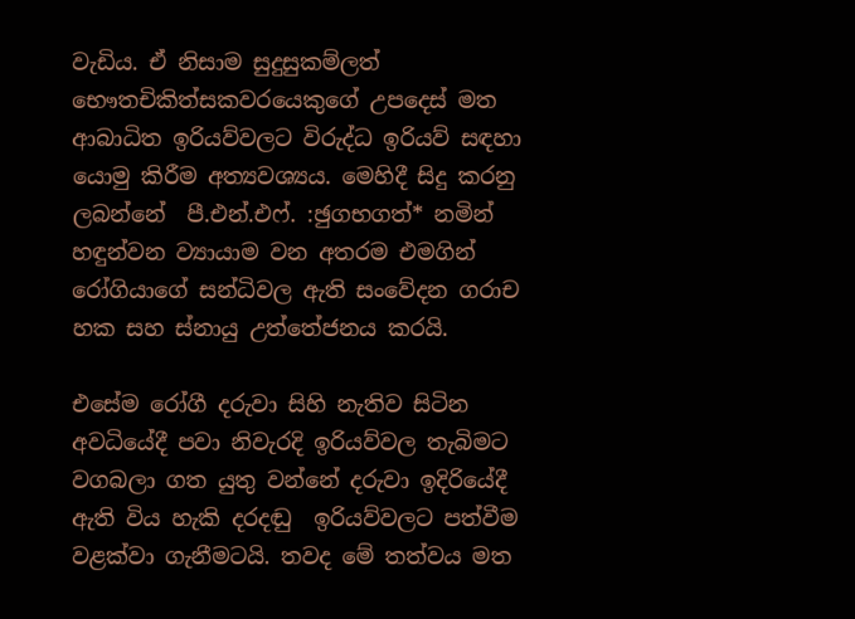වැඩිය. ඒ නිසාම සුදුසුකම්ලත් භෞතචිකිත්සකවරයෙකුගේ උපදෙස් මත ආබාධිත ඉරියව්වලට විරුද්ධ ඉරියව් සඳහා යොමු කිරීම අත්‍යවශ්‍යය. මෙහිදී සිදු කරනු ලබන්නේ  පී.එන්.එෆ්. :ඡුගභගත්‍* නමින් හඳුන්වන ව්‍යායාම වන අතරම එමගින් රෝගියාගේ සන්ධිවල ඇති සංවේදන ගරාච  හක සහ ස්නායු උත්තේජනය කරයි.

එසේම රෝගී දරුවා සිහි නැතිව සිටින අවධියේදී පවා නිවැරදි ඉරියව්වල තැබිමට වගබලා ගත යුතු වන්නේ දරුවා ඉදිරියේදී ඇති විය හැකි දරදඬු  ඉරියව්වලට පත්වීම වළක්වා ගැනීමටයි. තවද මේ තත්වය මත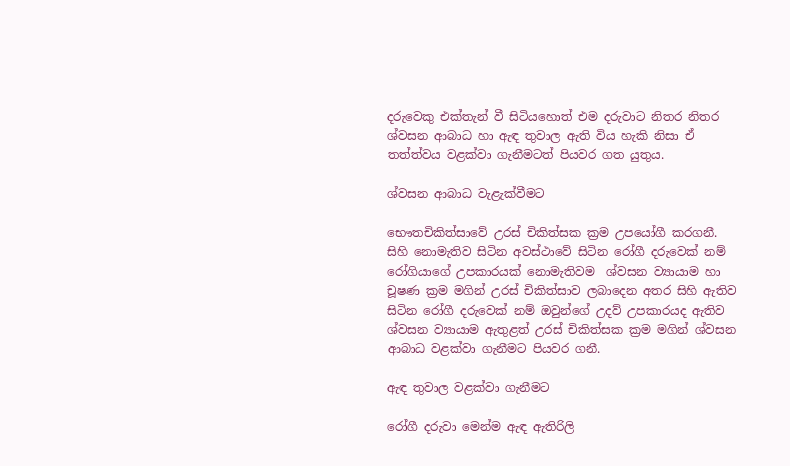දරුවෙකු එක්තැන් වී සිටියහොත් එම දරුවාට නිතර නිතර ශ්වසන ආබාධ හා ඇඳ තුවාල ඇති විය හැකි නිසා ඒ තත්ත්වය වළක්වා ගැනීමටත් පියවර ගත යුතුය.

ශ්වසන ආබාධ වැළැක්වීමට

භෞතචිකිත්සාවේ උරස් චිකිත්සක ක්‍රම උපයෝගී කරගනී. සිහි නොමැතිව සිටින අවස්ථාවේ සිටින රෝගී දරුවෙක් නම් රෝගියාගේ උපකාරයක් නොමැතිවම  ශ්වසන ව්‍යායාම හා චූෂණ ක්‍රම මගින් උරස් චිකිත්සාව ලබාදෙන අතර සිහි ඇතිව සිටින රෝගී දරුවෙක් නම් ඔවුන්ගේ උදව් උපකාරයද ඇතිව ශ්වසන ව්‍යායාම ඇතුළත් උරස් චිකිත්සක ක්‍රම මගින් ශ්වසන ආබාධ වළක්වා ගැනීමට පියවර ගනී.

ඇඳ තුවාල වළක්වා ගැනීමට

රෝගී දරුවා මෙන්ම ඇඳ ඇතිරිලි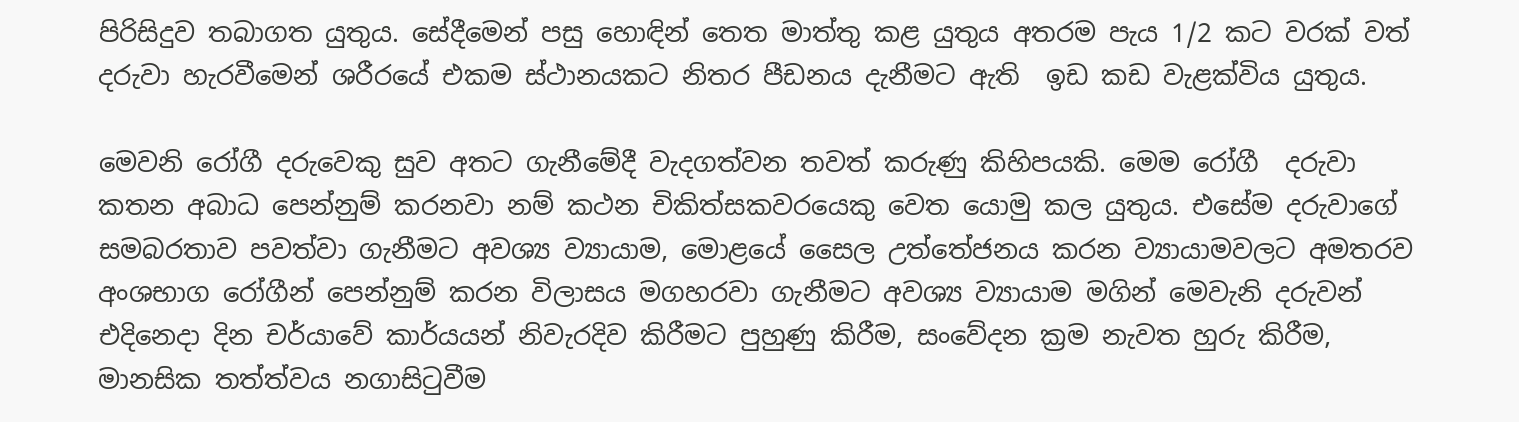පිරිසිදුව තබාගත යුතුය. සේදීමෙන් පසු හොඳින් තෙත මාත්තු කළ යුතුය අතරම පැය 1/2 කට වරක් වත් දරුවා හැරවීමෙන් ශරීරයේ එකම ස්ථානයකට නිතර පීඩනය දැනීමට ඇති  ඉඩ කඩ වැළක්විය යුතුය.

මෙවනි රෝගී දරුවෙකු සුව අතට ගැනීමේදී වැදගත්වන තවත් කරුණු කිහිපයකි. මෙම රෝගී  දරුවා කතන අබාධ පෙන්නුම් කරනවා නම් කථන චිකිත්සකවරයෙකු වෙත යොමු කල යුතුය. එසේම දරුවාගේ සමබරතාව පවත්වා ගැනීමට අවශ්‍ය ව්‍යායාම, මොළයේ සෛල උත්තේජනය කරන ව්‍යායාමවලට අමතරව අංශභාග රෝගීන් පෙන්නුම් කරන විලාසය මගහරවා ගැනීමට අවශ්‍ය ව්‍යායාම මගින් මෙවැනි දරුවන්  එදිනෙදා දින චර්යාවේ කාර්යයන් නිවැරදිව කිරීමට පුහුණු කිරීම, සංවේදන ක්‍රම නැවත හුරු කිරීම, මානසික තත්ත්වය නගාසිටුවීම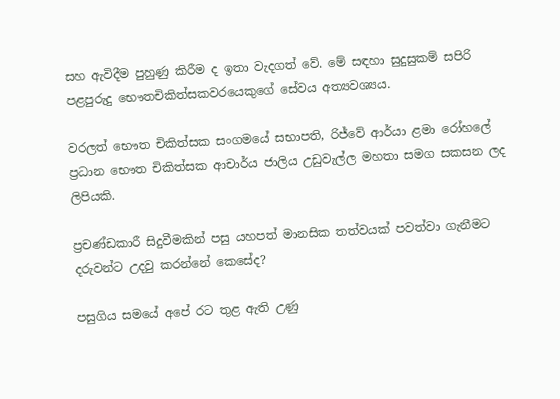සහ ඇවිදීම පුහුණු කිරීම ද ඉතා වැදගත් වේ. මේ සඳහා සුදුසුකම් සපිරි පළපුරුදු භෞතචිකිත්සකවරයෙකුගේ සේවය අත්‍යවශ්‍යය.

වරලත් භෞත චිකිත්සක සංගමයේ සභාපති, රිජ්වේ ආර්යා ළමා රෝහලේ ප්‍රධාන භෞත චිකිත්සක ආචාර්ය ජාලිය උඩුවැල්ල මහතා සමග සකසන ලද ලිපියකි.

ප්‍රචණ්ඩකාරී සිදුවීමකින් පසු යහපත් මානසික තත්වයක් පවත්වා ගැනීමට දරුවන්ට උදවු කරන්නේ කෙසේද?

පසුගිය සමයේ අපේ රට තුළ ඇති උණු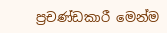ප්‍රචණ්ඩකාරී මෙන්ම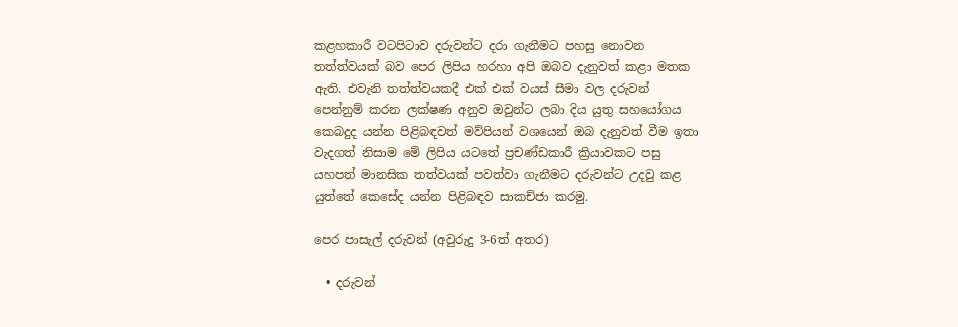කළහකාරී වටපිටාව දරුවන්ට දරා ගැනීමට පහසු නොවන තත්ත්වයක් බව පෙර ලිපිය හරහා අපි ඔබව දැනුවත් කළා මතක ඇති. එවැනි තත්ත්වයකදී එක් එක් වයස් සීමා වල දරුවන් පෙන්නුම් කරන ලක්ෂණ අනුව ඔවුන්ට ලබා දිය යුතු සහයෝගය කෙබදුද යන්න පිළිබඳවත් මව්පියන් වශයෙන් ඔබ දැනුවත් වීම ඉතා වැදගත් නිසාම මේ ලිපිය යටතේ ප්‍රචණ්ඩකාරී ක්‍රියාවකට පසු යහපත් මානසික තත්වයක් පවත්වා ගැනීමට දරුවන්ට උදවු කළ යුත්තේ කෙසේද යන්න පිළිබඳව සාකච්ජා කරමු.

පෙර පාසැල් දරුවන් (අවුරුදු 3-6ත් අතර)

  • දරුවන්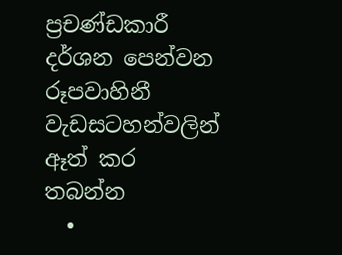ප්‍රචණ්ඩකාරී දර්ශන පෙන්වන රූපවාහිනී වැඩසටහන්වලින් ඈත් කර තබන්න
  •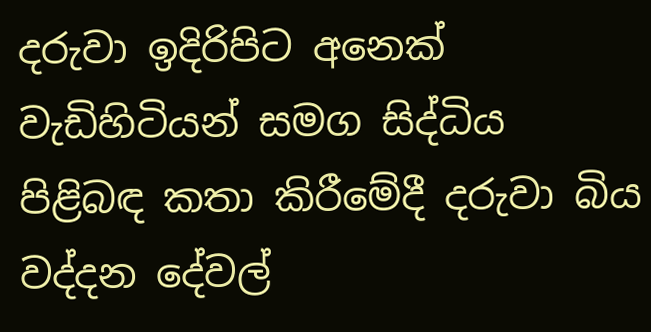දරුවා ඉදිරිපිට අනෙක් වැඩිහිටියන් සමග සිද්ධිය පිළිබඳ කතා කිරීමේදී දරුවා බිය වද්දන දේවල්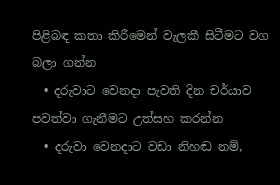පිළිබඳ කතා කිරීමෙන් වැලකී සිටීමට වග බලා ගන්න
  • දරුවාට වෙනදා පැවති දින චර්යාව පවත්වා ගැනීමට උත්සහ කරන්න
  • දරුවා වෙනදාට වඩා නිහඬ නම්,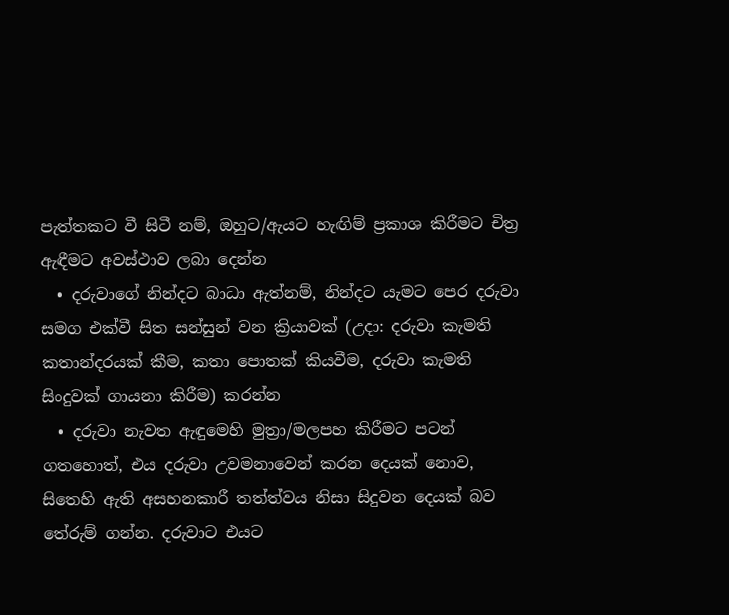පැත්තකට වී සිටී නම්, ඔහුට/ඇයට හැඟිම් ප්‍රකාශ කිරීමට චිත්‍ර ඇඳීමට අවස්ථාව ලබා දෙන්න
  • දරුවාගේ නින්දට බාධා ඇත්නම්, නින්දට යැමට පෙර දරුවා සමග එක්වී සිත සන්සුන් වන ක්‍රියාවක් (උදා: දරුවා කැමති කතාන්දරයක් කීම, කතා පොතක් කියවීම, දරුවා කැමති සිංදුවක් ගායනා කිරීම) කරන්න
  • දරුවා නැවත ඇඳුමෙහි මුත්‍රා/මලපහ කිරීමට පටන් ගතහොත්, එය දරුවා උවමනාවෙන් කරන දෙයක් නොව, සිතෙහි ඇති අසහනකාරී තත්ත්වය නිසා සිදුවන දෙයක් බව තේරුම් ගන්න. දරුවාට එයට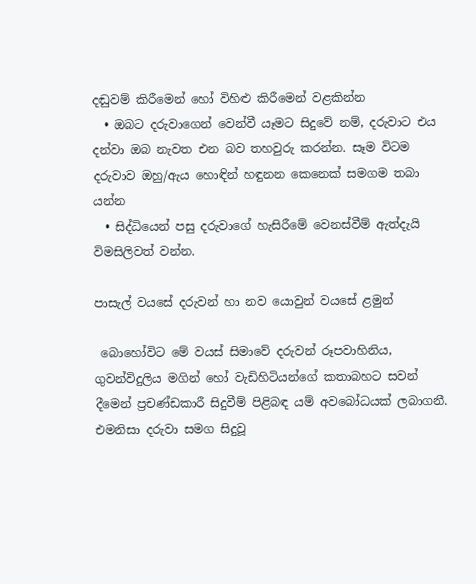දඬුවම් කිරීමෙන් හෝ විහිළු කිරීමෙන් වළකින්න
  • ඔබට දරුවාගෙන් වෙන්වී යෑමට සිදුවේ නම්, දරුවාට එය දන්වා ඔබ නැවත එන බව තහවුරු කරන්න. සෑම විටම දරුවාව ඔහු/ඇය හොඳින් හඳුනන කෙනෙක් සමගම තබා යන්න
  • සිද්ධියෙන් පසු දරුවාගේ හැසිරීමේ වෙනස්වීම් ඇත්දැයි විමසිලිවත් වන්න.

පාසැල් වයසේ දරුවන් හා නව යොවුන් වයසේ ළමුන්

 බොහෝවිට මේ වයස් සිමාවේ දරුවන් රූපවාහිනිය, ගුවන්විදුලිය මගින් හෝ වැඩිහිටියන්ගේ කතාබහට සවන් දීමෙන් ප්‍රචණ්ඩකාරී සිදුවීම් පිළිබඳ යම් අවබෝධයක් ලබාගනී. එමනිසා දරුවා සමග සිදුවූ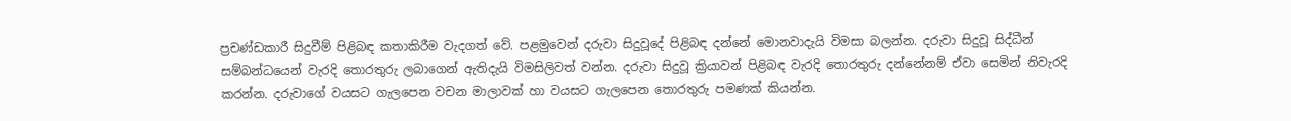ප්‍රචණ්ඩකාරී සිදුවීම් පිළිබඳ කතාකිරීම වැදගත් වේ. පළමුවෙන් දරුවා සිදුවූදේ පිළිබඳ දන්නේ මොනවාදැයි විමසා බලන්න. දරුවා සිදුවූ සිද්ධීන් සම්බන්ධයෙන් වැරදි තොරතුරු ලබාගෙන් ඇතිදැයි විමසිලිවත් වන්න. දරුවා සිදුවූ ක්‍රියාවන් පිළිබඳ වැරදි තොරතුරු දන්නේනම් ඒවා සෙමින් නිවැරදි කරන්න. දරුවාගේ වයසට ගැලපෙන වචන මාලාවක් හා වයසට ගැලපෙන තොරතුරු පමණක් කියන්න.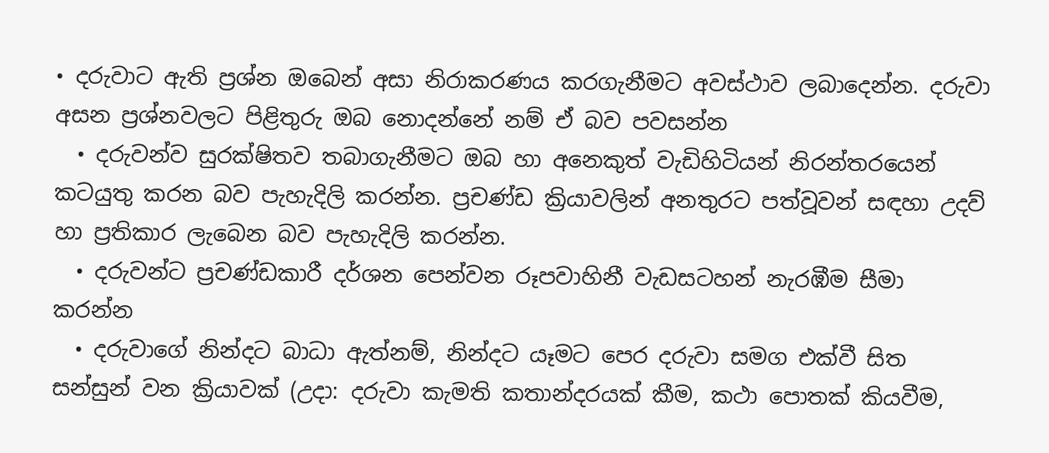• දරුවාට ඇති ප්‍රශ්න ඔබෙන් අසා නිරාකරණය කරගැනීමට අවස්ථාව ලබාදෙන්න. දරුවා අසන ප්‍රශ්නවලට පිළිතුරු ඔබ නොදන්නේ නම් ඒ බව පවසන්න
  • දරුවන්ව සුරක්ෂිතව තබාගැනීමට ඔබ හා අනෙකුත් වැඩිහිටියන් නිරන්තරයෙන් කටයුතු කරන බව පැහැදිලි කරන්න. ප්‍රචණ්ඩ ක්‍රියාවලින් අනතුරට පත්වූවන් සඳහා උදව් හා ප්‍රතිකාර ලැබෙන බව පැහැදිලි කරන්න.
  • දරුවන්ට ප්‍රචණ්ඩකාරී දර්ශන පෙන්වන රූපවාහිනී වැඩසටහන් නැරඹීම සීමා කරන්න
  • දරුවාගේ නින්දට බාධා ඇත්නම්, නින්දට යෑමට පෙර දරුවා සමග එක්වී සිත සන්සුන් වන ක්‍රියාවක් (උදා: දරුවා කැමති කතාන්දරයක් කීම, කථා පොතක් කියවීම,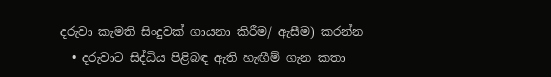දරුවා කැමති සිංදුවක් ගායනා කිරීම/ ඇසීම) කරන්න
  • දරුවාට සිද්ධිය පිළිබඳ ඇති හැඟීම් ගැන කතා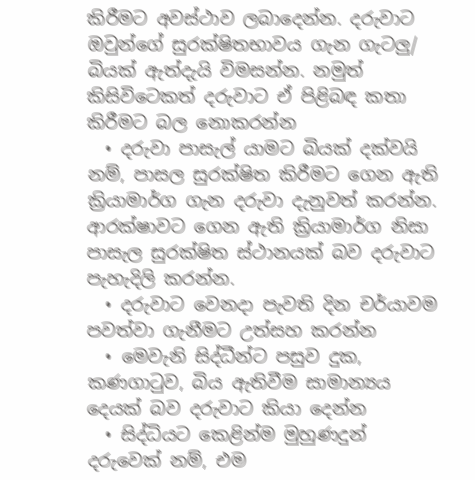කිරීමට අවස්ථාව ලබාදෙන්න. දරුවාට ඔවුන්ගේ සුරක්ෂිතභාවය ගැන ගැටලු/ බියක් ඇත්දැයි විමසන්න. නමුත් කිසිවිටෙකත් දරුවාට ඒ පිළිබඳ කතා කිරීමට බල නොකරන්න
  • දරුවා පාසැල් යාමට බියක් දක්වයි නම්, පාසල සුරක්ෂිත කිරීමට ගෙන ඇති ක්‍රියාමාර්ග ගැන දරුවා දැනුවත් කරන්න. ආරක්ෂාවට ගෙන ඇති ක්‍රියාමාර්ග නිසා පාසැල සුරක්ෂිත ස්ථානයක් බව දරුවාට පැහැදිලි කරන්න.
  • දරුවාට වෙනදා පැවති දින චර්යාවම පවත්වා ගැනීමට උත්සහ කරන්න
  • මෙවැනි සිද්ධීන්ට පසුව දුක, කණගා‍ටුව, බිය ඇතිවීම සාමාන්‍යය දෙයක් බව දරුවාට කියා දෙන්න
  • සිද්ධියට කෙළින්ම මුහුණදුන් දරුවෙක් නම්, එම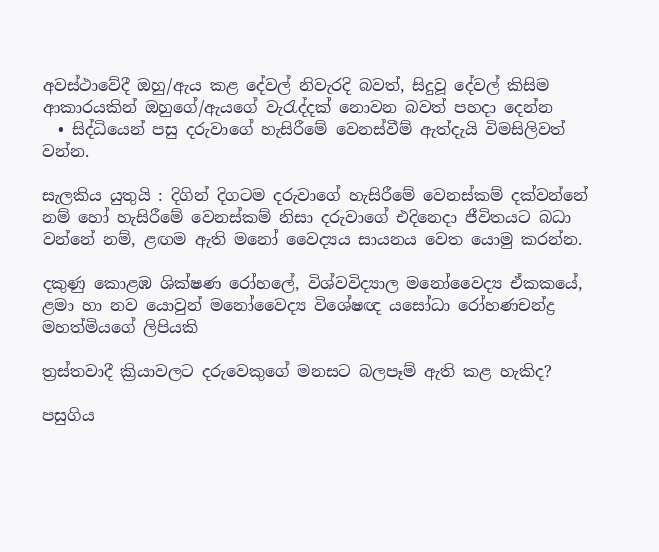අවස්ථාවේදී ඔහු/ඇය කළ දේවල් නිවැරදි බවත්, සිදුවූ දේවල් කිසිම ආකාරයකින් ඔහුගේ/ඇයගේ වැ‍රැද්දක් නොවන බවත් පහදා දෙන්න
  • සිද්ධියෙන් පසු දරුවාගේ හැසිරීමේ වෙනස්වීම් ඇත්දැයි විමසිලිවත් වන්න.

සැලකිය යුතුයි : දිගින් දිගටම දරුවාගේ හැසිරීමේ වෙනස්කම් දක්වන්නේ නම් හෝ හැසිරීමේ වෙනස්කම් නිසා දරුවාගේ එදිනෙදා ජීවිතයට බධා වන්නේ නම්, ළඟම ඇති මනෝ වෛද්‍යය සායනය වෙත යොමු කරන්න.

දකුණු කොළඹ ශික්ෂණ රෝහලේ, විශ්වවිද්‍යාල මනෝවෛද්‍ය ඒකකයේ, ළමා හා නව යොවුන් මනෝවෛද්‍ය විශේෂඥ යසෝධා රෝහණචන්ද්‍ර මහත්මියගේ ලිපියකි

ත්‍රස්තවාදී ක්‍රියාවලට දරුවෙකුගේ මනසට බලපෑම් ඇති කළ හැකිද?

පසුගිය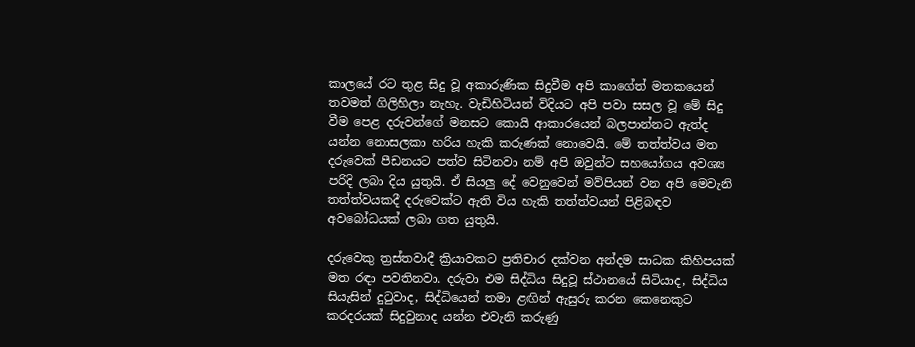කාලයේ රට තුළ සිදු වූ අකාරුණික සිදුවීම අපි කාගේත් මතකයෙන් තවමත් ගිලිහිලා නැහැ. වැඩිහිටියන් විදියට අපි පවා සසල වූ මේ සිදු වීම පෙළ දරුවන්ගේ මනසට කොයි ආකාරයෙන් බලපාන්නට ඇත්ද යන්න නොසලකා හරිය හැකි කරුණක් නොවෙයි. මේ තත්ත්වය මත දරුවෙක් පීඩනයට පත්ව සිටිනවා නම් අපි ඔවුන්ට සහයෝගය අවශ්‍ය පරිදි ලබා දිය යුතුයි. ඒ සියලු දේ වෙනුවෙන් මව්පියන් වන අපි මෙවැනි තත්ත්වයකදී දරුවෙක්ට ඇති විය හැකි තත්ත්වයන් පිළිබඳව අවබෝධයක් ලබා ගත යුතුයි.

දරුවෙකු ත්‍රස්තවාදී ක්‍රියාවකට ප්‍රතිචාර දක්වන අන්දම සාධක කිහිපයක් මත රඳා පවතිනවා. දරුවා එම සිද්ධිය සිදුවූ ස්ථානයේ සිටියාද, සිද්ධිය සියැසින් දු‍ටුවාද, සිද්ධියෙන් තමා ළඟින් ඇසුරු කරන කෙනෙකුට කරදරයක් සිදුවුනාද යන්න එවැනි කරුණු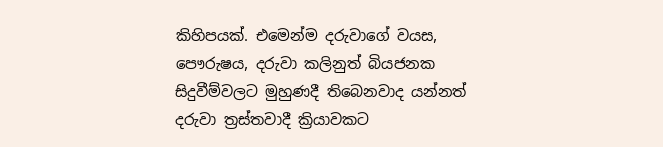කිහිපයක්. එමෙන්ම දරුවාගේ වයස, පෞරුෂය, දරුවා කලිනුත් බියජනක සිදුවීම්වලට මුහුණදී තිබෙනවාද යන්නත් දරුවා ත්‍රස්තවාදී ක්‍රියාවකට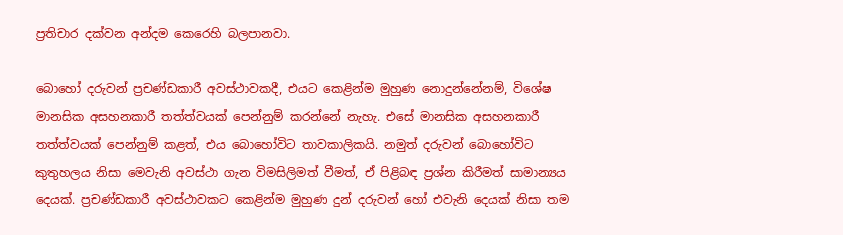ප්‍රතිචාර දක්වන අන්දම කෙරෙහි බලපානවා.

බොහෝ දරුවන් ප්‍රචණ්ඩකාරී අවස්ථාවකදී, එයට කෙළින්ම මුහුණ නොදුන්නේනම්, විශේෂ මානසික අසහනකාරී තත්ත්වයක් පෙන්නුම් කරන්නේ නැහැ. එසේ මානසික අසහනකාරී තත්ත්වයක් පෙන්නුම් කළත්, එය බොහෝවිට තාවකාලිකයි. නමුත් දරුවන් බොහෝවිට කුතුහලය නිසා මෙවැනි අවස්ථා ගැන විමසිලිමත් වීමත්, ඒ පිළිබඳ ප්‍රශ්න කිරීමත් සාමාන්‍යය දෙයක්. ප්‍රචණ්ඩකාරී අවස්ථාවකට කෙළින්ම මුහුණ දුන් දරුවන් හෝ එවැනි දෙයක් නිසා තම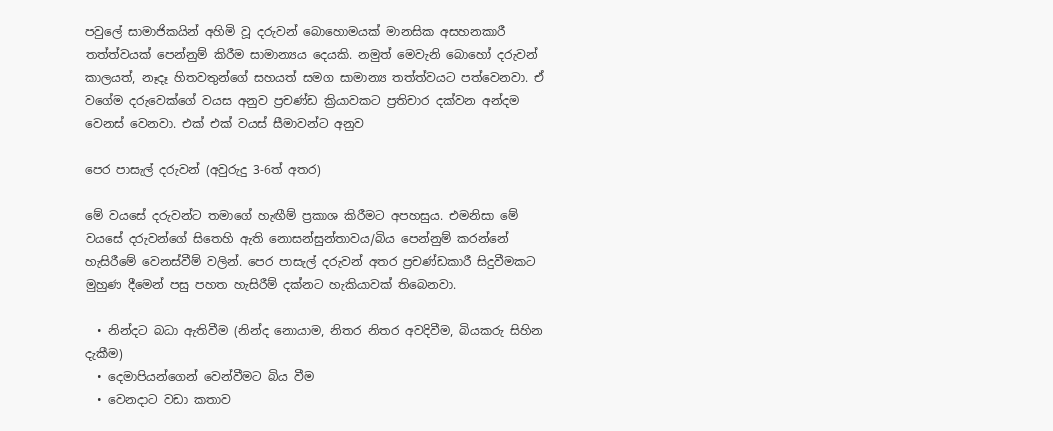පවුලේ සාමාජිකයින් අහිමි වූ දරුවන් බොහොමයක් මානසික අසහනකාරී තත්ත්වයක් පෙන්නුම් කිරීම සාමාන්‍යය දෙයකි. නමුත් මෙවැනි බොහෝ දරුවන් කාලයත්, නෑදෑ හිතවතුන්ගේ සහයත් සමග සාමාන්‍ය තත්ත්වයට පත්වෙනවා. ඒ වගේම දරුවෙක්ගේ වයස අනුව ප්‍රචණ්ඩ ක්‍රියාවකට ප්‍රතිචාර දක්වන අන්දම වෙනස් වෙනවා. එක් එක් වයස් සීමාවන්ට අනුව

පෙර පාසැල් දරුවන් (අවුරුදු 3-6ත් අතර)

මේ වයසේ දරුවන්ට තමාගේ හැඟීම් ප්‍රකාශ කිරීමට අපහසුය. එමනිසා මේ වයසේ දරුවන්ගේ සිතෙහි ඇති නොසන්සුන්තාවය/බිය පෙන්නුම් කරන්නේ හැසිරීමේ වෙනස්වීම් වලින්. පෙර පාසැල් දරුවන් අතර ප්‍රචණ්ඩකාරී සිදුවීමකට මුහුණ දීමෙන් පසු පහත හැසිරීම් දක්නට හැකියාවක් තිබෙනවා.

  • නින්දට බධා ඇතිවීම (නින්ද නොයාම, නිතර නිතර අවදිවීම, බියකරු සිහින දැකීම)
  • දෙමාපියන්ගෙන් වෙන්වීමට බිය වීම
  • වෙනදාට වඩා කතාව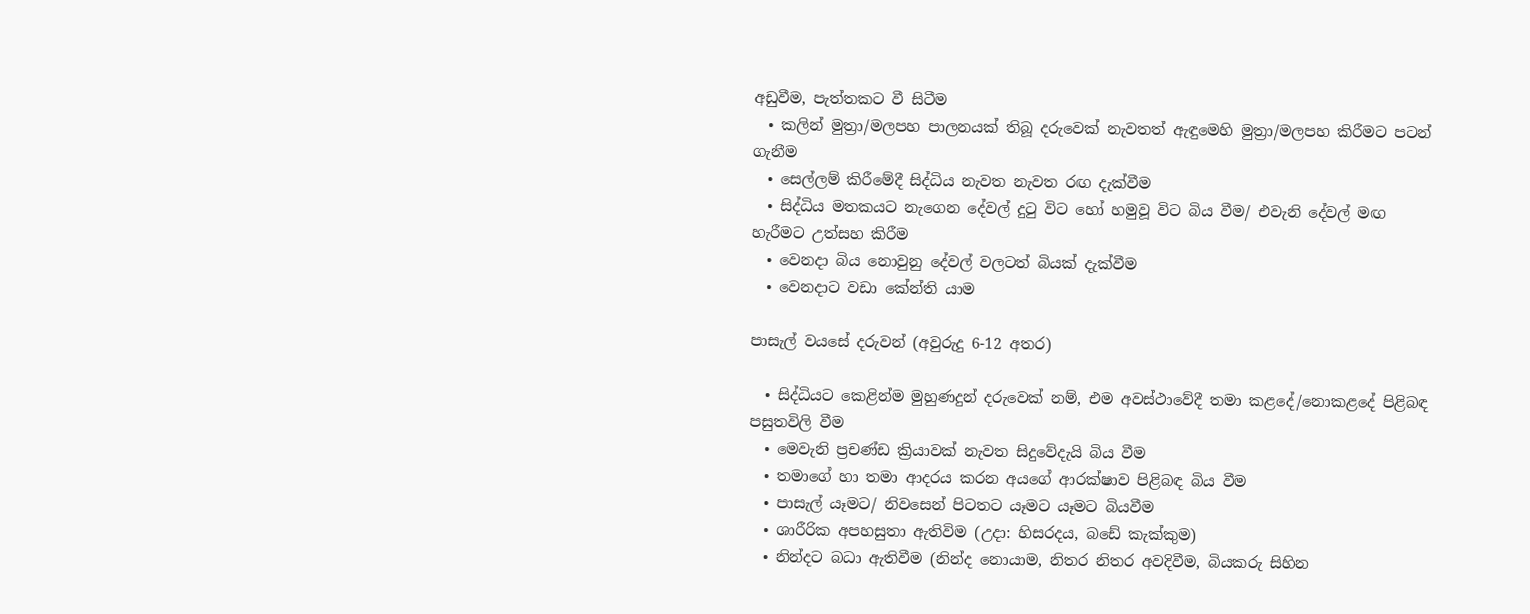අඩුවීම, පැත්තකට වී සිටීම
  • කලින් මුත්‍රා/මලපහ පාලනයක් තිබූ දරුවෙක් නැවතත් ඇඳුමෙහි මුත්‍රා/මලපහ කිරීමට පටන් ගැනීම
  • සෙල්ලම් කිරීමේදී සිද්ධිය නැවත නැවත රඟ දැක්වීම
  • සිද්ධිය මතකයට නැගෙන දේවල් දු‍ටු විට හෝ හමුවූ විට බිය වීම/ එවැනි දේවල් මඟ හැරීමට උත්සහ කිරීම
  • වෙනදා බිය නොවුනු දේවල් වලටත් බියක් දැක්වීම
  • වෙනදාට වඩා කේන්ති යාම

පාසැල් වයසේ දරුවන් (අවුරුදු 6-12 අතර)

  • සිද්ධියට කෙළින්ම මුහුණදුන් දරුවෙක් නම්, එම අවස්ථාවේදී තමා කළදේ/නොකළදේ පිළිබඳ පසුතවිලි වීම
  • මෙවැනි ප්‍රචණ්ඩ ක්‍රියාවක් නැවත සිදුවේදැයි බිය වීම
  • තමාගේ හා තමා ආදරය කරන අයගේ ආරක්ෂාව පිළිබඳ බිය වීම
  • පාසැල් යෑමට/ නිවසෙන් පිටතට යෑමට යෑමට බියවීම
  • ශාරීරික අපහසුතා ඇතිවිම (උදා: හිසරදය, බඩේ කැක්කුම)
  • නින්දට බධා ඇතිවීම (නින්ද නොයාම, නිතර නිතර අවදිවීම, බියකරු සිහින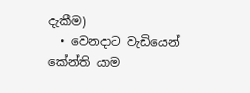දැකීම)
  • වෙනදාට වැඩියෙන් කේන්ති යාම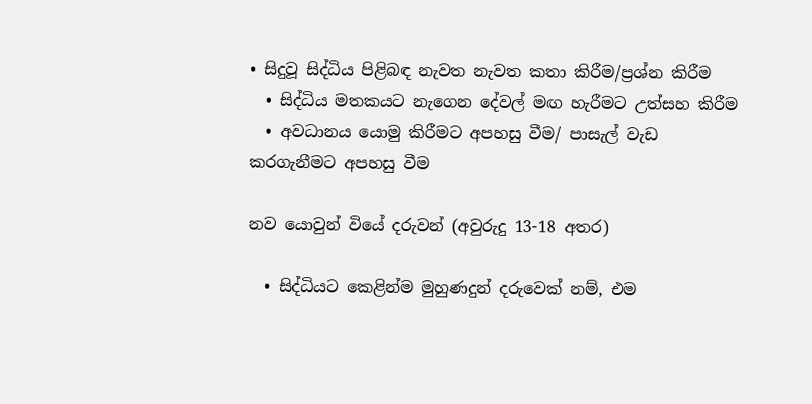• සිදුවූ සිද්ධිය පිළිබඳ නැවත නැවත කතා කිරීම/ප්‍රශ්න කිරීම
  • සිද්ධිය මතකයට නැගෙන දේවල් මඟ හැරීමට උත්සහ කිරීම
  • අවධානය යොමු කිරීමට අපහසු වීම/ පාසැල් වැඩ කරගැනීමට අපහසු වීම

නව යොවුන් වියේ දරුවන් (අවුරුදු 13-18 අතර)

  • සිද්ධියට කෙළින්ම මුහුණදුන් දරුවෙක් නම්, එම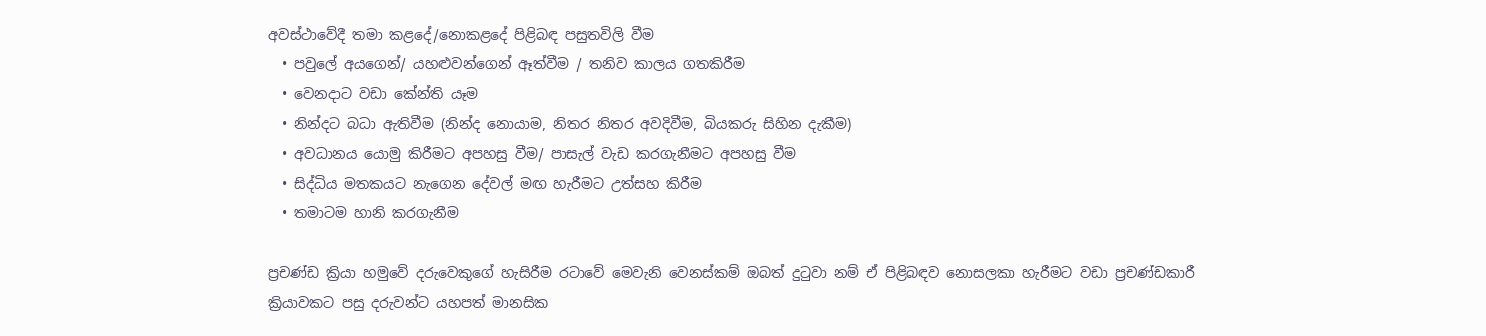අවස්ථාවේදී තමා කළදේ/නොකළදේ පිළිබඳ පසුතවිලි වීම
  • පවුලේ අයගෙන්/ යහළුවන්ගෙන් ඈත්වීම / තනිව කාලය ගතකිරීම
  • වෙනදාට වඩා කේන්ති යෑම
  • නින්දට බධා ඇතිවීම (නින්ද නොයාම, නිතර නිතර අවදිවීම, බියකරු සිහින දැකීම)
  • අවධානය යොමු කිරීමට අපහසු වීම/ පාසැල් වැඩ කරගැනීමට අපහසු වීම
  • සිද්ධිය මතකයට නැගෙන දේවල් මඟ හැරීමට උත්සහ කිරීම
  • තමාටම හානි කරගැනීම

ප්‍රචණ්ඩ ක්‍රියා හමුවේ දරුවෙකුගේ හැසිරීම රටාවේ මෙවැනි වෙනස්කම් ඔබත් දුටුවා නම් ඒ පිළිබඳව නොසලකා හැරීමට වඩා ප්‍රචණ්ඩකාරී ක්‍රියාවකට පසු දරුවන්ට යහපත් මානසික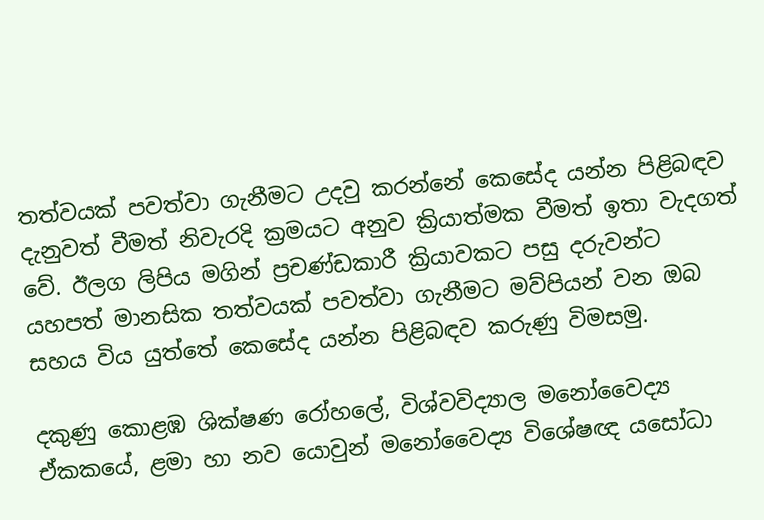තත්වයක් පවත්වා ගැනීමට උදවු කරන්නේ කෙසේද යන්න පිළිබඳව දැනුවත් වීමත් නිවැරදි ක්‍රමයට අනුව ක්‍රියාත්මක වීමත් ඉතා වැදගත් වේ. ඊලග ලිපිය මගින් ප්‍රචණ්ඩකාරී ක්‍රියාවකට පසු දරුවන්ට යහපත් මානසික තත්වයක් පවත්වා ගැනීමට මව්පියන් වන ඔබ සහය විය යුත්තේ කෙසේද යන්න පිළිබඳව කරුණු විමසමු.

දකුණු කොළඹ ශික්ෂණ රෝහලේ, විශ්වවිද්‍යාල මනෝවෛද්‍ය ඒකකයේ, ළමා හා නව යොවුන් මනෝවෛද්‍ය විශේෂඥ යසෝධා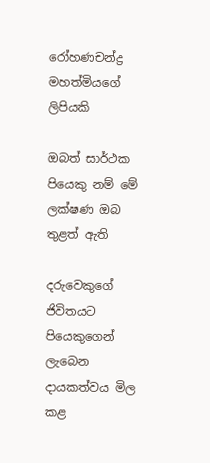රෝහණචන්ද්‍ර මහත්මියගේ ලිපියකි

ඔබත් සාර්ථක පියෙකු නම් මේ ලක්ෂණ ඔබ තුළත් ඇති

දරුවෙකුගේ ජිවිතයට පියෙකුගෙන් ලැබෙන දායකත්වය මිල කළ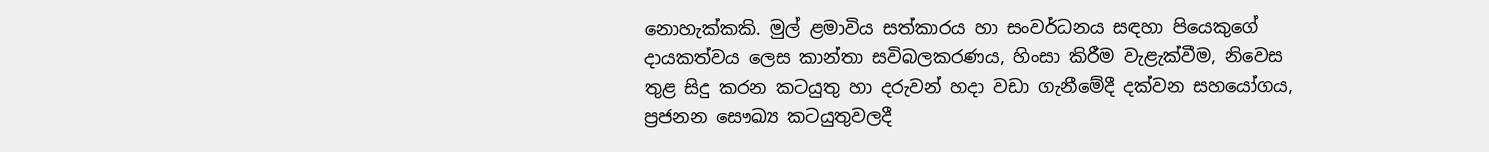නොහැක්කකි. මුල් ළමාවිය සත්කාරය හා සංවර්ධනය සඳහා පියෙකුගේ දායකත්වය ලෙස කාන්තා සවිබලකරණය, හිංසා කිරීම වැළැක්වීම, නිවෙස තුළ සිදු කරන කටයුතු හා දරුවන් හදා වඩා ගැනීමේදී දක්වන සහයෝගය, ප්‍රජනන සෞඛ්‍ය කටයුතුවලදී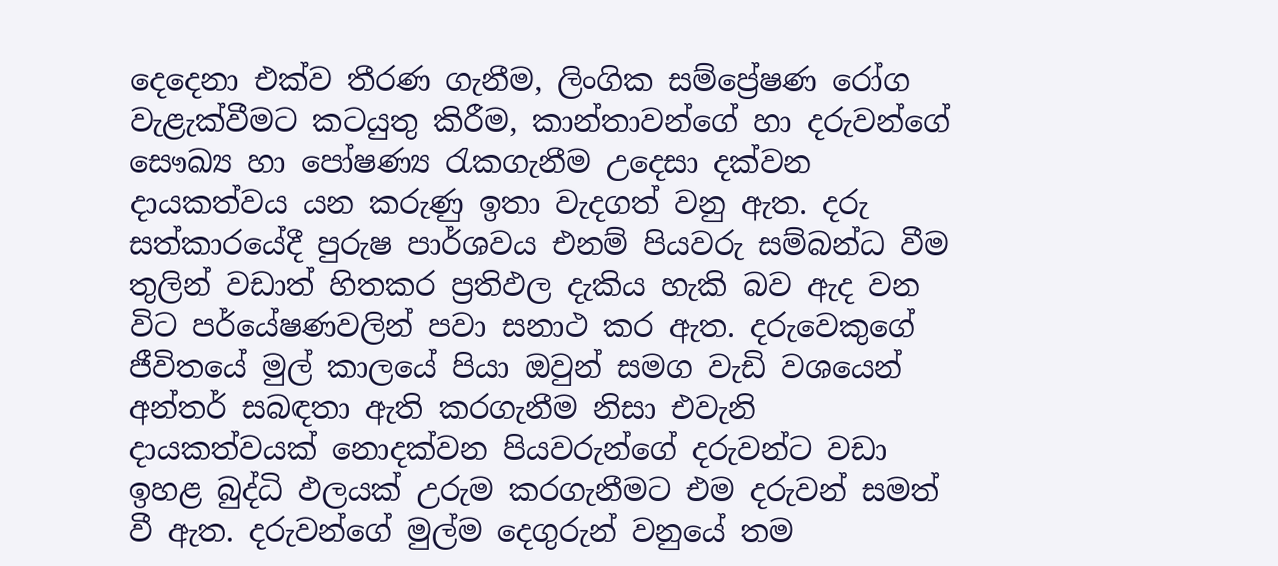දෙදෙනා එක්ව තීරණ ගැනීම, ලිංගික සම්ප්‍රේෂණ රෝග වැළැක්වීමට කටයුතු කිරීම, කාන්තාවන්ගේ හා දරුවන්ගේ සෞඛ්‍ය හා පෝෂණ්‍ය රැකගැනීම උදෙසා දක්වන දායකත්වය යන කරුණු ඉතා වැදගත් වනු ඇත. දරු සත්කාරයේදී පුරුෂ පාර්ශවය එනම් පියවරු සම්බන්ධ වීම තුලින් වඩාත් හිතකර ප්‍රතිඵල දැකිය හැකි බව ඇද වන විට පර්යේෂණවලින් පවා සනාථ කර ඇත. දරුවෙකුගේ ජීවිතයේ මුල් කාලයේ පියා ඔවුන් සමග වැඩි වශයෙන් අන්තර් සබඳතා ඇති කරගැනීම නිසා එවැනි දායකත්වයක් නොදක්වන පියවරුන්ගේ දරුවන්ට වඩා ඉහළ බුද්ධි ඵලයක් උරුම කරගැනීමට එම දරුවන් සමත් වී ඇත. දරුවන්ගේ මුල්ම දෙගුරුන් වනුයේ තම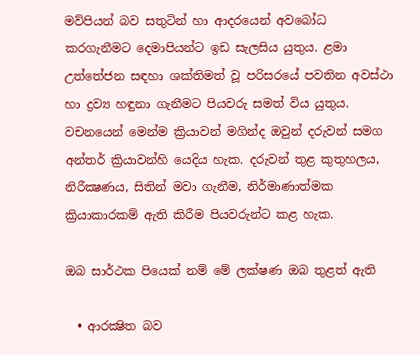මව්පියන් බව සතුටින් හා ආදරයෙන් අවබෝධ කරගැනීමට දෙමාපියන්ට ඉඩ සැලසිය යුතුය. ළමා උත්තේජන සඳහා ශක්තිමත් වූ පරිසරයේ පවතින අවස්ථා හා ද්‍රව්‍ය හඳුනා ගැනීමට පියවරු සමත් විය යුතුය. වචනයෙන් මෙන්ම ක්‍රියාවන් මගින්ද ඔවුන් දරුවන් සමග අන්තර් ක්‍රියාවන්හි යෙදිය හැක. දරුවන් තුළ කුතුහලය, නිරීක්‍ෂණය, සිතින් මවා ගැනීම, නිර්මාණාත්මක ක්‍රියාකාරකම් ඇති කිරීම පියවරුන්ට කළ හැක.

ඔබ සාර්ථක පියෙක් නම් මේ ලක්ෂණ ඔබ තුළත් ඇති

  • ආරක්‍ෂිත බව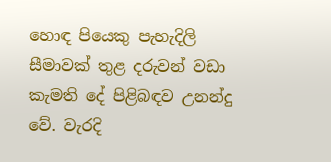හොඳ පියෙකු පැහැදිලි සීමාවක් තුළ දරුවන් වඩා කැමති දේ පිළිබඳව උනන්දු වේ. වැරදි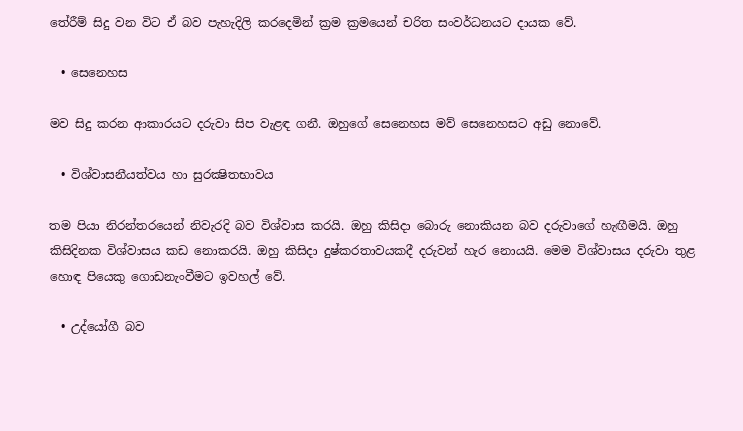තේරීම් සිදු වන විට ඒ බව පැහැදිලි කරදෙමින් ක්‍රම ක්‍රමයෙන් චරිත සංවර්ධනයට දායක වේ.

  • සෙනෙහස

මව සිදු කරන ආකාරයට දරුවා සිප වැළඳ ගනී. ඔහුගේ සෙනෙහස මව් සෙනෙහසට අඩු නොවේ.

  • විශ්වාසනීයත්වය හා සුරක්‍ෂිතභාවය

තම පියා නිරන්තරයෙන් නිවැරදි බව විශ්වාස කරයි. ඔහු කිසිදා බොරු නොකියන බව දරුවාගේ හැඟීමයි. ඔහු කිසිදිනක විශ්වාසය කඩ නොකරයි. ඔහු කිසිදා දුෂ්කරතාවයකදී දරුවන් හැර නොයයි. මෙම විශ්වාසය දරුවා තුළ හොඳ පියෙකු ගොඩනැංවීමට ඉවහල් වේ.

  • උද්යෝගී බව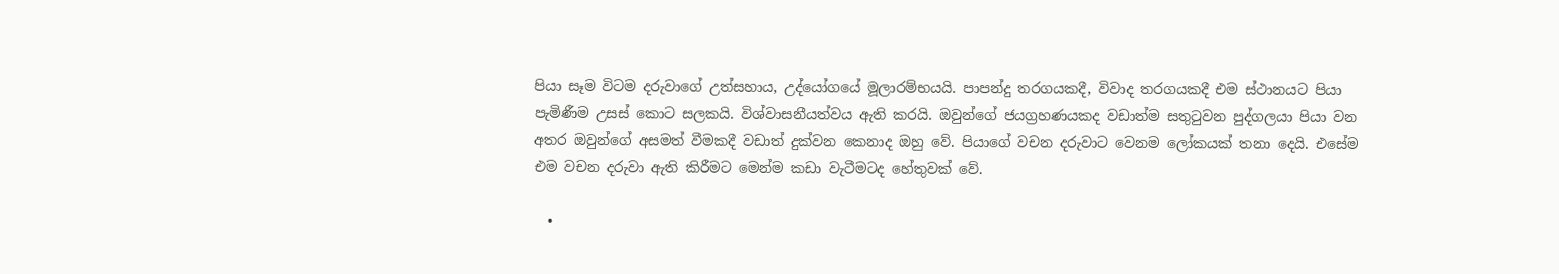පියා සෑම විටම දරුවාගේ උත්සහාය, උද්යෝගයේ මූලාරම්භයයි. පාපන්දු තරගයකදී, විවාද තරගයකදී එම ස්ථානයට පියා පැමිණීම උසස් කොට සලකයි. විශ්වාසනීයත්වය ඇති කරයි. ඔවුන්ගේ ජයග්‍රහණයකද වඩාත්ම සතුටුවන පුද්ගලයා පියා වන අතර ඔවුන්ගේ අසමත් වීමකදී වඩාත් දුක්වන කෙනාද ඔහු වේ. පියාගේ වචන දරුවාට වෙනම ලෝකයක් තනා දෙයි. එසේම එම වචන දරුවා ඇති කිරීමට මෙන්ම කඩා වැටීමටද හේතුවක් වේ.

  •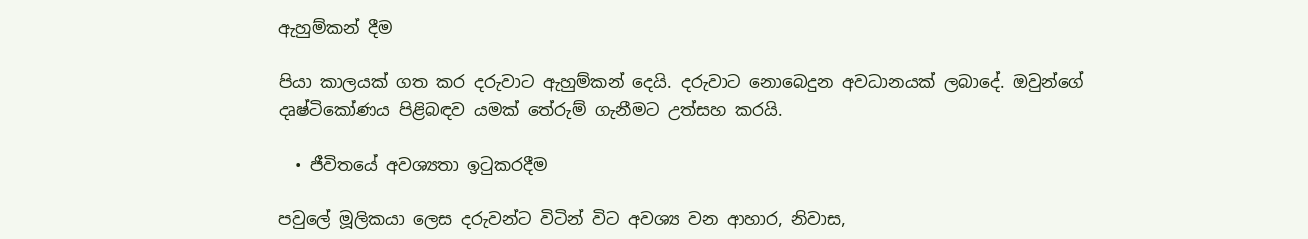ඇහුම්කන් දීම

පියා කාලයක් ගත කර දරුවාට ඇහුම්කන් දෙයි. දරුවාට නොබෙදුන අවධානයක් ලබාදේ. ඔවුන්ගේ දෘෂ්ටිකෝණය පිළිබඳව යමක් තේරුම් ගැනීමට උත්සහ කරයි.

  • ජීවිතයේ අවශ්‍යතා ඉටුකරදීම

පවුලේ මූලිකයා ලෙස දරුවන්ට විටින් විට අවශ්‍ය වන ආහාර, නිවාස,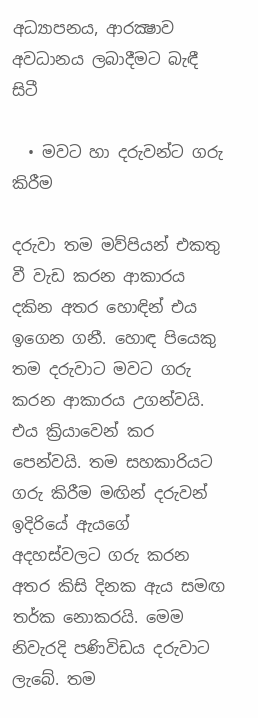අධ්‍යාපනය, ආරක්‍ෂාව අවධානය ලබාදීමට බැඳී සිටී

  • මවට හා දරුවන්ට ගරු කිරීම

දරුවා තම මව්පියන් එකතු වී වැඩ කරන ආකාරය දකින අතර හොඳින් එය ඉගෙන ගනී. හොඳ පියෙකු තම දරුවාට මවට ගරු කරන ආකාරය උගන්වයි. එය ක්‍රියාවෙන් කර පෙන්වයි. තම සහකාරියට ගරු කිරීම මඟින් දරුවන් ඉදිරියේ ඇයගේ අදහස්වලට ගරු කරන අතර කිසි දිනක ඇය සමඟ තර්ක නොකරයි. මෙම නිවැරදි පණිවිඩය දරුවාට ලැබේ. තම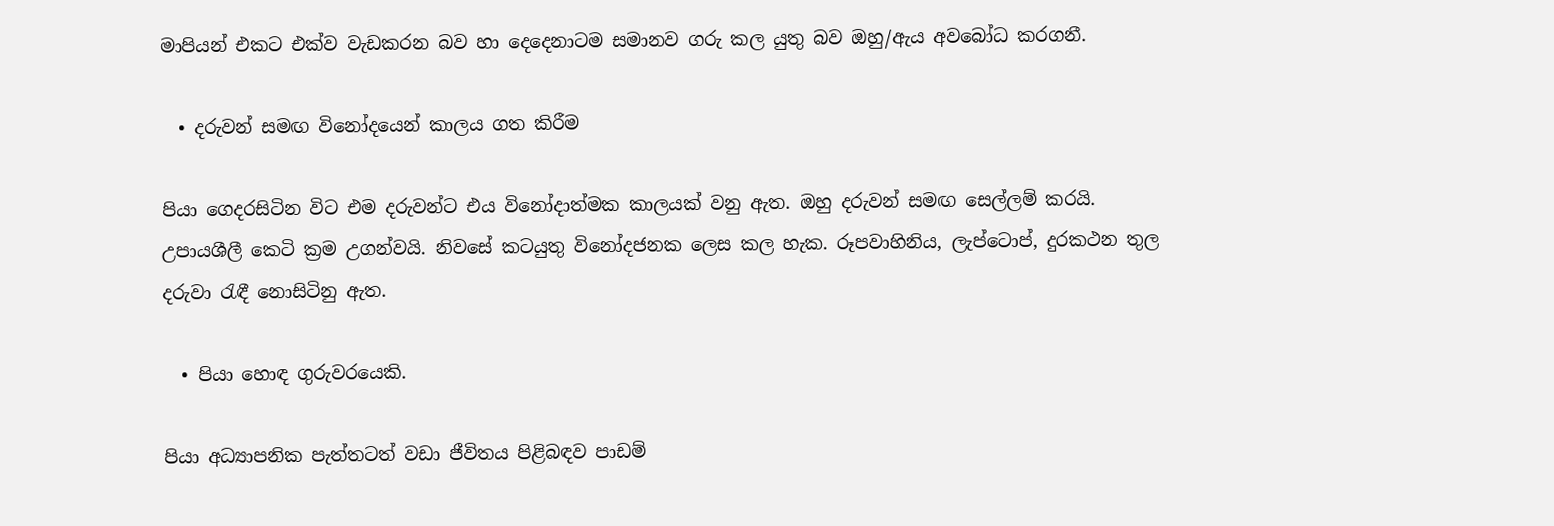මාපියන් එකට එක්ව වැඩකරන බව හා දෙදෙනාටම සමානව ගරු කල යුතු බව ඔහු/ඇය අවබෝධ කරගනී.

  • දරුවන් සමඟ විනෝදයෙන් කාලය ගත කිරීම

පියා ගෙදරසිටින විට එම දරුවන්ට එය විනෝදාත්මක කාලයක් වනු ඇත. ඔහු දරුවන් සමඟ සෙල්ලම් කරයි. උපායශීලී කෙටි ක්‍රම උගන්වයි. නිවසේ කටයුතු විනෝදජනක ලෙස කල හැක. රූපවාහිනිය, ලැප්ටොප්, දුරකථන තුල දරුවා රැඳී නොසිටිනු ඇත.

  • පියා හොඳ ගුරුවරයෙකි.

පියා අධ්‍යාපනික පැත්තටත් වඩා ජීවිතය පිළිබඳව පාඩම්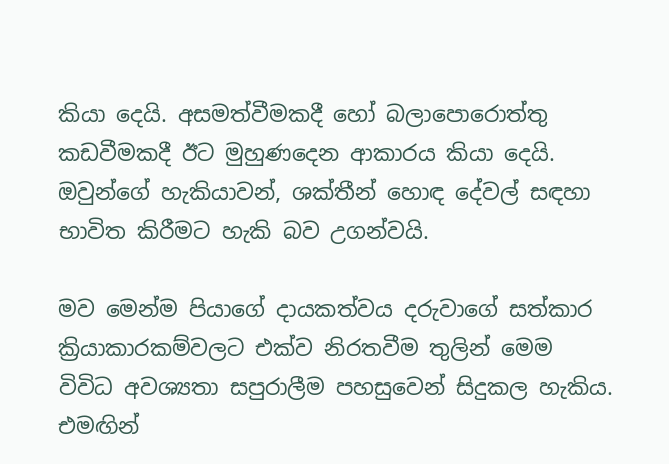කියා දෙයි. අසමත්වීමකදී හෝ බලාපොරොත්තු කඩවීමකදී ඊට මුහුණදෙන ආකාරය කියා දෙයි. ඔවුන්ගේ හැකියාවන්, ශක්තීන් හොඳ දේවල් සඳහා භාවිත කිරීමට හැකි බව උගන්වයි.

මව මෙන්ම පියාගේ දායකත්වය දරුවාගේ සත්කාර ක්‍රියාකාරකම්වලට එක්ව නිරතවීම තුලින් මෙම විවිධ අවශ්‍යතා සපුරාලීම පහසුවෙන් සිදුකල හැකිය. එමඟින්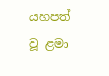යහපත් වූ ළමා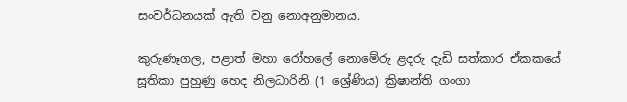සංවර්ධනයක් ඇති වනු නොඅනුමානය.

කුරුණෑගල, පළාත් මහා රෝහලේ නොමේරු ළදරු දැඩි සත්කාර ඒකකයේ සූතිකා පුහුණු හෙද නිලධාරිනි (1 ශ්‍රේණිය) ක්‍රිෂාන්ති ගංගා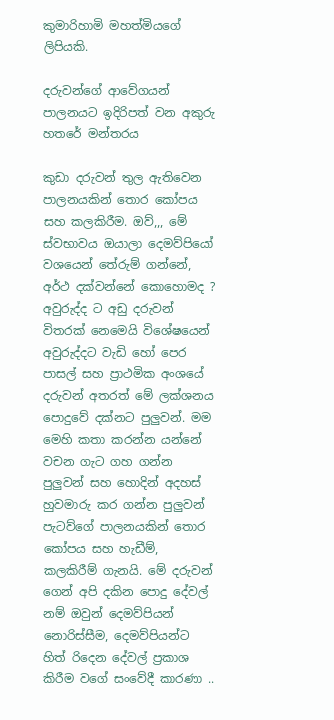කුමාරිහාමි මහත්මියගේ ලිපියකි.

දරුවන්ගේ ආවේගයන් පාලනයට ඉදිරිපත් වන අකුරු හතරේ මන්තරය

කුඩා දරුවන් තුල ඇතිවෙන පාලනයකින් තොර කෝපය සහ කලකිරීම. ඔව්,,, මේ ස්වභාවය ඔයාලා දෙමව්පියෝ වශයෙන් තේරුම් ගන්නේ, අර්ථ දක්වන්නේ කොහොමද ? අවුරුද්ද ට අඩු දරුවන් විතරක් නෙමෙයි විශේෂයෙන් අවුරුද්දට වැඩි හෝ පෙර පාසල් සහ ප්‍රාථමික අංශයේ දරුවන් අතරත් මේ ලක්ශනය පොදුවේ දක්නට පුලුවන්. මම මෙහි කතා කරන්න යන්නේ වචන ගැට ගහ ගන්න පුලුවන් සහ හොදින් අදහස් හුවමාරු කර ගන්න පුලුවන් පැටව්ගේ පාලනයකින් තොර කෝපය සහ හැඩීම්, කලකිරීම් ගැනයි. මේ දරුවන් ගෙන් අපි දකින පොදු දේවල් නම් ඔවුන් දෙමව්පියන් නොරිස්සීම, දෙමව්පියන්ට හිත් රිදෙන දේවල් ප්‍රකාශ කිරීම වගේ සංවේදී කාරණා ..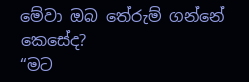මේවා ඔබ තේරුම් ගන්නේ කෙසේද?
“මට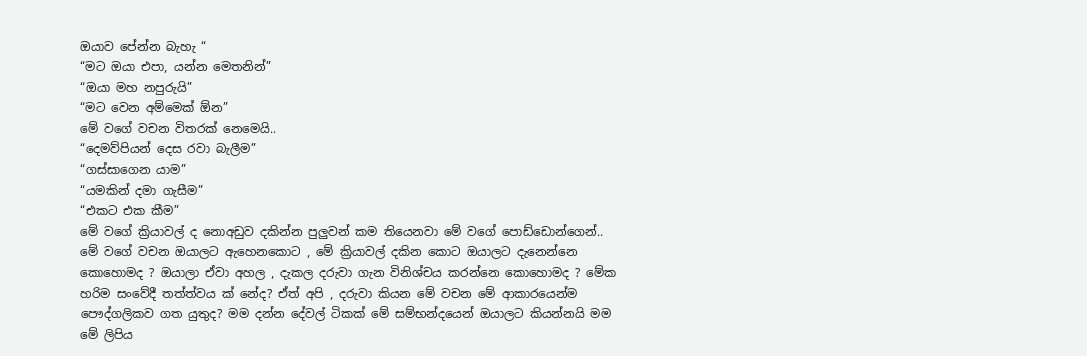ඔයාව පේන්න බැහැ “
“මට ඔයා එපා, යන්න මෙතනින්”
“ඔයා මහ නපුරුයි”
“මට වෙන අම්මෙක් ඕන”
මේ වගේ වචන විතරක් නෙමෙයි..
“දෙමව්පියන් දෙස රවා බැලීම”
“ගස්සාගෙන යාම”
“යමකින් දමා ගැසීම”
“එකට එක කීම”
මේ වගේ ක්‍රියාවල් ද නොඅඩුව දකින්න පුලුවන් කම තියෙනවා මේ වගේ පොඩ්ඩොන්ගෙන්..
මේ වගේ වචන ඔයාලට ඇහෙනකොට , මේ ක්‍රියාවල් දකින කොට ඔයාලට දැනෙන්නෙ කොහොමද ? ඔයාලා ඒවා අහල , දැකල දරුවා ගැන විනිශ්චය කරන්නෙ කොහොමද ? මේක හරිම සංවේදී තත්ත්වය ක් නේද? ඒත් අපි , දරුවා කියන මේ වචන මේ ආකාරයෙන්ම පෞද්ගලිකව ගත යුතුද? මම දන්න දේවල් ටිකක් මේ සම්භන්දයෙන් ඔයාලට කියන්නයි මම මේ ලිපිය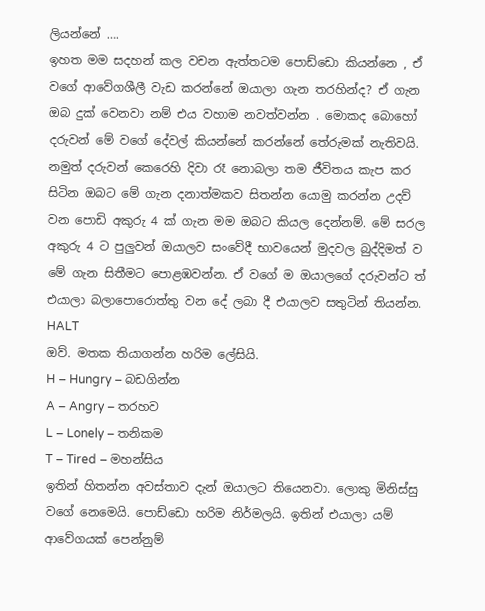ලියන්නේ ….
ඉහත මම සදහන් කල වචන ඇත්තටම පොඩ්ඩො කියන්නෙ , ඒ වගේ ආවේගශීලී වැඩ කරන්නේ ඔයාලා ගැන තරහින්ද? ඒ ගැන ඔබ දුක් වෙනවා නම් එය වහාම නවත්වන්න . මොකද බොහෝ දරුවන් මේ වගේ දේවල් කියන්නේ කරන්නේ තේරුමක් නැතිවයි. නමුත් දරුවන් කෙරෙහි දිවා රෑ නොබලා තම ජීවිතය කැප කර සිටින ඔබට මේ ගැන දනාත්මකව සිතන්න යොමු කරන්න උදව් වන පොඩි අකුරු 4 ක් ගැන මම ඔබට කියල දෙන්නම්. මේ සරල අකුරු 4 ට පුලුවන් ඔයාලව සංවේදී භාවයෙන් මුදවල බුද්දිමත් ව මේ ගැන සිතීමට පොළඹවන්න. ඒ වගේ ම ඔයාලගේ දරුවන්ට ත් එයාලා බලාපොරොත්තු වන දේ ලබා දී එයාලව සතුටින් තියන්න.
HALT
ඔව්. මතක තියාගන්න හරිම ලේසියි.
H – Hungry – බඩගින්න
A – Angry – තරහව
L – Lonely – තනිකම
T – Tired – මහන්සිය
ඉතින් හිතන්න අවස්තාව දැන් ඔයාලට තියෙනවා. ලොකු මිනිස්සු වගේ නෙමෙයි. පොඩ්ඩො හරිම නිර්මලයි. ඉතින් එයාලා යම් ආවේගයක් පෙන්නුම්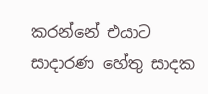කරන්නේ එයාට සාදාරණ හේතු සාදක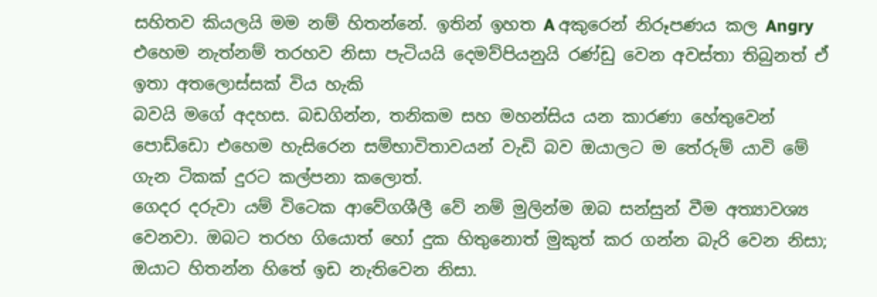සහිතව කියලයි මම නම් හිතන්නේ. ඉතින් ඉහත A අකුරෙන් නිරූපණය කල Angry එහෙම නැත්නම් තරහව නිසා පැටියයි දෙමව්පියනුයි රණ්ඩු වෙන අවස්තා තිබුනත් ඒ ඉතා අතලොස්සක් විය හැකි
බවයි මගේ අදහස. බඩගින්න, තනිකම සහ මහන්සිය යන කාරණා හේතුවෙන් පොඩ්ඩො එහෙම හැසිරෙන සම්භාවිතාවයන් වැඩි බව ඔයාලට ම තේරුම් යාවි මේ
ගැන ටිකක් දුරට කල්පනා කලොත්.
ගෙදර දරුවා යම් විටෙක ආවේගශීලී වේ නම් මුලින්ම ඔබ සන්සුන් වීම අත්‍යාවශ්‍ය වෙනවා. ඔබට තරහ ගියොත් හෝ දුක හිතුනොත් මුකුත් කර ගන්න බැරි වෙන නිසා; ඔයාට හිතන්න හිතේ ඉඩ නැතිවෙන නිසා.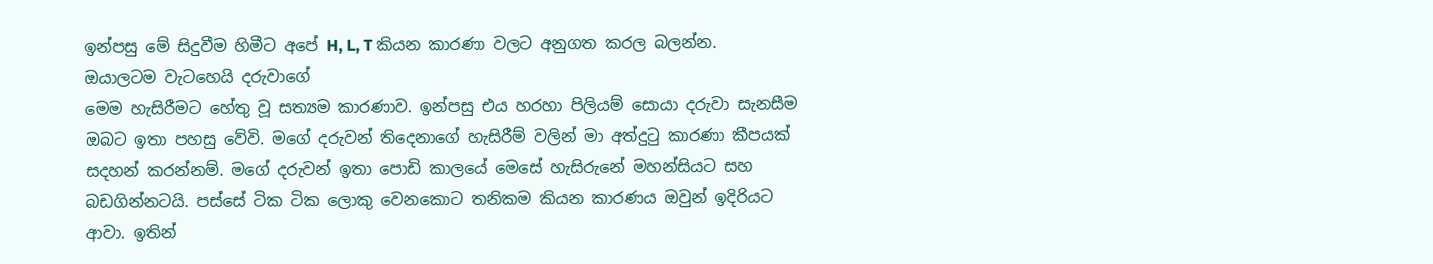ඉන්පසු මේ සිදුවීම හිමීට අපේ H, L, T කියන කාරණා වලට අනුගත කරල බලන්න. ඔයාලටම වැටහෙයි දරුවාගේ
මෙම හැසිරීමට හේතු වූ සත්‍යම කාරණාව. ඉන්පසු එය හරහා පිලියම් සොයා දරුවා සැනසීම ඔබට ඉතා පහසු වේවි. මගේ දරුවන් තිදෙනාගේ හැසිරීම් වලින් මා අත්දුටු කාරණා කීපයක් සදහන් කරන්නම්. මගේ දරුවන් ඉතා පොඩි කාලයේ මෙසේ හැසිරුනේ මහන්සියට සහ බඩගින්නටයි. පස්සේ ටික ටික ලොකු වෙනකොට තනිකම කියන කාරණය ඔවුන් ඉදිරියට ආවා. ඉතින්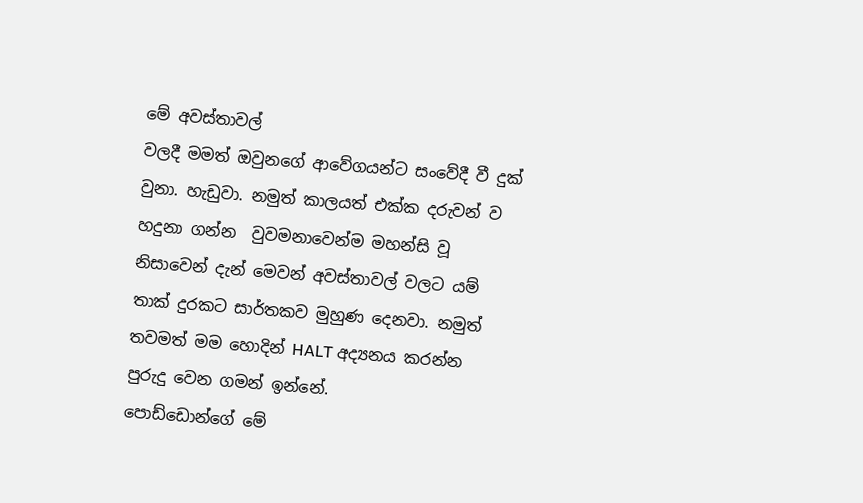මේ අවස්තාවල්
වලදී මමත් ඔවුනගේ ආවේගයන්ට සංවේදී වී දුක් වුනා. හැඩුවා. නමුත් කාලයත් එක්ක දරුවන් ව හදුනා ගන්න  වුවමනාවෙන්ම මහන්සි වූ නිසාවෙන් දැන් මෙවන් අවස්තාවල් වලට යම් තාක් දුරකට සාර්තකව මුහුණ දෙනවා. නමුත් තවමත් මම හොදින් HALT අද්‍යනය කරන්න පුරුදු වෙන ගමන් ඉන්නේ.
පොඩ්ඩොන්ගේ මේ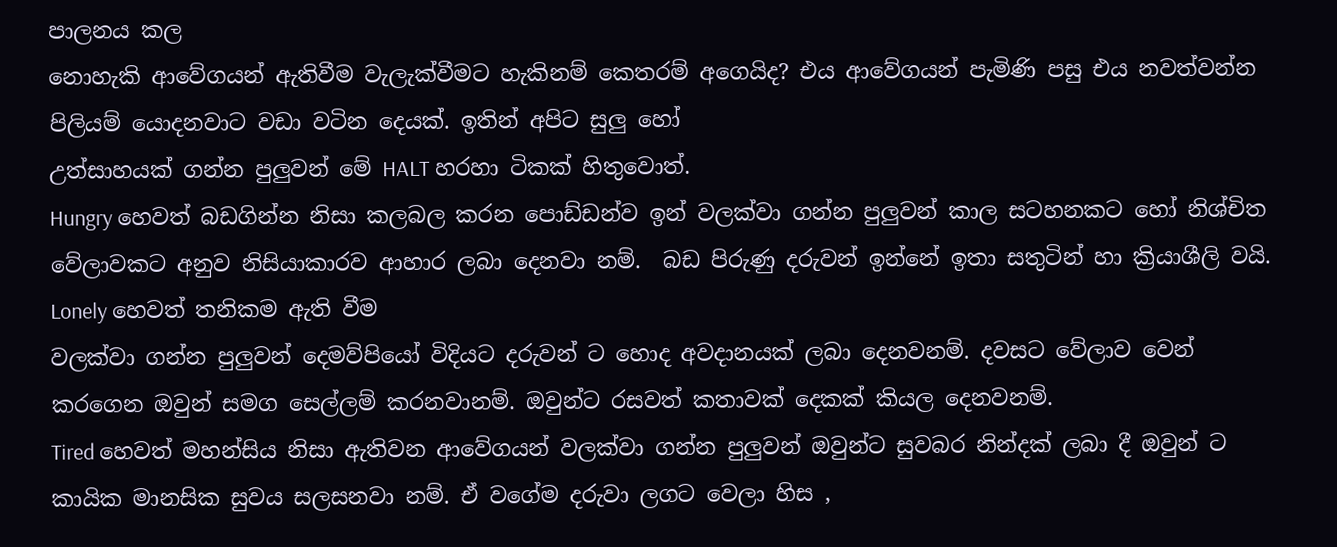පාලනය කල
නොහැකි ආවේගයන් ඇතිවීම වැලැක්වීමට හැකිනම් කෙතරම් අගෙයිද? එය ආවේගයන් පැමිණි පසු එය නවත්වන්න පිලියම් යොදනවාට වඩා වටින දෙයක්. ඉතින් අපිට සුලු හෝ
උත්සාහයක් ගන්න පුලුවන් මේ HALT හරහා ටිකක් හිතුවොත්.
Hungry හෙවත් බඩගින්න නිසා කලබල කරන පොඩ්ඩන්ව ඉන් වලක්වා ගන්න පුලුවන් කාල සටහනකට හෝ නිශ්චිත වේලාවකට අනුව නිසියාකාරව ආහාර ලබා දෙනවා නම්.  බඩ පිරුණු දරුවන් ඉන්නේ ඉතා සතුටින් හා ක්‍රියාශීලි වයි.
Lonely හෙවත් තනිකම ඇති වීම
වලක්වා ගන්න පුලුවන් දෙමව්පියෝ විදියට දරුවන් ට හොද අවදානයක් ලබා දෙනවනම්. දවසට වේලාව වෙන් කරගෙන ඔවුන් සමග සෙල්ලම් කරනවානම්. ඔවුන්ට රසවත් කතාවක් දෙකක් කියල දෙනවනම්.
Tired හෙවත් මහන්සිය නිසා ඇතිවන ආවේගයන් වලක්වා ගන්න පුලුවන් ඔවුන්ට සුවබර නින්දක් ලබා දී ඔවුන්‍ ට කායික මානසික සුවය සලසනවා නම්. ඒ වගේම දරුවා ලගට වෙලා හිස ,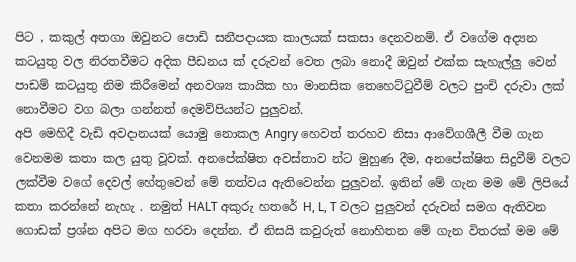පිට , කකුල් අතගා ඔවුනට පොඩි සනීපදායක කාලයක් සකසා දෙනවනම්. ඒ වගේම අද්‍යන කටයුතු වල නිරතවීමට අදික පීඩනය ක් දරුවන් වෙත ලබා නොදී ඔවුන් එක්ක සැහැල්ලු වෙන් පාඩම් කටයුතු නිම කිරීමෙන් අනවශ්‍ය කායික හා මානසික තෙහෙට්ටුවීම් වලට පුංචි දරුවා ලක් නොවීමට වග බලා ගන්නත් දෙමව්පියන්ට පුලුවන්.
අපි මෙහිදී වැඩි අවදානයක් යොමු නොකල Angry හෙවත් තරහව නිසා ආවේගශීලී වීම ගැන වෙනමම කතා කල යුතු වූවක්. අනපේක්ෂිත අවස්තාව න්ට මුහුණ දීම, අනපේක්ෂිත සිදුවීම් වලට ලක්වීම වගේ දෙවල් හේතුවෙන් මේ තත්වය ඇතිවෙන්න පුලුවන්. ඉතින් මේ ගැන මම මේ ලිපියේ කතා කරන්නේ නැහැ . නමුත් HALT අකුරු හතරේ H, L, T වලට පුලුවන් දරුවන් සමග ඇතිවන ගොඩක් ප්‍රශ්න අපිට මග හරවා දෙන්න. ඒ නිසයි කවුරුත් නොහිතන මේ ගැන විතරක් මම මේ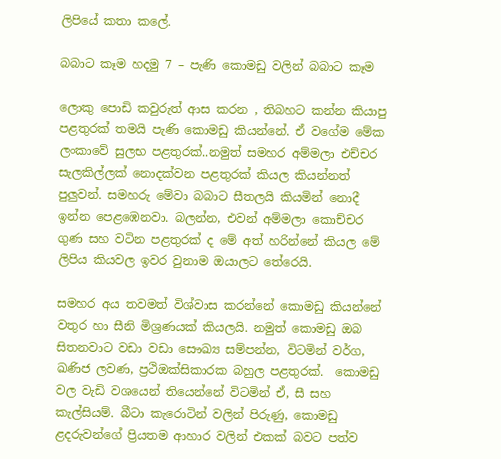ලිපියේ කතා කලේ.

බබාට කෑම හදමු 7 – පැණි කොමඩු වලින් බබාට කෑම

ලොකු පොඩි කවුරුත් ආස කරන , තිබහට කන්න කියාපු පළතුරක් තමයි පැණි කොමඩු කියන්නේ. ඒ වගේම මේක ලංකාවේ සුලභ පළතුරක්..නමුත් සමහර අම්මලා එච්චර සැලකිල්ලක් නොදක්වන පළතුරක් කියල කියන්නත් පුලුවන්. සමහරු මේවා බබාට සීතලයි කියමින් නොදී ඉන්න පෙළඹෙනවා. බලන්න, එවන් අම්මලා කොච්චර ගුණ සහ වටින පළතුරක් ද මේ අත් හරින්නේ කියල මේ ලිපිය කියවල ඉවර වුනාම ඔයාලට තේරෙයි.

සමහර අය තවමත් විශ්වාස කරන්නේ කොමඩු කියන්නේ වතුර හා සීනි මිශ්‍රණයක් කියලයි. නමුත් කොමඩු ඔබ සිතනවාට වඩා වඩා සෞඛ්‍ය සම්පන්න, විටමින් වර්ග, ඛණිජ ලවණ, ප්‍රථිඔක්සිකාරක බහුල පළතුරක්.  කොමඩු වල වැඩි වශයෙන් තියෙන්නේ විටමින් ඒ, සී සහ කැල්සියම්. බීටා කැරොටින් වලින් පිරුණු, කොමඩු ළදරුවන්ගේ ප්‍රියතම ආහාර වලින් එකක් බවට පත්ව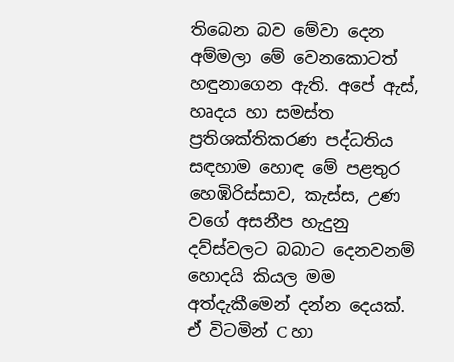තිබෙන බව මේවා දෙන අම්මලා මේ වෙනකොටත් හඳුනාගෙන ඇති. අපේ ඇස්, හෘදය හා සමස්ත ප්‍රතිශක්තිකරණ පද්ධතිය සඳහාම හොඳ මේ පළතුර හෙඹිරිස්සාව, කැස්ස, උණ වගේ අසනීප හැදුනු දව්ස්වලට බබාට දෙනවනම් හොදයි කියල මම අත්දැකීමෙන් දන්න දෙයක්. ඒ විටමින් C හා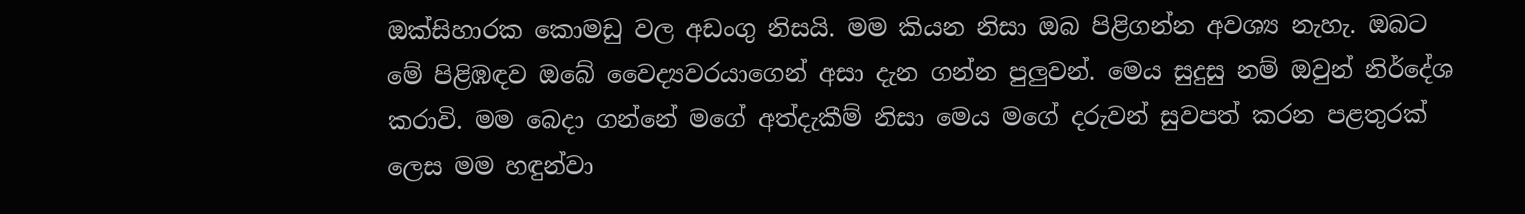ඔක්සිහාරක කොමඩු වල අඩංගු නිසයි. මම කියන නිසා ඔබ පිළිගන්න අවශ්‍ය නැහැ. ඔබට මේ පිළිඹඳව ඔබේ වෛද්‍යවරයාගෙන් අසා දැන ගන්න පුලුවන්. මෙය සුදුසු නම් ඔවුන් නිර්දේශ කරාවි. මම බෙදා ගන්නේ මගේ අත්දැකීම් නිසා මෙය මගේ දරුවන් සුවපත් කරන පළතුරක් ලෙස මම හඳුන්වා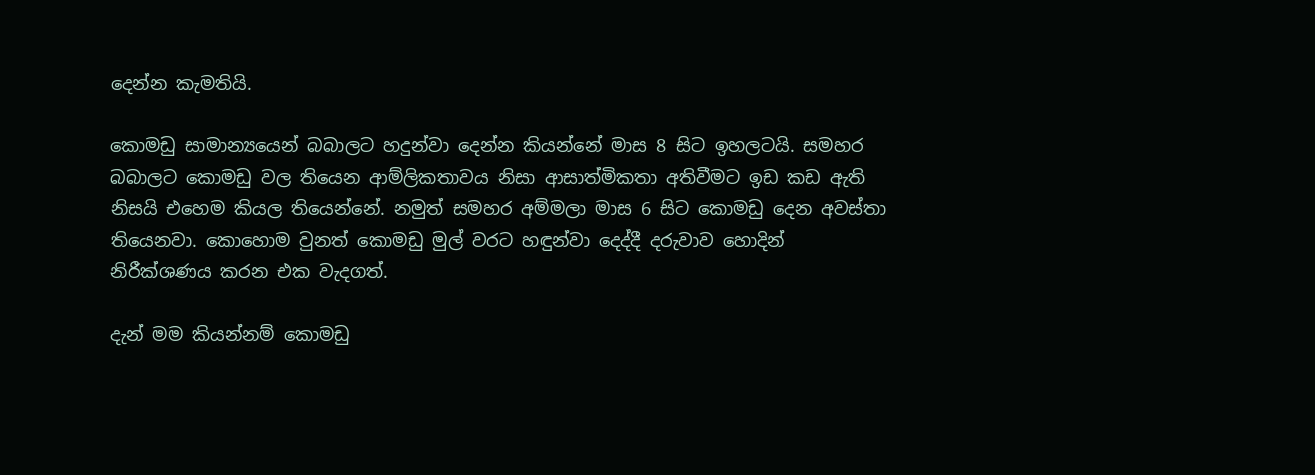දෙන්න කැමතියි.

කොමඩු සාමාන්‍යයෙන් බබාලට හදුන්වා දෙන්න කියන්නේ මාස 8 සිට ඉහලටයි. සමහර බබාලට කොමඩු වල තියෙන ආම්ලිකතාවය නිසා ආසාත්මිකතා අතිවීමට ඉඩ කඩ ඇති නිසයි එහෙම කියල තියෙන්නේ. නමුත් සමහර අම්මලා මාස 6 සිට කොමඩු දෙන අවස්තා තියෙනවා. කොහොම වුනත් කොමඩු මුල් වරට හඳුන්වා දෙද්දී දරුවාව හොදින් නිරීක්ශණය කරන එක වැදගත්.

දැන් මම කියන්නම් කොමඩු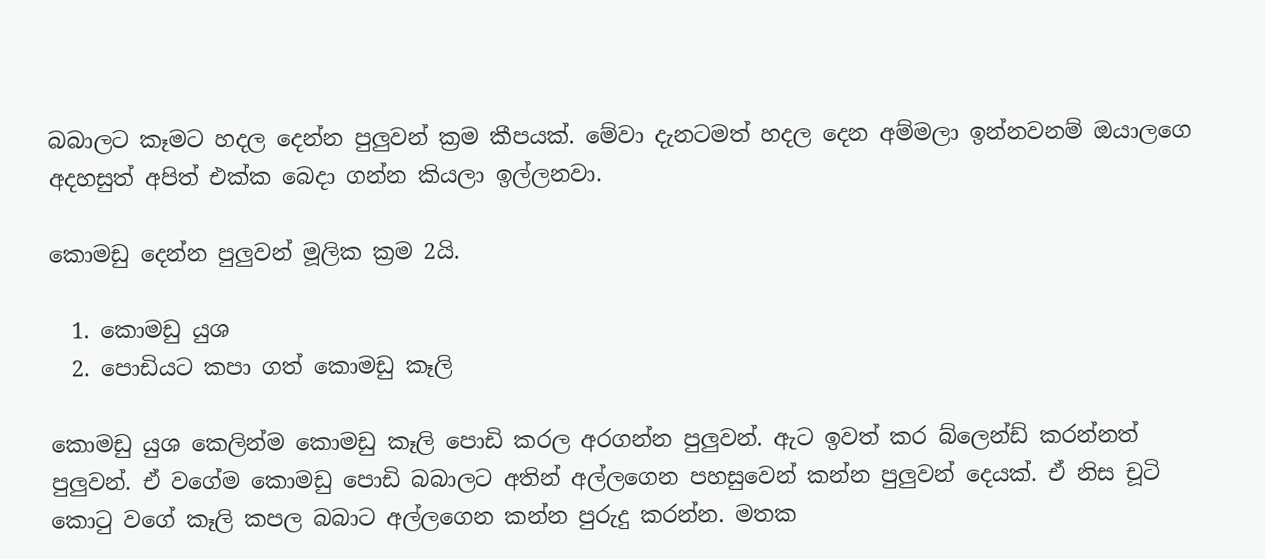බබාලට කෑමට හදල දෙන්න පුලුවන් ක්‍රම කීපයක්. මේවා දැනටමත් හදල දෙන අම්මලා ඉන්නවනම් ඔයාලගෙ අදහසුත් අපිත් එක්ක බෙදා ගන්න කියලා ඉල්ලනවා.

කොමඩු දෙන්න පුලුවන් මූලික ක්‍රම 2යි.

  1. කොමඩු යුශ
  2. පොඩියට කපා ගත් කොමඩු කෑලි

කොමඩු යුශ කෙලින්ම කොමඩු කෑලි පොඩි කරල අරගන්න පුලුවන්. ඇට ඉවත් කර බ්ලෙන්ඩ් කරන්නත් පුලුවන්. ඒ වගේම කොමඩු පොඩි බබාලට අතින් අල්ලගෙන පහසුවෙන් කන්න පුලුවන් දෙයක්. ඒ නිස චූටි කොටු වගේ කෑලි කපල බබාට අල්ලගෙන කන්න පුරුදු කරන්න. මතක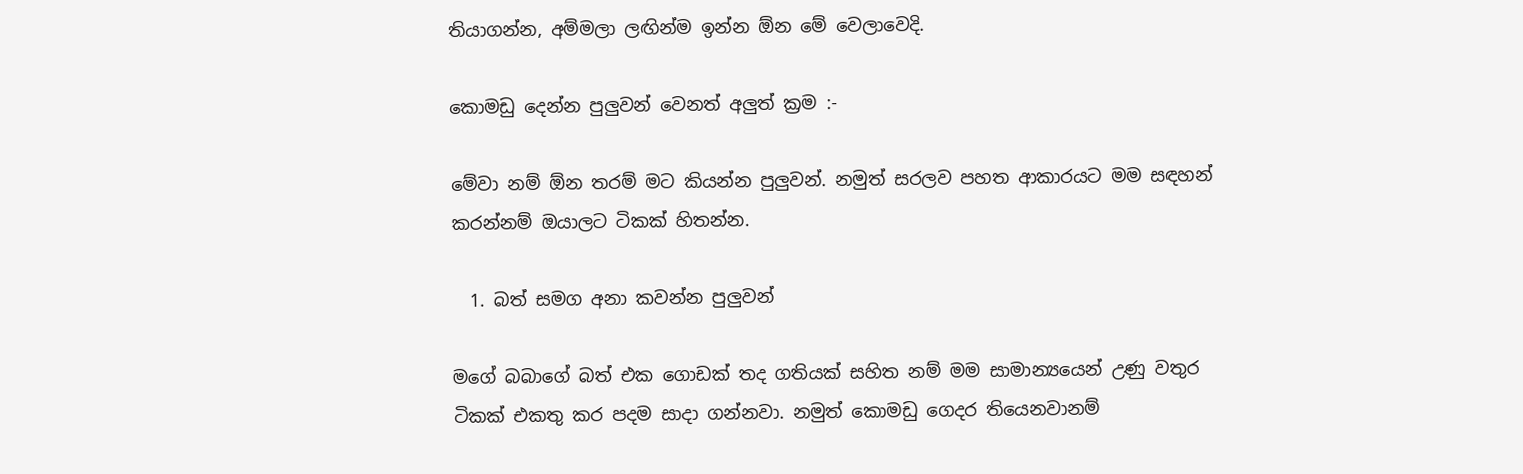තියාගන්න, අම්මලා ලඟින්ම ඉන්න ඕන මේ වෙලාවෙදි.

කොමඩු දෙන්න පුලුවන් වෙනත් අලුත් ක්‍රම :-

මේවා නම් ඕන තරම් මට කියන්න පුලුවන්. නමුත් සරලව පහත ආකාරයට මම සඳහන් කරන්නම් ඔයාලට ටිකක් හිතන්න.

  1. බත් සමග අනා කවන්න පුලුවන්

මගේ බබාගේ බත් එක ගොඩක් තද ගතියක් සහිත නම් මම සාමාන්‍යයෙන් උණු වතුර ටිකක් එකතු කර පදම සාදා ගන්නවා. නමුත් කොමඩු ගෙදර තියෙනවානම්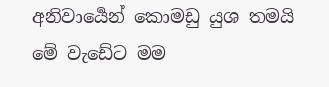අනිවාර්‍යෙන් කොමඩු යුශ තමයි මේ වැඩේට මම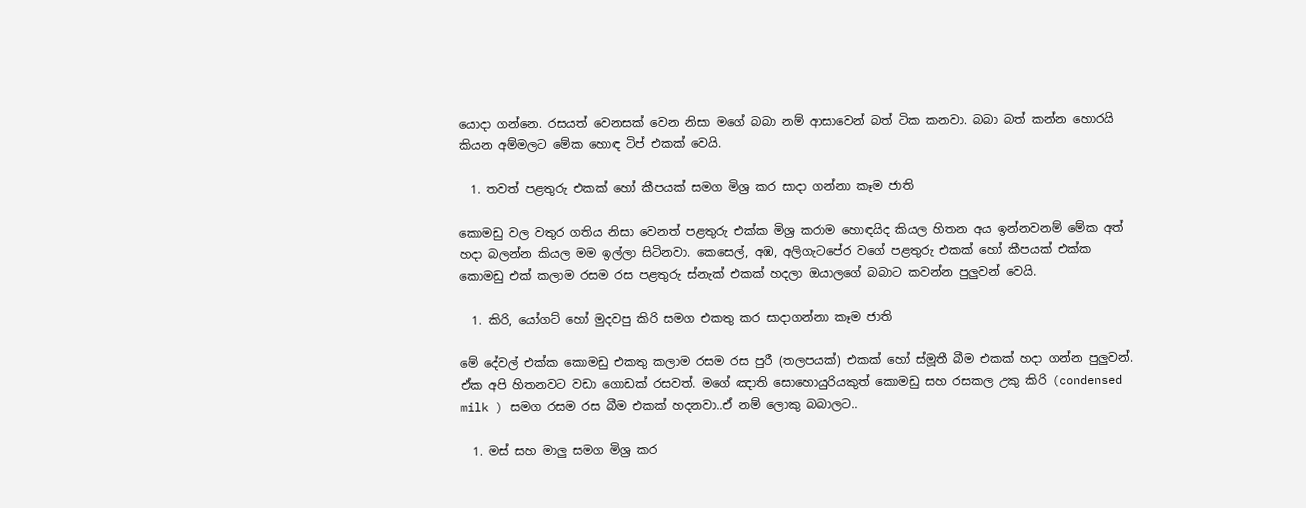යොදා ගන්නෙ. රසයත් වෙනසක් වෙන නිසා මගේ බබා නම් ආසාවෙන් බත් ටික කනවා. බබා බත් කන්න හොරයි කියන අම්මලට මේක හොඳ ටිප් එකක් වෙයි.

  1. තවත් පළතුරු එකක් හෝ කීපයක් සමග මිශ්‍ර කර සාදා ගන්නා කෑම ජාති

කොමඩු වල වතුර ගතිය නිසා වෙනත් පළතුරු එක්ක මිශ්‍ර කරාම හොඳයිද කියල හිතන අය ඉන්නවනම් මේක අත් හදා බලන්න කියල මම ඉල්ලා සිටිනවා. කෙසෙල්, අඹ, අලිගැටපේර වගේ පළතුරු එකක් හෝ කීපයක් එක්ක කොමඩු එක් කලාම රසම රස පළතුරු ස්නැක් එකක් හදලා ඔයාලගේ බබාට කවන්න පුලුවන් වෙයි.

  1. කිරි, යෝගට් හෝ මුදවපු කිරි සමග එකතු කර සාදාගන්නා කෑම ජාති

මේ දේවල් එක්ක කොමඩු එකතු කලාම රසම රස පුරී (තලපයක්) එකක් හෝ ස්මූතී බීම එකක් හදා ගන්න පුලුවන්. ඒක අපි හිතනවට වඩා ගොඩක් රසවත්. මගේ ඤාති සොහොයුරියකුත් කොමඩු සහ රසකල උකු කිරි (condensed milk ) සමග රසම රස බීම එකක් හදනවා..ඒ නම් ලොකු බබාලට..

  1. මස් සහ මාලු සමග මිශ්‍ර කර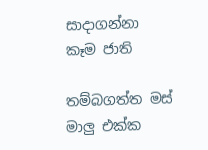සාදාගන්නා කෑම ජාති

තම්බගත්ත මස් මාලු එක්ක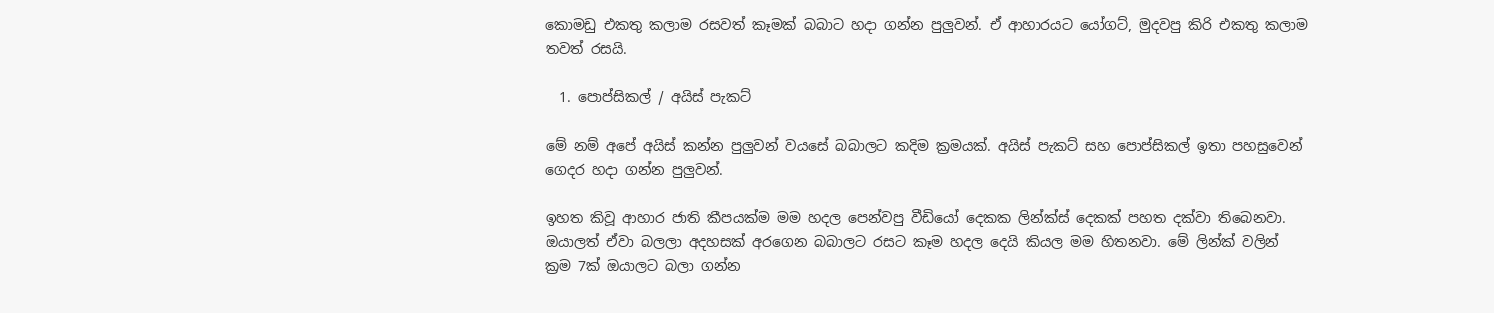කොමඩු එකතු කලාම රසවත් කෑමක් බබාට හදා ගන්න පුලුවන්. ඒ ආහාරයට යෝගට්, මුදවපු කිරි එකතු කලාම තවත් රසයි.

  1. පොප්සිකල් / අයිස් පැකට්

මේ නම් අපේ අයිස් කන්න පුලුවන් වයසේ බබාලට කදිම ක්‍රමයක්. අයිස් පැකට් සහ පොප්සිකල් ඉතා පහසුවෙන් ගෙදර හදා ගන්න පුලුවන්.

ඉහත කිවූ ආහාර ජාති කීපයක්ම මම හදල පෙන්වපු වීඩියෝ දෙකක ලින්ක්ස් දෙකක් පහත දක්වා තිබෙනවා. ඔයාලත් ඒවා බලලා අදහසක් අරගෙන බබාලට රසට කෑම හදල දෙයි කියල මම හිතනවා. මේ ලින්ක් වලින් ක්‍රම 7ක් ඔයාලට බලා ගන්න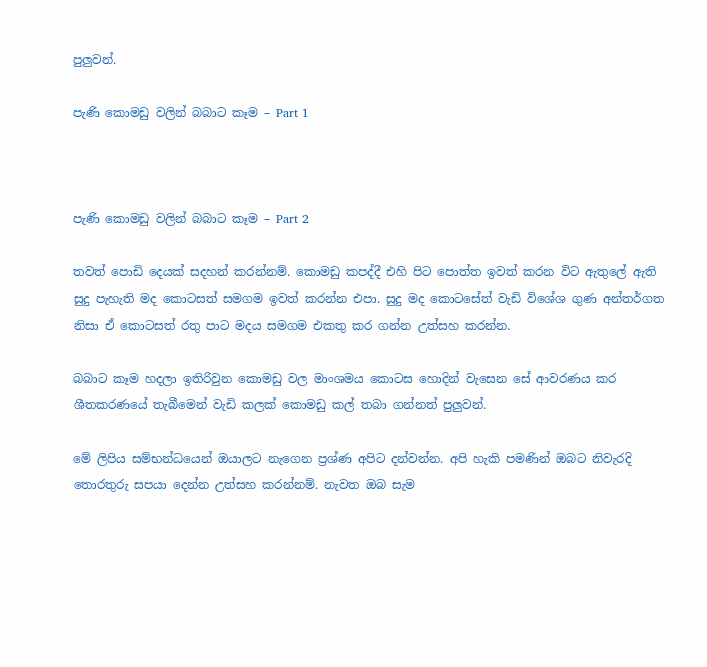පුලුවන්.

පැණි කොමඩු වලින් බබාට කෑම – Part 1



පැණි කොමඩු වලින් බබාට කෑම – Part 2

තවත් පොඩි දෙයක් සදහන් කරන්නම්. කොමඩු කපද්දී එහි පිට පොත්ත ඉවත් කරන විට ඇතුලේ ඇති සුදු පැහැති මද කොටසත් සමගම ඉවත් කරන්න එපා. සුදු මද කොටසේත් වැඩි විශේශ ගුණ අන්තර්ගත නිසා ඒ කොටසත් රතු පාට මදය සමගම එකතු කර ගන්න උත්සහ කරන්න.

බබාට කෑම හදලා ඉතිරිවුන කොමඩු වල මාංශමය කොටස හොදින් වැසෙන සේ ආවරණය කර ශීතකරණයේ තැබීමෙන් වැඩි කලක් කොමඩු කල් තබා ගන්නත් පුලුවන්.

මේ ලිපිය සම්භන්ධයෙන් ඔයාලට නැගෙන ප්‍රශ්ණ අපිට දන්වන්න. අපි හැකි පමණින් ඔබට නිවැරදි තොරතුරු සපයා දෙන්න උත්සහ කරන්නම්. නැවත ඔබ සැම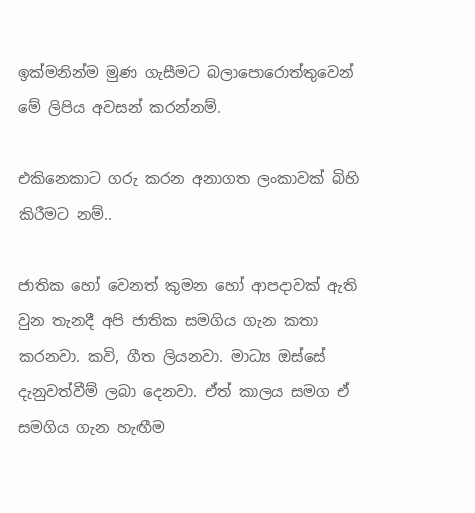ඉක්මනින්ම මුණ ගැසීමට බලාපොරොත්තුවෙන් මේ ලිපිය අවසන් කරන්නම්.

එකිනෙකාට ගරු කරන අනාගත ලංකාවක් බිහි කිරීමට නම්..

ජාතික හෝ වෙනත් කුමන හෝ ආපදාවක් ඇති වුන තැනදී අපි ජාතික සමගිය ගැන කතා කරනවා. කවි, ගීත ලියනවා. මාධ්‍ය ඔස්සේ දැනුවත්වීම් ලබා දෙනවා. ඒත් කාලය සමග ඒ සමගිය ගැන හැඟීම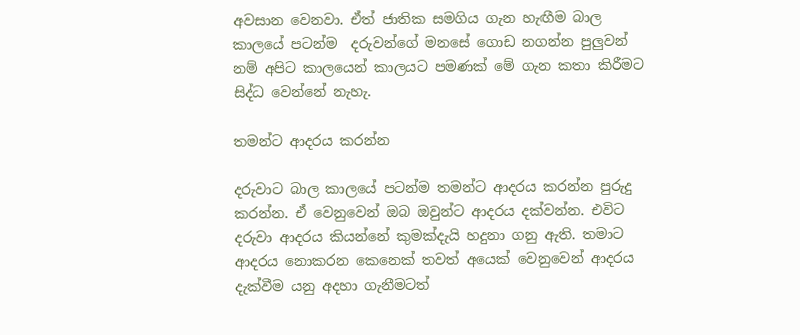අවසාන වෙනවා. ඒත් ජාතික සමගිය ගැන හැඟීම බාල කාලයේ පටන්ම  දරුවන්ගේ මනසේ ගොඩ නගන්න පුලුවන් නම් අපිට කාලයෙන් කාලයට පමණක් මේ ගැන කතා කිරීමට සිද්ධ වෙන්නේ නැහැ.

තමන්ට ආදරය කරන්න

දරුවාට බාල කාලයේ පටන්ම තමන්ට ආදරය කරන්න පුරුදු කරන්න. ඒ වෙනුවෙන් ඔබ ඔවුන්ට ආදරය දක්වන්න. එවිට දරුවා ආදරය කියන්නේ කුමක්දැයි හදුනා ගනු ඇති. තමාට ආදරය නොකරන කෙනෙක් තවත් අයෙක් වෙනුවෙන් ආදරය දැක්වීම යනු අදහා ගැනීමටත්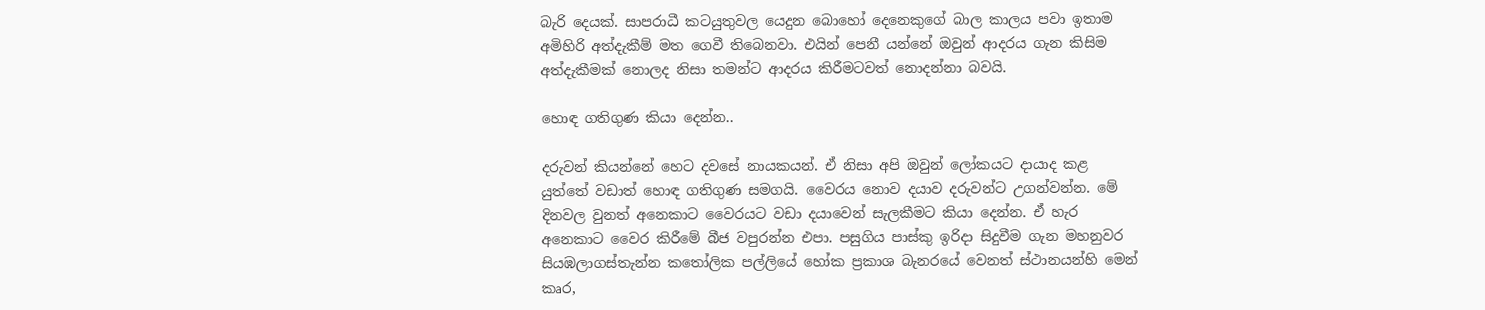බැරි දෙයක්. සාපරාධී කටයුතුවල යෙදුන බොහෝ දෙනෙකුගේ බාල කාලය පවා ඉතාම අමිහිරි අත්දැකීම් මත ගෙවී තිබෙනවා. එයින් පෙනී යන්නේ ඔවුන් ආදරය ගැන කිසිම අත්දැකීමක් නොලද නිසා තමන්ට ආදරය කිරීමටවත් නොදන්නා බවයි.

හොඳ ගතිගුණ කියා දෙන්න..

දරුවන් කියන්නේ හෙට දවසේ නායකයන්. ඒ නිසා අපි ඔවුන් ලෝකයට දායාද කළ යුත්තේ වඩාත් හොඳ ගතිගුණ සමගයි. වෛරය නොව දයාව දරුවන්ට උගන්වන්න. මේ දිනවල වුනත් අනෙකාට වෛරයට වඩා දයාවෙන් සැලකීමට කියා දෙන්න. ඒ හැර අනෙකාට වෛර කිරීමේ බීජ වපුරන්න එපා. පසුගිය පාස්කු ඉරිදා සිදුවීම ගැන මහනුවර සියඹලාගස්තැන්න කතෝලික පල්ලියේ හෝක ප්‍රකාශ බැනරයේ වෙනත් ස්ථානයන්හි මෙන් කෘර,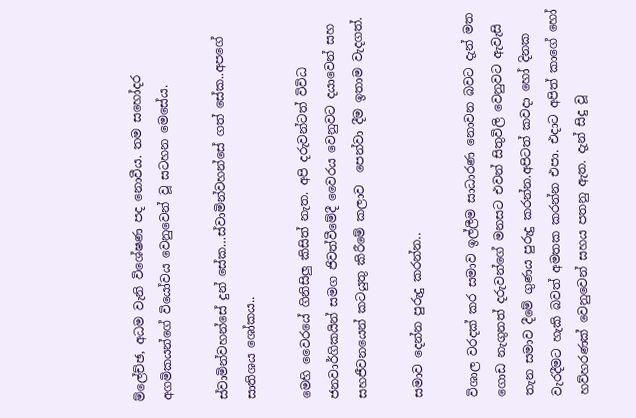ම්ලේච්ඡ, අධම වැනි විශේෂණ පද නොවීය. තම සහෝදර අගමිකයන්ගේ වියෝවය වෙනුවෙන් වූ සටහන මෙසේය.

ස්වාමින්වහන්සේ දුන් සේක…ස්වාමින්වහන්සේ ගත් සේක..අපගේ සාතිශය ශෝකය..

මෙහි වෛරයේ ගිනිසිලු කිසිත් නැත. අපි දරුවන්ටත් විවිධ ජනවාර්ගිකයින් සමග ජිවත්වීමේදී වෛරය වෙනුවට දයාවෙන් සහ සහජීවනයෙන් කටයුතු කිරීමේ කලාව  පෙන්වා දීම ඉතාම වැදගත්.

සමාව දෙන්න පුරුදු කරන්න..

විශාල වරදක් කර සමාව ඉල්ලීම සාධාරණ නොවන බවට දැන් මත ගොඩ නැගුනත් දරුවන්ගේ මනසට එවන් සිතුවිලි වෙනුවට ඇවැසි තැන සමාව දීමේ ගුණය පුරුදු කරන්න.අපිටත් කවදා හෝ දිනක වැරදීමට හැකි බවත් අමතක කරන්න එපා. එදාට අපිත් කාගේ හෝ හව්හරණක් වෙනුවෙන් සහය පතනු ඇත. දැන් සිදු වූ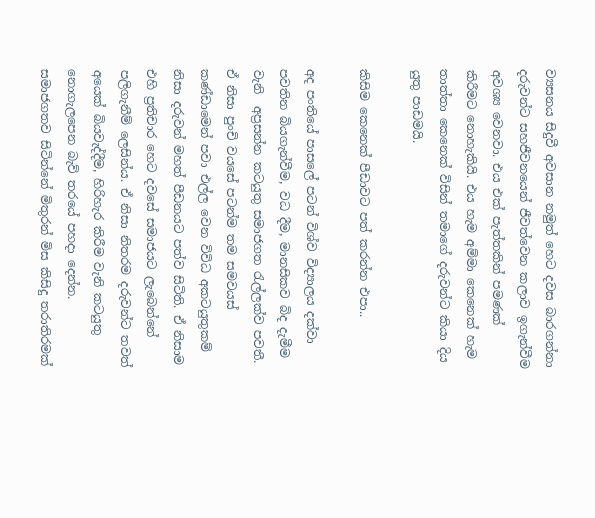ව්‍යසනය සිදුවී අවසාන නමුත් හෙට දවස බාරගන්නා දරුවන්ට සහජීවනයෙන් ජීවත්වෙන කලාව ඉගැන්වීම අවශ්‍ය වෙනවා. එය එක් පැත්තකින් පමණක් කිරීමට නොහැකියි. එය හැම අම්මා කෙනෙක් හැම තාත්තා කෙනෙක් විසින් තමාගේ දරුවන්ට කියා දිය යුතු පාඩමයි.

කිසිම කෙනෙක් පීඩාවට පත් කරන්න එපා..

අද පංතියේ පාසලේ පටන් විශ්ව විද්‍යාලය දක්වා පවතින බියගැන්වීම, වධ දීම, මානසිකව බිද දැමීම වැනි  අප්‍රසන්න කටයුතු සමාජගත රැල්ලක්ව පවතී. ඒ නිසා පුංචි වයසේ පටන්ම තම සමවයස් කණ්ඩාමෙන් පවා එල්ල වෙන විවිධ අකටයුතුකම් නිසා දරුවන් මහත් පීඩනයට පත්ව සිටිති. ඒ නිසාම එහි ප්‍රතිචාර හෙට දවසේ සමාජයට ලැබෙන්නේ පලිගැනීම් ලෙසින්ය. ඒ නිසා නිතරම දරුවන්ට තවත් අයෙක් බියවැද්දීම, හිරිහැර කිරීම වැනි කටයුතු නොගැලපෙන බැව් තරයේ පහදා දෙන්න. සමාජගතව සිටින්නේ මිතුරන් මිස කිසිදු තරාතිරමක්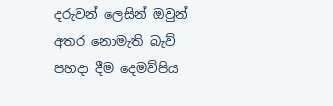දරුවන් ලෙසින් ඔවුන් අතර නොමැති බැව් පහදා දීම දෙමව්පිය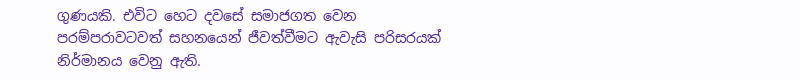ගුණයකි. එවිට හෙට දවසේ සමාජගත වෙන පරම්පරාවටවත් සහනයෙන් ජීවත්වීමට ඇවැසි පරිසරයක් නිර්මානය වෙනු ඇති.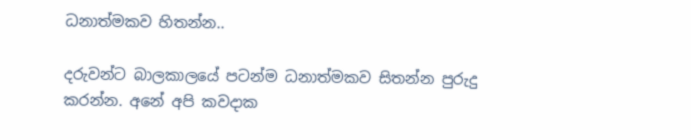ධනාත්මකව හිතන්න..

දරුවන්ට බාලකාලයේ පටන්ම ධනාත්මකව සිතන්න පුරුදු කරන්න. අනේ අපි කවදාක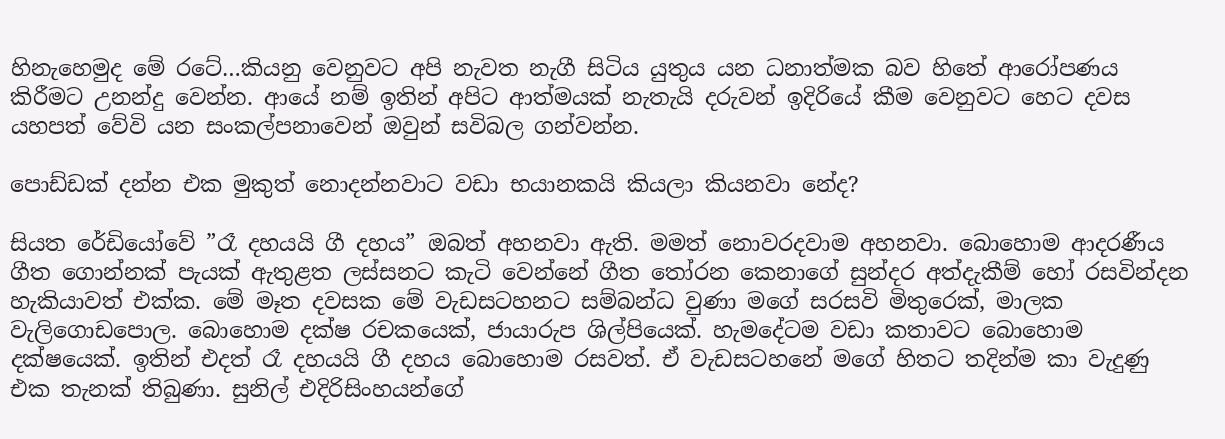හිනැහෙමුද මේ රටේ…කියනු වෙනුවට අපි නැවත නැගී සිටිය යුතුය යන ධනාත්මක බව හිතේ ආරෝපණය කිරීමට උනන්දු වෙන්න. ආයේ නම් ඉතින් අපිට ආත්මයක් නැතැයි දරුවන් ඉදිරියේ කීම වෙනුවට හෙට දවස යහපත් වේවි යන සංකල්පනාවෙන් ඔවුන් සවිබල ගන්වන්න.

පොඩ්ඩක් දන්න එක මුකුත් නොදන්නවාට වඩා භයානකයි කියලා කියනවා නේද?

සියත රේඩියෝවේ ”රෑ දහයයි ගී දහය” ඔබත් අහනවා ඇති. මමත් නොවරදවාම අහනවා. බොහොම ආදරණීය ගීත ගොන්නක් පැයක් ඇතුළත ලස්සනට කැටි වෙන්නේ ගීත තෝරන කෙනාගේ සුන්දර අත්දැකීම් හෝ රසවින්දන හැකියාවත් එක්ක. මේ මෑත දවසක මේ වැඩසටහනට සම්බන්ධ වුණා මගේ සරසවි මිතුරෙක්, මාලක වැලිගොඩපොල. බොහොම දක්ෂ රචකයෙක්, ජායාරුප ශිල්පියෙක්. හැමදේටම වඩා කතාවට බොහොම දක්ෂයෙක්. ඉතින් එදත් රෑ දහයයි ගී දහය බොහොම රසවත්. ඒ වැඩසටහනේ මගේ හිතට තදින්ම කා වැදුණු එක තැනක් තිබුණා. සුනිල් එදිරිසිංහයන්ගේ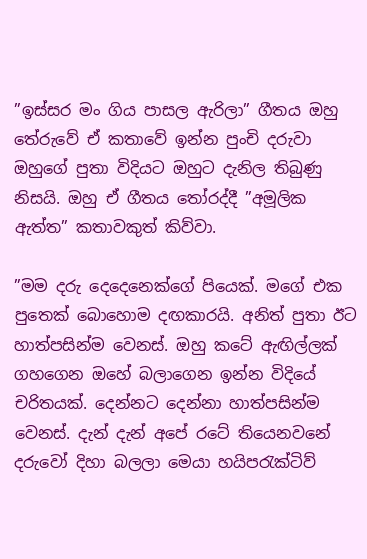”ඉස්සර මං ගිය පාසල ඇරිලා” ගීතය ඔහු තේරුවේ ඒ කතාවේ ඉන්න පුංචි දරුවා ඔහුගේ පුතා විදියට ඔහුට දැනිල තිබුණු නිසයි. ඔහු ඒ ගීතය තෝරද්දී ”අමූලික ඇත්ත” කතාවකුත් කිව්වා.

”මම දරු දෙදෙනෙක්ගේ පියෙක්. මගේ එක පුතෙක් බොහොම දඟකාරයි. අනිත් පුතා ඊට හාත්පසින්ම වෙනස්. ඔහු කටේ ඇඟිල්ලක් ගහගෙන ඔහේ බලාගෙන ඉන්න විදියේ චරිතයක්. දෙන්නට දෙන්නා හාත්පසින්ම වෙනස්. දැන් දැන් අපේ රටේ තියෙනවනේ දරුවෝ දිහා බලලා මෙයා හයිපරැක්ටිව්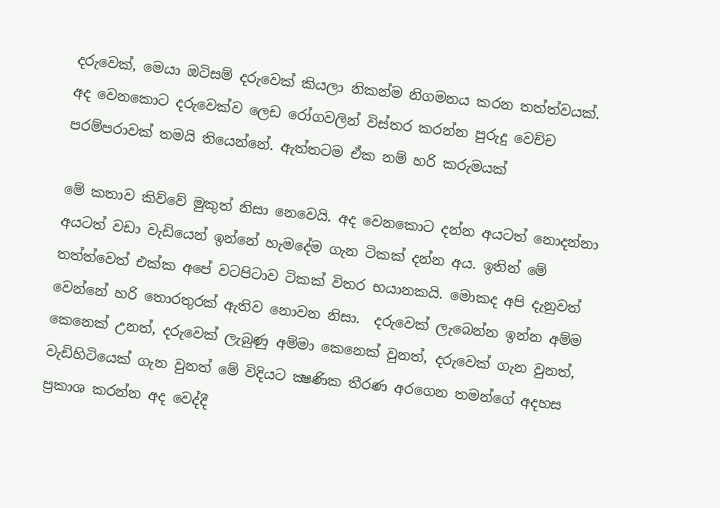දරුවෙක්, මෙයා ඔටිසම් දරුවෙක් කියලා නිකන්ම නිගමනය කරන තත්ත්වයක්. අද වෙනකොට දරුවෙක්ව ලෙඩ රෝගවලින් විස්තර කරන්න පුරුදු වෙච්ච පරම්පරාවක් තමයි තියෙන්නේ. ඇත්තටම ඒක නම් හරි කරුමයක්

මේ කතාව කිව්වේ මුකුත් නිසා නෙවෙයි. අද වෙනකොට දන්න අයටත් නොදන්නා අයටත් වඩා වැඩියෙන් ඉන්නේ හැමදේම ගැන ටිකක් දන්න අය. ඉතින් මේ තත්ත්වෙත් එක්ක අපේ වටපිටාව ටිකක් විතර භයානකයි. මොකද අපි දැනුවත් වෙන්නේ හරි තොරතුරක් ඇතිව නොවන නිසා.  දරුවෙක් ලැබෙන්න ඉන්න අම්ම කෙනෙක් උනත්, දරුවෙක් ලැබුණු අම්මා කෙනෙක් වුනත්, දරුවෙක් ගැන වුනත්, වැඩිහිටියෙක් ගැන වුනත් මේ විදියට ක්‍ෂණික තීරණ අරගෙන තමන්ගේ අදහස ප්‍රකාශ කරන්න අද වෙද්දී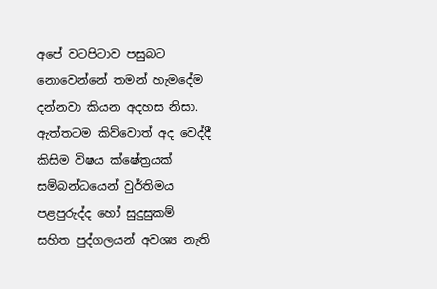අපේ වටපිටාව පසුබට නොවෙන්නේ තමන් හැමදේම දන්නවා කියන අදහස නිසා. ඇත්තටම කිව්වොත් අද වෙද්දී කිසිම විෂය ක්ෂේත්‍රයක් සම්බන්ධයෙන් වුර්තිමය පළපුරුද්ද හෝ සුදුසුකම් සහිත පුද්ගලයන් අවශ්‍ය නැති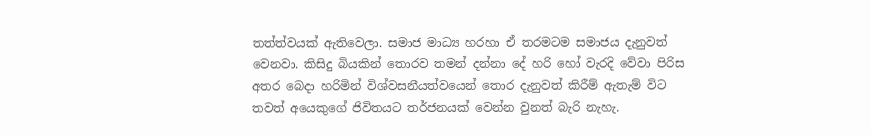තත්ත්වයක් ඇතිවෙලා. සමාජ මාධ්‍ය හරහා ඒ තරමටම සමාජය දැනුවත් වෙනවා. කිසිදු බියකින් තොරව තමන් දන්නා දේ හරි හෝ වැරදි වේවා පිරිස අතර බෙදා හරිමින් විශ්වසනීයත්වයෙන් තොර දැනුවත් කිරීම් ඇතැම් විට තවත් අයෙකුගේ ජිවිතයට තර්ජනයක් වෙන්න වුනත් බැරි නැහැ.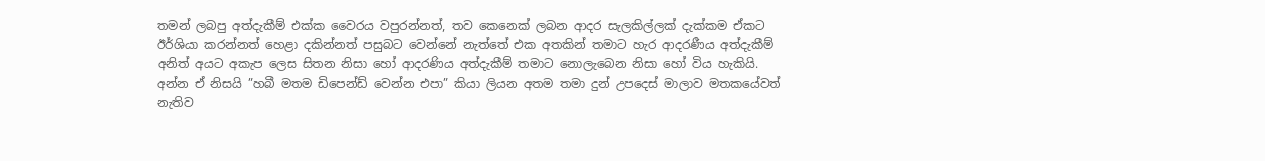තමන් ලබපු අත්දැකීම් එක්ක වෛරය වපුරන්නත්, තව කෙනෙක් ලබන ආදර සැලකිල්ලක් දැක්කම ඒකට ඊර්ශියා කරන්නත් හෙළා දකින්නත් පසුබට වෙන්නේ නැත්තේ එක අතකින් තමාට හැර ආදරණීය අත්දැකීම් අනිත් අයට අකැප ලෙස සිතන නිසා හෝ ආදරණිය අත්දැකීම් තමාට නොලැබෙන නිසා හෝ විය හැකියි. අන්න ඒ නිසයි ”හබී මතම ඩිපෙන්ඩ් වෙන්න එපා” කියා ලියන අතම තමා දුන් උපදෙස් මාලාව මතකයේවත් නැතිව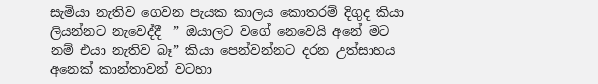සැමියා නැතිව ගෙවන පැයක කාලය කොතරම් දිගුද කියා ලියන්නට නැවෙද්දී  ” ඔයාලට වගේ නෙවෙයි අනේ මට නම් එයා නැතිව බෑ” කියා පෙන්වන්නට දරන උත්සාහය අනෙක් කාන්තාවන් වටහා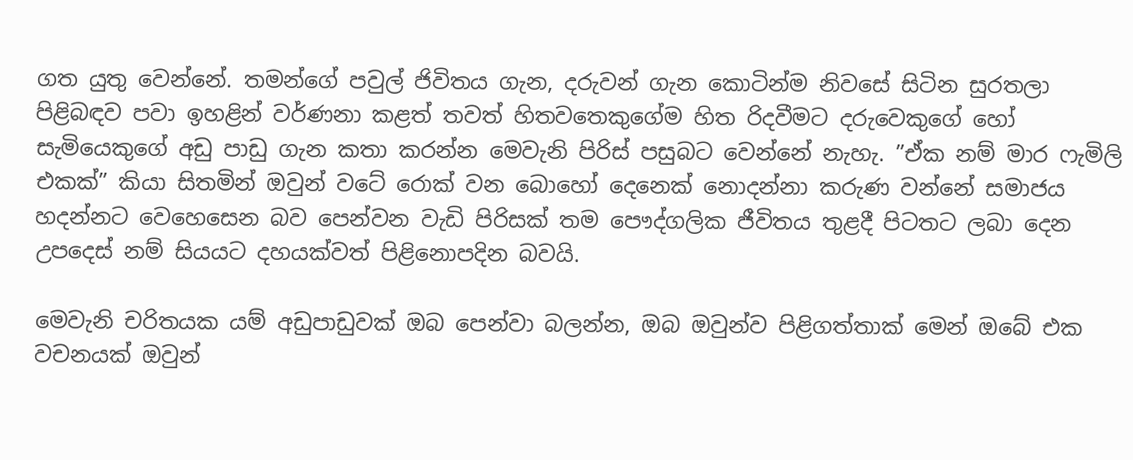ගත යුතු වෙන්නේ. තමන්ගේ පවුල් ජිවිතය ගැන, දරුවන් ගැන කොටින්ම නිවසේ සිටින සුරතලා පිළිබඳව පවා ඉහළින් වර්ණනා කළත් තවත් හිතවතෙකුගේම හිත රිදවීමට දරුවෙකුගේ හෝ සැමියෙකුගේ අඩු පාඩු ගැන කතා කරන්න මෙවැනි පිරිස් පසුබට වෙන්නේ නැහැ. ”ඒක නම් මාර ෆැමිලි එකක්” කියා සිතමින් ඔවුන් වටේ රොක් වන බොහෝ දෙනෙක් නොදන්නා කරුණ වන්නේ සමාජය හදන්නට වෙහෙසෙන බව පෙන්වන වැඩි පිරිසක් තම පෞද්ගලික ජීවිතය තුළදී පිටතට ලබා දෙන උපදෙස් නම් සියයට දහයක්වත් පිළිනොපදින බවයි.

මෙවැනි චරිතයක යම් අඩුපාඩුවක් ඔබ පෙන්වා බලන්න, ඔබ ඔවුන්ව පිළිගත්තාක් මෙන් ඔබේ එක වචනයක් ඔවුන්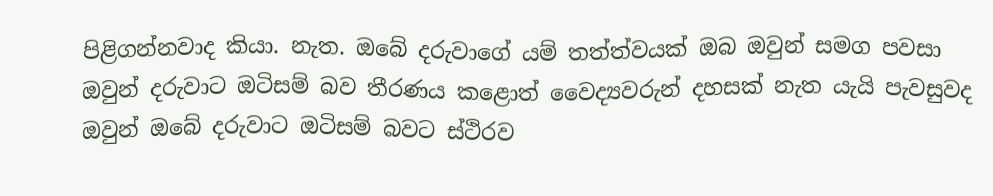පිළිගන්නවාද කියා. නැත. ඔබේ දරුවාගේ යම් තත්ත්වයක් ඔබ ඔවුන් සමග පවසා ඔවුන් දරුවාට ඔටිසම් බව තීරණය කළොත් වෛද්‍යවරුන් දහසක් නැත යැයි පැවසුවද ඔවුන් ඔබේ දරුවාට ඔටිසම් බවට ස්ථිරව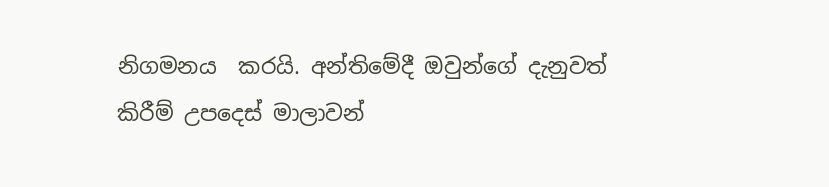නිගමනය  කරයි. අන්තිමේදී ඔවුන්ගේ දැනුවත් කිරීම් උපදෙස් මාලාවන්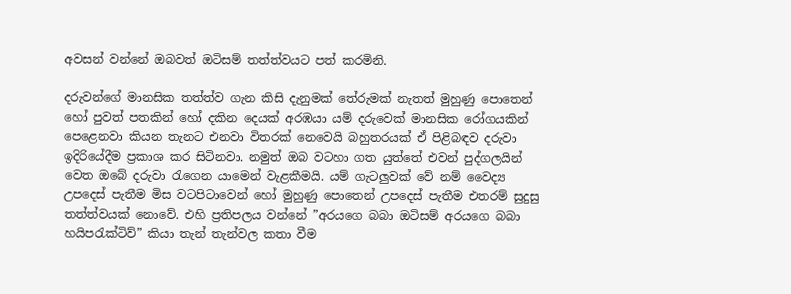අවසන් වන්නේ ඔබවත් ඔටිසම් තත්ත්වයට පත් කරමිනි.

දරුවන්ගේ මානසික තත්ත්ව ගැන කිසි දැනුමක් තේරුමක් නැතත් මුහුණු පොතෙන් හෝ පුවත් පතකින් හෝ දකින දෙයක් අරඹයා යම් දරුවෙක් මානසික රෝගයකින් පෙළෙනවා කියන තැනට එනවා විතරක් නෙවෙයි බහුතරයක් ඒ පිළිබඳව දරුවා ඉදිරියේදීම ප්‍රකාශ කර සිටිනවා. නමුත් ඔබ වටහා ගත යුත්තේ එවන් පුද්ගලයින් වෙත ඔබේ දරුවා රැගෙන යාමෙන් වැළකීමයි. යම් ගැටලුවක් වේ නම් වෛද්‍ය උපදෙස් පැතීම මිස වටපිටාවෙන් හෝ මුහුණු පොතෙන් උපදෙස් පැතීම එතරම් සුදුසු තත්ත්වයක් නොවේ. එහි ප්‍රතිපලය වන්නේ ”අරයගෙ බබා ඔටිසම් අරයගෙ බබා හයිපරැක්ටිව්” කියා තැන් තැන්වල කතා වීම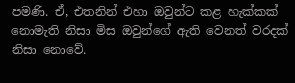පමණි. ඒ, එතනින් එහා ඔවුන්ට කළ හැක්කක් නොමැති නිසා මිස ඔවුන්ගේ ඇති වෙනත් වරදක් නිසා නොවේ.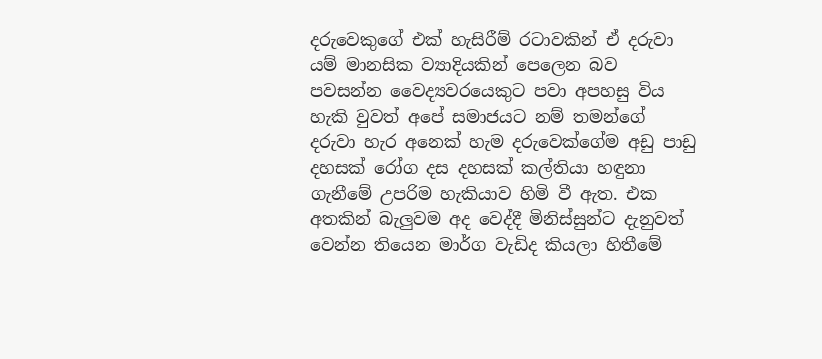දරුවෙකුගේ එක් හැසිරීම් රටාවකින් ඒ දරුවා යම් මානසික ව්‍යාදියකින් පෙලෙන බව පවසන්න වෛද්‍යවරයෙකුට පවා අපහසු විය හැකි වුවත් අපේ සමාජයට නම් තමන්ගේ දරුවා හැර අනෙක් හැම දරුවෙක්ගේම අඩු පාඩු දහසක් රෝග දස දහසක් කල්තියා හඳුනා ගැනීමේ උපරිම හැකියාව හිමි වී ඇත. එක අතකින් බැලුවම අද වෙද්දී මිනිස්සුන්ට දැනුවත් වෙන්න තියෙන මාර්ග වැඩිද කියලා හිතීමේ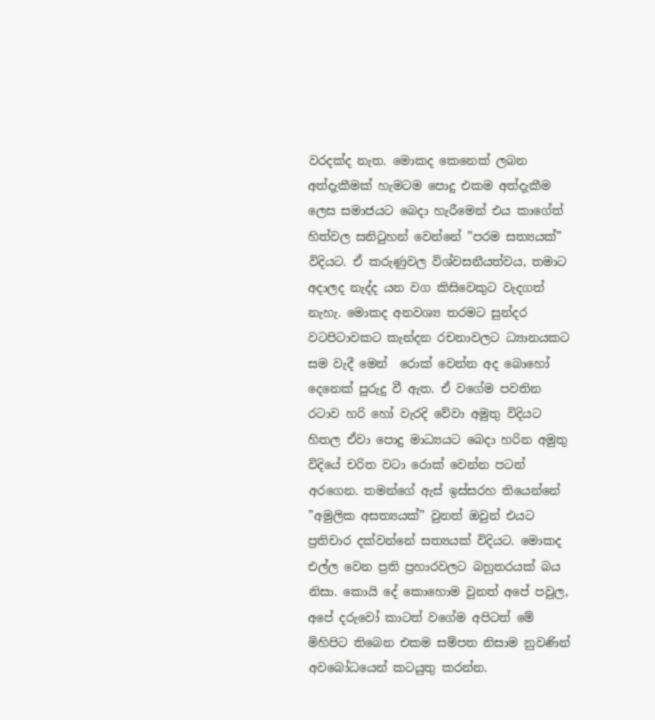වරදක්ද නැත. මොකද කෙනෙක් ලබන අත්දැකීමක් හැමටම පොදු එකම අත්දැකීම ලෙස සමාජයට බෙදා හැරීමෙන් එය කාගේත් හිත්වල සනිටුහන් වෙන්නේ ”පරම සත්‍යයක්” විදියට. ඒ කරුණුවල විශ්වසනීයත්වය, තමාට අදාලද නැද්ද යන වග කිසිවෙකුට වැදගත් නැහැ. මොකද අනවශ්‍ය තරමට සුන්දර වටපිටාවකට කැන්දන රචනාවලට ධ්‍යානයකට සම වැදී මෙන්  රොක් වෙන්න අද බොහෝ දෙනෙක් පුරුදු වී ඇත. ඒ වගේම පවතින රටාව හරි හෝ වැරදි වේවා අමුතු විදියට හිතල ඒවා පොදු මාධ්‍යයට බෙදා හරින අමුතු විදියේ චරිත වටා රොක් වෙන්න පටන් අරගෙන. තමන්ගේ ඇස් ඉස්සරහ තියෙන්නේ ”අමුලික අසත්‍යයක්” වුනත් ඔවුන් එයට ප්‍රතිචාර දක්වන්නේ සත්‍යයක් විදියට. මොකද එල්ල වෙන ප්‍රති ප්‍රහාරවලට බහුතරයක් බය නිසා. කොයි දේ කොහොම වුනත් අපේ පවුල, අපේ දරුවෝ කාටත් වගේම අපිටත් මේ මිහිපිට තිබෙන එකම සම්පත නිසාම නුවණින් අවබෝධයෙන් කටයුතු කරන්න.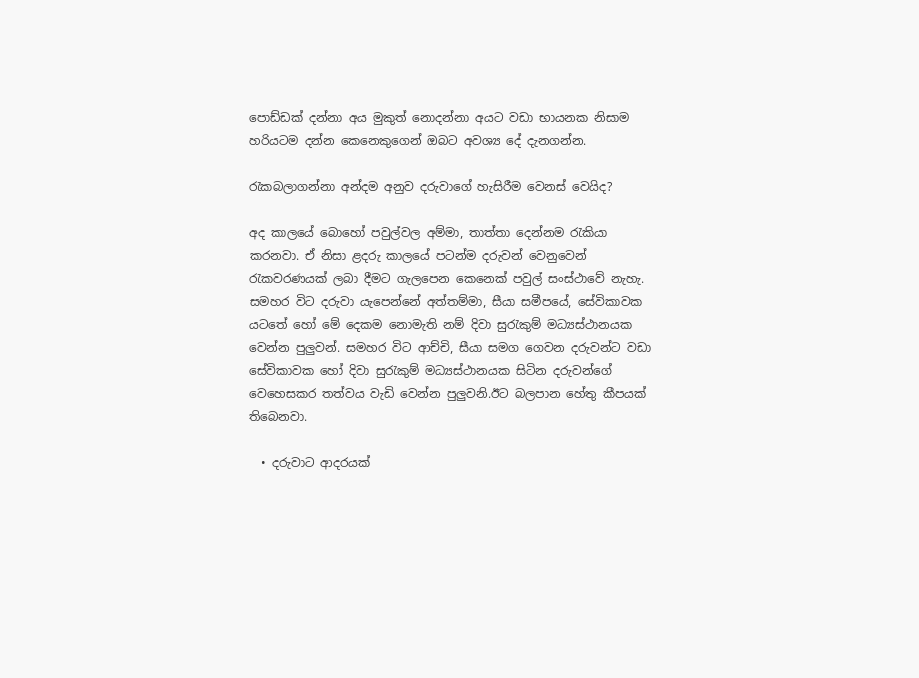පොඩ්ඩක් දන්නා අය මුකුත් නොදන්නා අයට වඩා භායනක නිසාම හරියටම දන්න කෙනෙකුගෙන් ඔබට අවශ්‍ය දේ දැනගන්න.

රැකබලාගන්නා අන්දම අනුව දරුවාගේ හැසිරීම වෙනස් වෙයිද?

අද කාලයේ බොහෝ පවුල්වල අම්මා, තාත්තා දෙන්නම රැකියා කරනවා. ඒ නිසා ළදරු කාලයේ පටන්ම දරුවන් වෙනුවෙන් රැකවරණයක් ලබා දීමට ගැලපෙන කෙනෙක් පවුල් සංස්ථාවේ නැහැ. සමහර විට දරුවා යැපෙන්නේ අත්තම්මා, සීයා සමීපයේ, සේවිකාවක යටතේ හෝ මේ දෙකම නොමැති නම් දිවා සුරැකුම් මධ්‍යස්ථානයක වෙන්න පුලුවන්. සමහර විට ආච්චි, සීයා සමග ගෙවන දරුවන්ට වඩා සේවිකාවක හෝ දිවා සුරැකුම් මධ්‍යස්ථානයක සිටින දරුවන්ගේ වෙහෙසකර තත්වය වැඩි වෙන්න පුලුවනි.ඊට බලපාන හේතු කීපයක් තිබෙනවා.

  • දරුවාට ආදරයක්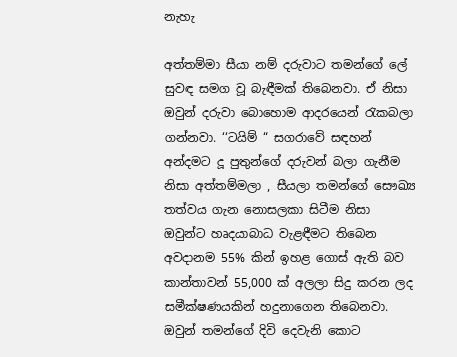නැහැ

අත්තම්මා සීයා නම් දරුවාට තමන්ගේ ලේ සුවඳ සමග වූ බැඳීමක් තිබෙනවා. ඒ නිසා ඔවුන් දරුවා බොහොම ආදරයෙන් රැකබලා ගන්නවා. ‘‘ටයිම් “ සගරාවේ සඳහන් අන්දමට දූ පුතුන්ගේ දරුවන් බලා ගැනීම නිසා අත්තම්මලා , සීයලා තමන්ගේ සෞඛ්‍ය තත්වය ගැන නොසලකා සිටීම නිසා ඔවුන්ට හෘදයාබාධ වැළඳීමට තිබෙන අවදානම 55% කින් ඉහළ ගොස් ඇති බව කාන්තාවන් 55,000 ක් අලලා සිදු කරන ලද සමීක්ෂණයකින් හදුනාගෙන තිබෙනවා. ඔවුන් තමන්ගේ දිවි දෙවැනි කොට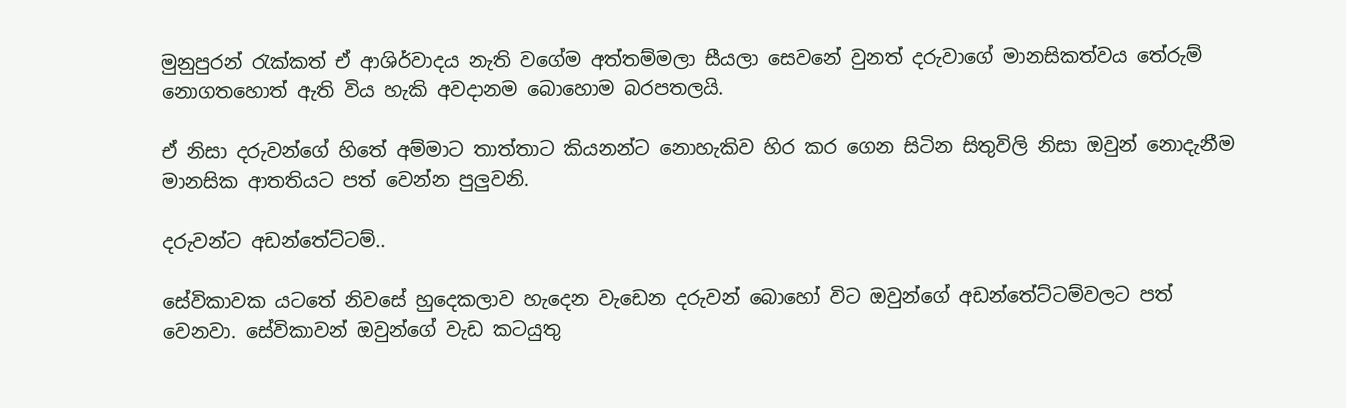මුනුපුරන් රැක්කත් ඒ ආශිර්වාදය නැති වගේම අත්තම්මලා සීයලා සෙවනේ වුනත් දරුවාගේ මානසිකත්වය තේරුම් නොගතහොත් ඇති විය හැකි අවදානම බොහොම බරපතලයි.

ඒ නිසා දරුවන්ගේ හිතේ අම්මාට තාත්තාට කියනන්ට නොහැකිව හිර කර ගෙන සිටින සිතුවිලි නිසා ඔවුන් නොදැනීම මානසික ආතතියට පත් වෙන්න පුලුවනි.

දරුවන්ට අඩන්තේට්ටම්..

සේවිකාවක යටතේ නිවසේ හුදෙකලාව හැදෙන වැඩෙන දරුවන් බොහෝ විට ඔවුන්ගේ අඩන්තේට්ටම්වලට පත් වෙනවා. සේවිකාවන් ඔවුන්ගේ වැඩ කටයුතු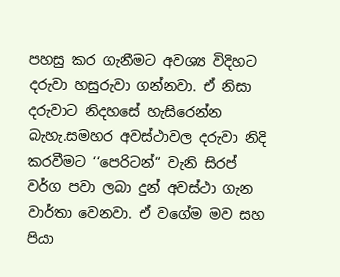පහසු කර ගැනීමට අවශ්‍ය විදිහට දරුවා හසුරුවා ගන්නවා. ඒ නිසා දරුවාට නිදහසේ හැසිරෙන්න බැහැ.සමහර අවස්ථාවල දරුවා නිදි කරවීමට ‘‘පෙරිටන්“ වැනි සිරප් වර්ග පවා ලබා දුන් අවස්ථා ගැන වාර්තා වෙනවා. ඒ වගේම මව සහ පියා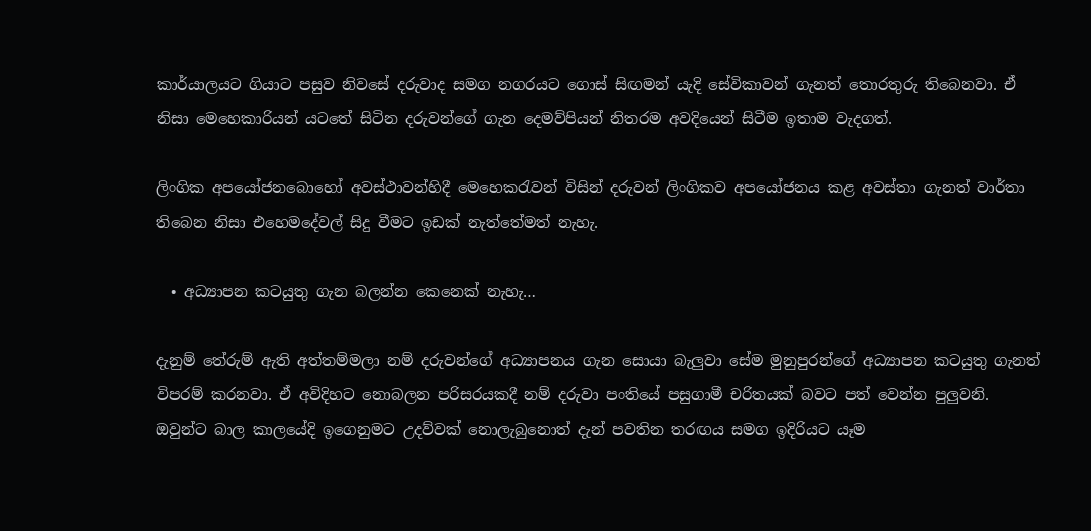කාර්යාලයට ගියාට පසුව නිවසේ දරුවාද සමග නගරයට ගොස් සිඟමන් යැදි සේවිකාවන් ගැනත් තොරතුරු තිබෙනවා. ඒ නිසා මෙහෙකාරියන් යටතේ සිටින දරුවන්ගේ ගැන දෙමව්පියන් නිතරම අවදියෙන් සිටීම ඉතාම වැදගත්.

ලිංගික අපයෝජනබොහෝ අවස්ථාවන්හිදී මෙහෙකරැවන් විසින් දරුවන් ලිංගිකව අපයෝජනය කළ අවස්තා ගැනත් වාර්තා තිබෙන නිසා එහෙමදේවල් සිදු වීමට ඉඩක් නැත්තේමත් නැහැ.

  • අධ්‍යාපන කටයුතු ගැන බලන්න කෙනෙක් නැහැ…

දැනුම් තේරුම් ඇති අත්තම්මලා නම් දරුවන්ගේ අධ්‍යාපනය ගැන සොයා බැලුවා සේම මුනුපුරන්ගේ අධ්‍යාපන කටයුතු ගැනත් විපරම් කරනවා. ඒ අවිදිහට නොබලන පරිසරයකදී නම් දරුවා පංතියේ පසුගාමී චරිතයක් බවට පත් වෙන්න පුලුවනි. ඔවුන්ට බාල කාලයේදි ඉගෙනුමට උදව්වක් නොලැබුනොත් දැන් පවතින තරඟය සමග ඉදිරියට යෑම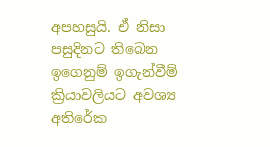අපහසුයි. ඒ නිසා පසුදිනට තිබෙන ඉගෙනුම් ඉගැන්වීම් ක්‍රියාවලියට අවශ්‍ය අතිරේක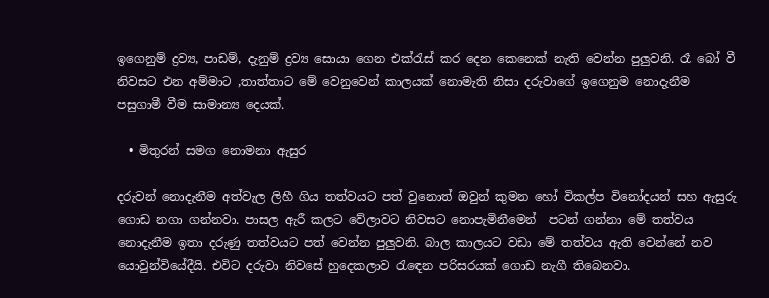ඉගෙනුම් ද්‍රව්‍ය, පාඩම්, දැනුම් ද්‍රව්‍ය සොයා ගෙන එක්රැස් කර දෙන කෙනෙක් නැති වෙන්න පුලුවනි. රෑ බෝ වී නිවසට එන අම්මාට ,තාත්තාට මේ වෙනුවෙන් කාලයක් නොමැති නිසා දරුවාගේ ඉගෙනුම නොදැනීම පසුගාමී වීම සාමාන්‍ය දෙයක්.

  • මිතුරන් සමග නොමනා ඇසුර

දරුවන් නොදැනීම අත්වැල ලිහී ගිය තත්වයට පත් වුනොත් ඔවුන් කුමන හෝ විකල්ප විනෝදයන් සහ ඇසුරු ගොඩ නගා ගන්නවා. පාසල ඇරී කලට වේලාවට නිවසට නොපැමිනීමෙන්  පටන් ගන්නා මේ තත්වය නොදැනීම ඉතා දරුණු තත්වයට පත් වෙන්න පුලුවනි. බාල කාලයට වඩා මේ තත්වය ඇති වෙන්නේ නව යොවුන්වියේදීයි. එවිට දරුවා නිවසේ හුදෙකලාව රැඳෙන පරිසරයක් ගොඩ නැගී තිබෙනවා.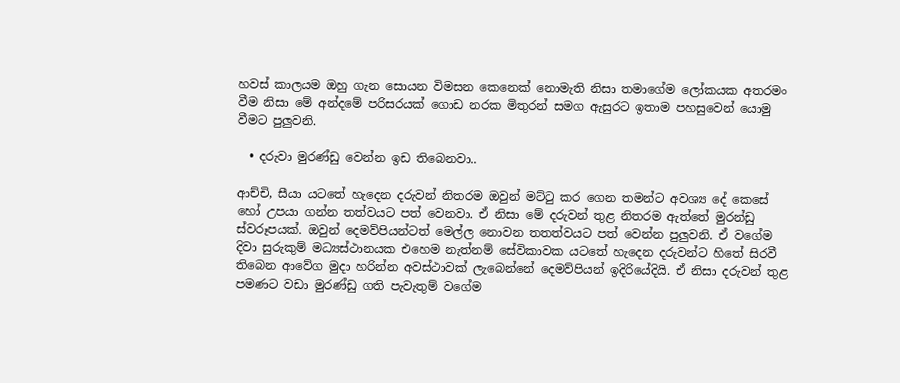හවස් කාලයම ඔහු ගැන සොයන විමසන කෙනෙක් නොමැති නිසා තමාගේම ලෝකයක අතරමං වීම නිසා මේ අන්දමේ පරිසරයක් ගොඩ නරක මිතුරන් සමග ඇසුරට ඉතාම පහසුවෙන් යොමු වීමට පුලුවනි.

  • දරුවා මුරණ්ඩු වෙන්න ඉඩ තිබෙනවා..

ආච්චි, සීයා යටතේ හැදෙන දරුවන් නිතරම ඔවුන් මට්ටු කර ගෙන තමන්ට අවශ්‍ය දේ කෙසේ හෝ උපයා ගන්න තත්වයට පත් වෙනවා. ඒ නිසා මේ දරුවන් තුළ නිතරම ඇත්තේ මුරන්ඩු ස්වරූපයක්. ඔවුන් දෙමව්පියන්ටත් මෙල්ල නොවන තතත්වයට පත් වෙන්න පුලුවනි. ඒ වගේම දිවා සුරුකුම් මධ්‍යස්ථානයක එහෙම නැත්නම් සේවිකාවක යටතේ හැදෙන දරුවන්ට හිතේ සිරවී තිබෙන ආවේග මුදා හරින්න අවස්ථාවක් ලැබෙන්නේ දෙමව්පියන් ඉදිරියේදියි. ඒ නිසා දරුවන් තුළ පමණට වඩා මුරණ්ඩු ගති පැවැතුම් වගේම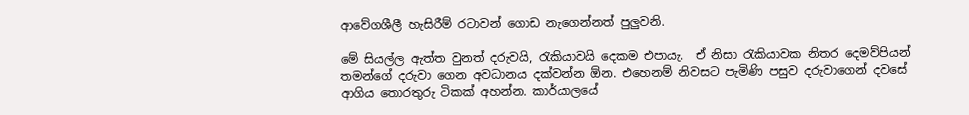ආවේගශීලී හැසිරීම් රටාවන් ගොඩ නැගෙන්නත් පුලුවනි.

මේ සියල්ල ඇත්ත වුනත් දරුවයි, රැකියාවයි දෙකම එපායැ.  ඒ නිසා රැකියාවක නිතර දෙමව්පියන් තමන්ගේ දරුවා ගෙන අවධානය දක්වන්න ඕන. එහෙනම් නිවසට පැමිණි පසුව දරුවාගෙන් දවසේ ආගිය තොරතුරු ටිකක් අහන්න. කාර්යාලයේ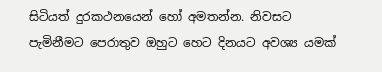සිටියත් දුරකථනයෙන් හෝ අමතන්න. නිවසට පැමිනීමට පෙරාතුව ඔහුට හෙට දිනයට අවශ්‍ය යමක්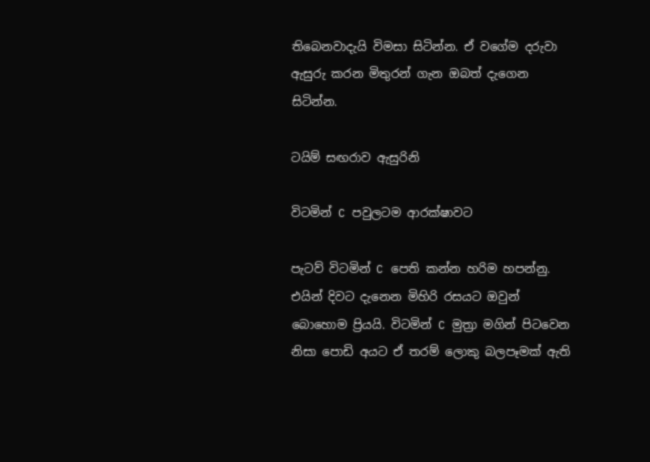තිබෙනවාදැයි විමසා සිටින්න. ඒ වගේම දරුවා ඇසුරු කරන මිතුරන් ගැන ඔබත් දැගෙන සිටින්න.

ටයිම් සඟරාව ඇසුරිනි

විටමින් C පවුලටම ආරක්ෂාවට

පැටව් විටමින් C පෙති කන්න හරිම හපන්නු. එයින් දිවට දැනෙන මිහිරි රසයට ඔවුන් බොහොම ප්‍රියයි. විටමින් C මුත්‍රා මගින් පිටවෙන නිසා පොඩි අයට ඒ තරම් ලොකු බලපෑමක් ඇති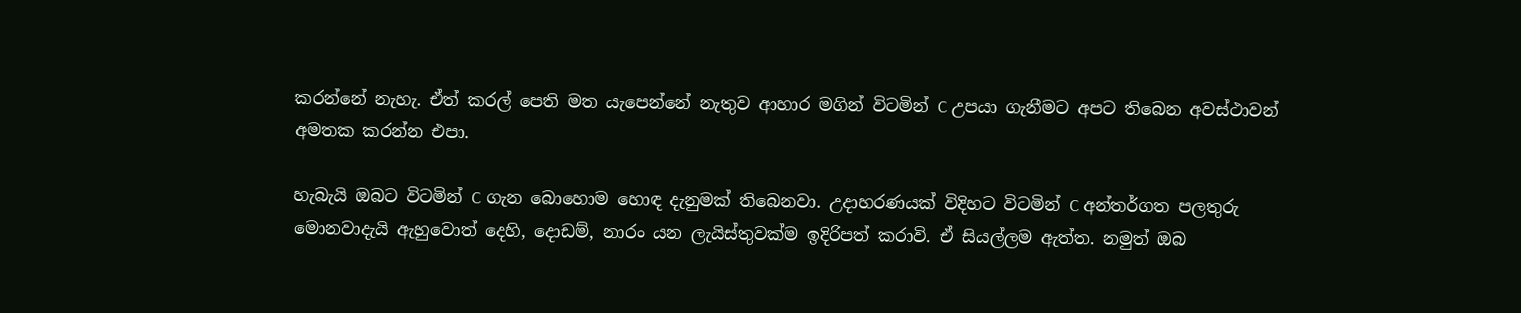කරන්නේ නැහැ. ඒත් කරල් පෙති මත යැපෙන්නේ නැතුව ආහාර මගින් විටමින් C උපයා ගැනීමට අපට තිබෙන අවස්ථාවන් අමතක කරන්න එපා.

හැබැයි ඔබට විටමින් C ගැන බොහොම හොඳ දැනුමක් තිබෙනවා. උදාහරණයක් විදිහට විටමින් C අන්තර්ගත පලතුරු මොනවාදැයි ඇහුවොත් දෙහි, දොඩම්, නාරං යන ලැයිස්තුවක්ම ඉදිරිපත් කරාවි. ඒ සියල්ලම ඇත්ත. නමුත් ඔබ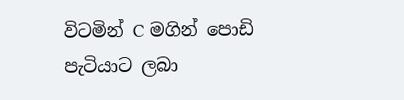විටමින් C මගින් පොඩි පැටියාට ලබා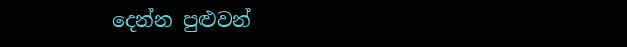දෙන්න පුළුවන්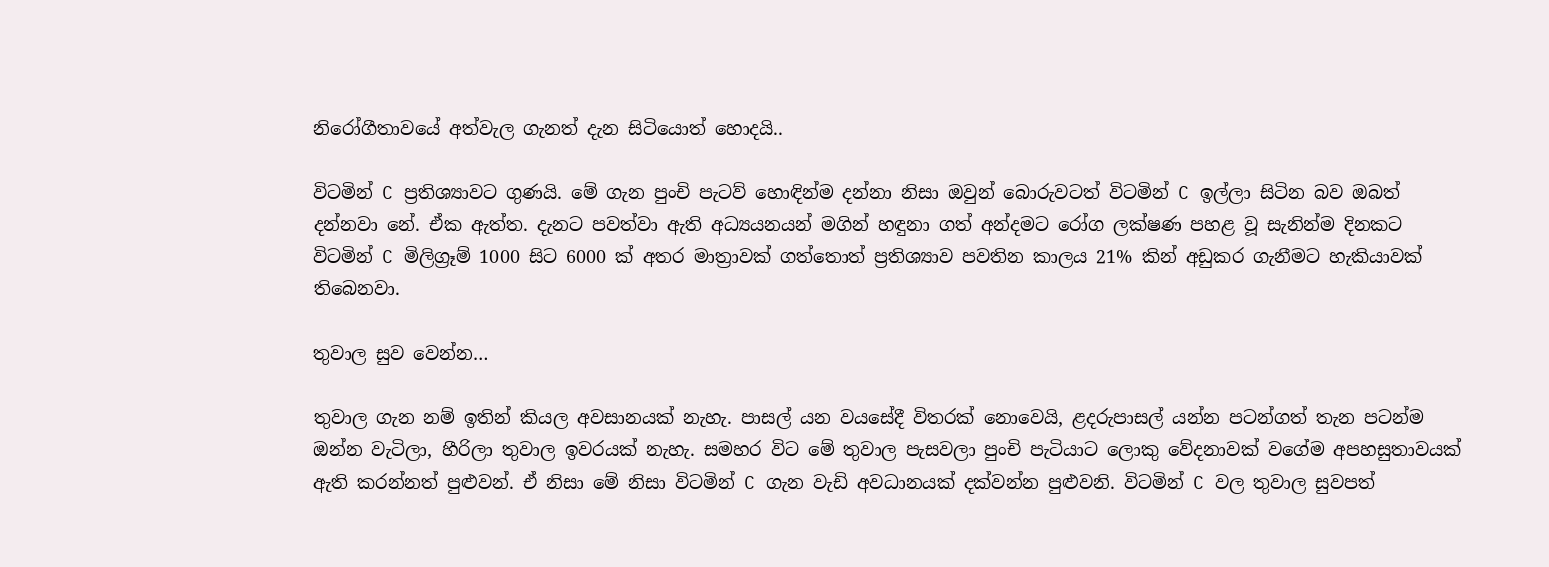නිරෝගීතාවයේ අත්වැල ගැනත් දැන සිටියොත් හොදයි..

විටමින් C ප්‍රතිශ්‍යාවට ගුණයි. මේ ගැන පුංචි පැටව් හොඳින්ම දන්නා නිසා ඔවුන් බොරුවටත් විටමින් C ඉල්ලා සිටින බව ඔබත් දන්නවා නේ. ඒක ඇත්ත. දැනට පවත්වා ඇති අධ්‍යයනයන් මගින් හඳුනා ගත් අන්දමට රෝග ලක්ෂණ පහළ වූ සැනින්ම දිනකට විටමින් C මිලිග්‍රෑම් 1000 සිට 6000 ක් අතර මාත්‍රාවක් ගත්තොත් ප්‍රතිශ්‍යාව පවතින කාලය 21% කින් අඩුකර ගැනීමට හැකියාවක් තිබෙනවා.

තුවාල සුව වෙන්න…

තුවාල ගැන නම් ඉතින් කියල අවසානයක් නැහැ. පාසල් යන වයසේදී විතරක් නොවෙයි, ළදරුපාසල් යන්න පටන්ගත් තැන පටන්ම ඔන්න වැටිලා, හීරිලා තුවාල ඉවරයක් නැහැ. සමහර විට මේ තුවාල පැසවලා පුංචි පැටියාට ලොකු වේදනාවක් වගේම අපහසුතාවයක් ඇති කරන්නත් පුළුවන්. ඒ නිසා මේ නිසා විටමින් C ගැන වැඩි අවධානයක් දක්වන්න පුළුවනි. විටමින් C වල තුවාල සුවපත්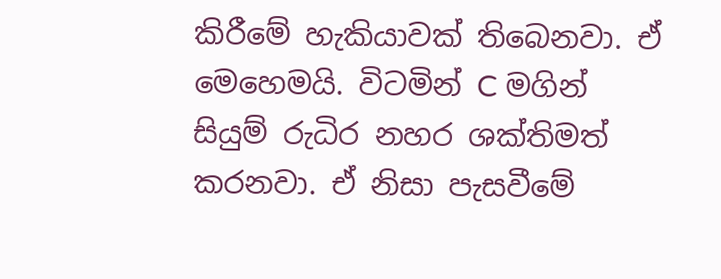කිරීමේ හැකියාවක් තිබෙනවා. ඒ මෙහෙමයි. විටමින් C මගින් සියුම් රුධිර නහර ශක්තිමත් කරනවා. ඒ නිසා පැසවීමේ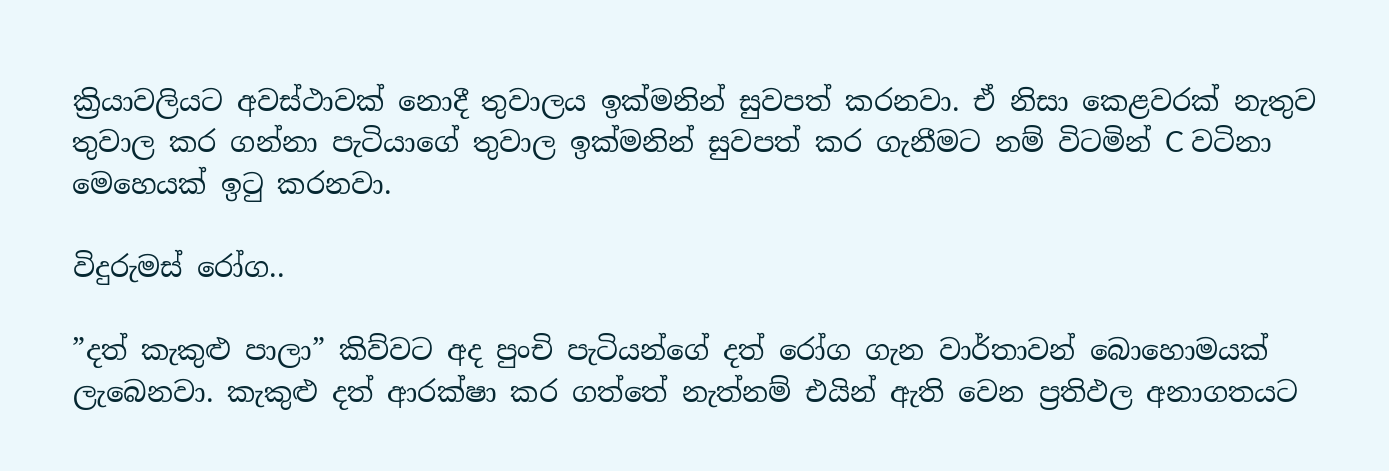ක්‍රියාවලියට අවස්ථාවක් නොදී තුවාලය ඉක්මනින් සුවපත් කරනවා. ඒ නිසා කෙළවරක් නැතුව තුවාල කර ගන්නා පැටියාගේ තුවාල ඉක්මනින් සුවපත් කර ගැනීමට නම් විටමින් C වටිනා මෙහෙයක් ඉටු කරනවා.

විදුරුමස් රෝග..

”දත් කැකුළු පාලා” කිව්වට අද පුංචි පැටියන්ගේ දත් රෝග ගැන වාර්තාවන් බොහොමයක් ලැබෙනවා. කැකුළු දත් ආරක්ෂා කර ගත්තේ නැත්නම් එයින් ඇති වෙන ප්‍රතිඵල අනාගතයට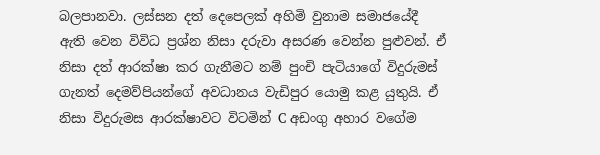බලපානවා. ලස්සන දත් දෙපෙලක් අහිමි වුනාම සමාජයේදී ඇති වෙන විවිධ ප්‍රශ්න නිසා දරුවා අසරණ වෙන්න පුළුවන්. ඒ නිසා දත් ආරක්ෂා කර ගැනීමට නම් පුංචි පැටියාගේ විදුරුමස් ගැනත් දෙමව්පියන්ගේ අවධානය වැඩිපුර යොමු කළ යුතුයි. ඒ නිසා විදුරුමස ආරක්ෂාවට විටමින් C අඩංගු අහාර වගේම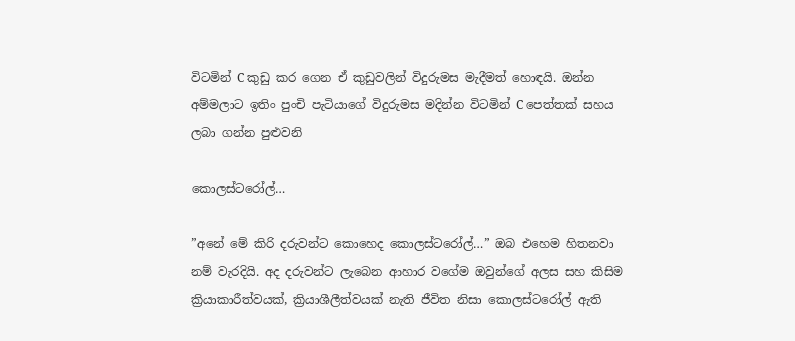විටමින් C කුඩු කර ගෙන ඒ කුඩුවලින් විදුරුමස මැදීමත් හොඳයි. ඔන්න අම්මලාට ඉතිං පුංචි පැටියාගේ විදුරුමස මදින්න විටමින් C පෙත්තක් සහය ලබා ගන්න පුළුවනි

කොලස්ටරෝල්…

”අනේ මේ කිරි දරුවන්ට කොහෙද කොලස්ටරෝල්…” ඔබ එහෙම හිතනවා නම් වැරදියි. අද දරුවන්ට ලැබෙන ආහාර වගේම ඔවුන්ගේ අලස සහ කිසිම ක්‍රියාකාරීත්වයක්, ක්‍රියාශීලීත්වයක් නැති ජීවිත නිසා කොලස්ටරෝල් ඇති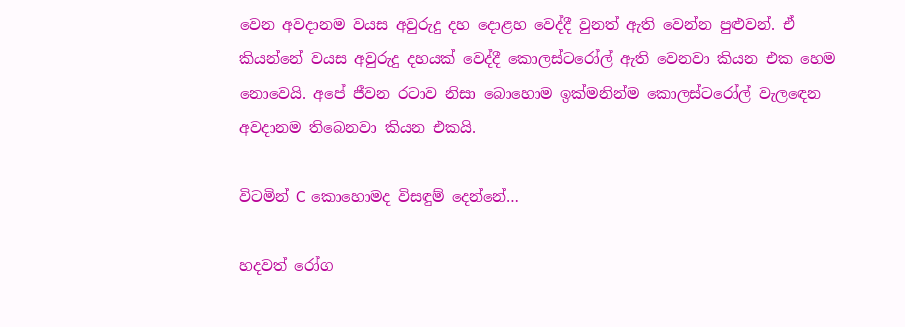වෙන අවදානම වයස අවුරුදු දහ දොළහ වෙද්දී වුනත් ඇති වෙන්න පුළුවන්. ඒ කියන්නේ වයස අවුරුදු දහයක් වෙද්දී කොලස්ටරෝල් ඇති වෙනවා කියන එක හෙම නොවෙයි. අපේ ජීවන රටාව නිසා බොහොම ඉක්මනින්ම කොලස්ටරෝල් වැලඳෙන අවදානම තිබෙනවා කියන එකයි.

විටමින් C කොහොමද විසඳුම් දෙන්නේ…

හදවත් රෝග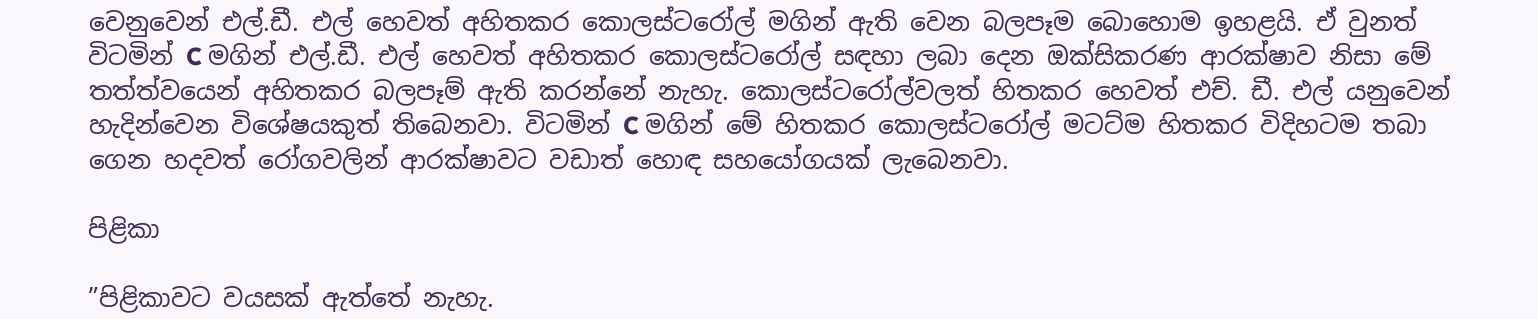වෙනුවෙන් එල්.ඩී. එල් හෙවත් අහිතකර කොලස්ටරෝල් මගින් ඇති වෙන බලපෑම බොහොම ඉහළයි. ඒ වුනත් විටමින් C මගින් එල්.ඩී. එල් හෙවත් අහිතකර කොලස්ටරෝල් සඳහා ලබා දෙන ඔක්සිකරණ ආරක්ෂාව නිසා මේ තත්ත්වයෙන් අහිතකර බලපෑම් ඇති කරන්නේ නැහැ. කොලස්ටරෝල්වලත් හිතකර හෙවත් එච්. ඩී. එල් යනුවෙන් හැදින්වෙන විශේෂයකුත් තිබෙනවා. විටමින් C මගින් මේ හිතකර කොලස්ටරෝල් මටට්ම හිතකර විදිහටම තබා ගෙන හදවත් රෝගවලින් ආරක්ෂාවට වඩාත් හොඳ සහයෝගයක් ලැබෙනවා.

පිළිකා

”පිළිකාවට වයසක් ඇත්තේ නැහැ.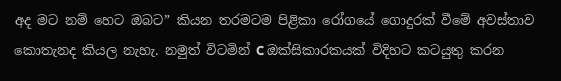අද මට නම් හෙට ඔබට” කියන තරමටම පිළිකා රෝගයේ ගොදුරක් වීමේ අවස්තාව කොතැනද කියල නැහැ. නමුත් විටමින් C ඔක්සිකාරකයක් විදිහට කටයුතු කරන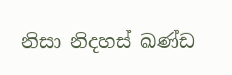නිසා නිදහස් ඛණ්ඩ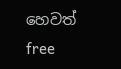හෙවත් free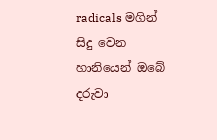radicals මගින් සිදු වෙන හානියෙන් ඔබේ දරුවා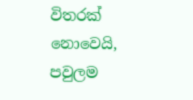විතරක් නොවෙයි, පවුලම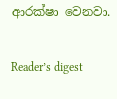ආරක්ෂා වෙනවා.

Reader’s digest